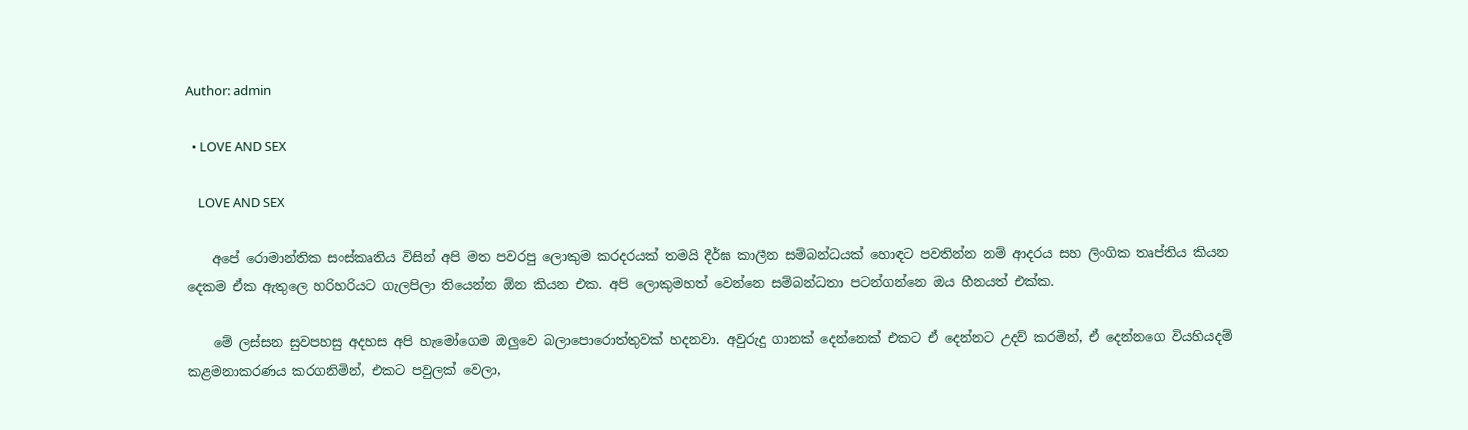Author: admin

  • LOVE AND SEX

    LOVE AND SEX

    අපේ රොමාන්තික සංස්කෘතිය විසින් අපි මත පවරපු ලොකුම කරදරයක් තමයි දීර්ඝ කාලීන සම්බන්ධයක් හොඳට පවතින්න නම් ආදරය සහ ලිංගික තෘප්තිය කියන දෙකම ඒක ඇතුලෙ හරිහරියට ගැලපිලා තියෙන්න ඕන කියන එක. අපි ලොකුමහත් වෙන්නෙ සම්බන්ධතා පටන්ගන්නෙ ඔය හීනයත් එක්ක.

    මේ ලස්සන සුවපහසු අදහස අපි හැමෝගෙම ඔලුවෙ බලාපොරොත්තුවක් හදනවා. අවුරුදු ගානක් දෙන්නෙක් එකට ඒ දෙන්නට උදව් කරමින්, ඒ දෙන්නගෙ වියහියදම් කළමනාකරණය කරගනිමින්, එකට පවුලක් වෙලා,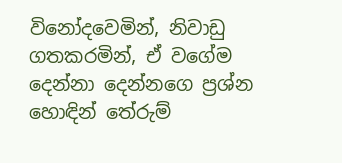විනෝදවෙමින්, නිවාඩු ගතකරමින්, ඒ වගේම දෙන්නා දෙන්නගෙ ප්‍රශ්න හොඳින් තේරුම්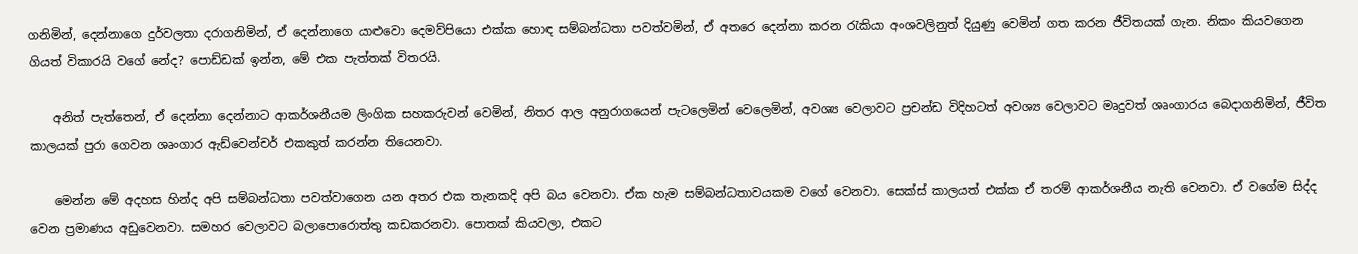ගනිමින්, දෙන්නාගෙ දුර්වලතා දරාගනිමින්, ඒ දෙන්නාගෙ යාළුවො දෙමව්පියො එක්ක හොඳ සම්බන්ධතා පවත්වමින්, ඒ අතරෙ දෙන්නා කරන රැකියා අංශවලිනුත් දියුණු වෙමින් ගත කරන ජීවිතයක් ගැන. නිකං කියවගෙන ගියත් විකාරයි වගේ නේද? පොඩ්ඩක් ඉන්න, මේ එක පැත්තක් විතරයි.

    අනිත් පැත්තෙන්, ඒ දෙන්නා දෙන්නාට ආකර්ශනීයම ලිංගික සහකරුවන් වෙමින්, නිතර ආල අනුරාගයෙන් පැටලෙමින් වෙලෙමින්, අවශ්‍ය වෙලාවට ප්‍රචන්ඩ විදිහටත් අවශ්‍ය වෙලාවට මෘදුවත් ශෘංගාරය බෙදාගනිමින්, ජීවිත කාලයක් පුරා ගෙවන ශෘංගාර ඇඩ්වෙන්චර් එකකුත් කරන්න තියෙනවා.

    මෙන්න මේ අදහස හින්ද අපි සම්බන්ධතා පවත්වාගෙන යන අතර එක තැනකදි අපි බය වෙනවා. ඒක හැම සම්බන්ධතාවයකම වගේ වෙනවා. සෙක්ස් කාලයත් එක්ක ඒ තරම් ආකර්ශනීය නැති වෙනවා. ඒ වගේම සිද්ද වෙන ප්‍රමාණය අඩුවෙනවා. සමහර වෙලාවට බලාපොරොත්තු කඩකරනවා. පොතක් කියවලා, එකට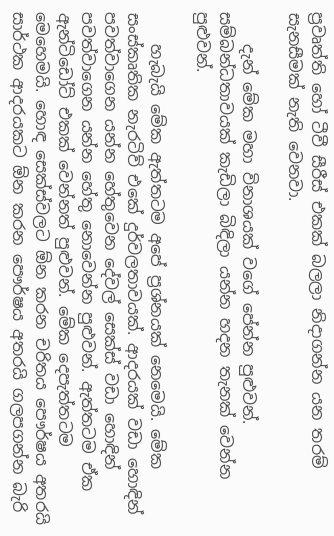ප්‍රවෘත්ති හෝ ටීවී සීරීස් එකක් බලලා නිදාගන්න යන තරම් සැනසීමක් නැති වෙනවා.

    දැන් මේක මහා විනාශයක් වගේ පේන්න පුළුවන්. සම්බන්ධතාවයක් කැඩිලා බිඳිලා යන්න හදන තැනක් වෙන්න පුළුවන්.

    හැබැයි මේක ඇත්තටම අපේ ප්‍රශ්නයක් නෙමෙයි. මේක සංස්කෘතික නැරටිව් එකේ දුර්වලතාවයක්. ආදරයක් වඩා හොඳින් පවත්වාගෙන යන්න හේතුවෙන දේවල් සෙක්ස් වඩා හොඳින් පවත්වාගෙන යන්න හේතු නොවෙන්න පුළුවන්. ඇත්තටම ඒක ඇන්ටිඩෝට් එකක් වෙන්නත් පුළුවන්. මේක දෙපැත්තටම මෙහෙමයි. හොඳ සෙක්ස්වලට ඕන කරන චරිතය පෞර්ෂය අතරයි සාර්ථක ආදරයකට ඕන කරන පෞර්ෂය අතරයි ගලපගන්න බැරි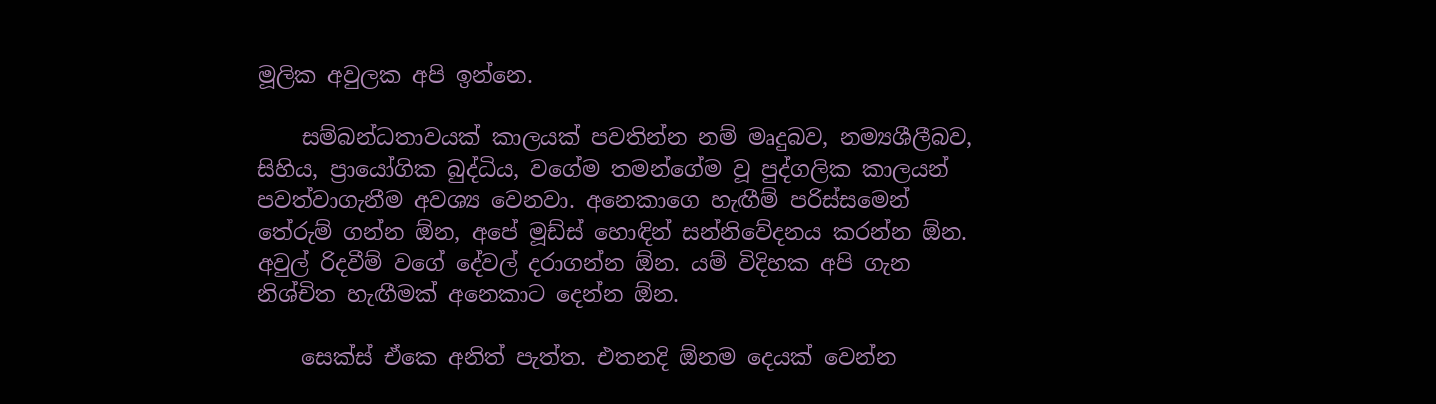මූලික අවුලක අපි ඉන්නෙ.

    සම්බන්ධතාවයක් කාලයක් පවතින්න නම් මෘදුබව, නම්‍යශීලීබව, සිහිය, ප්‍රායෝගික බුද්ධිය, වගේම තමන්ගේම වූ පුද්ගලික කාලයන් පවත්වාගැනීම අවශ්‍ය වෙනවා. අනෙකාගෙ හැඟීම් පරිස්සමෙන් තේරුම් ගන්න ඕන, අපේ මූඩ්ස් හොඳින් සන්නිවේදනය කරන්න ඕන. අවුල් රිදවීම් වගේ දේවල් දරාගන්න ඕන. යම් විදිහක අපි ගැන නිශ්චිත හැඟීමක් අනෙකාට දෙන්න ඕන.

    සෙක්ස් ඒකෙ අනිත් පැත්ත. එතනදි ඕනම දෙයක් වෙන්න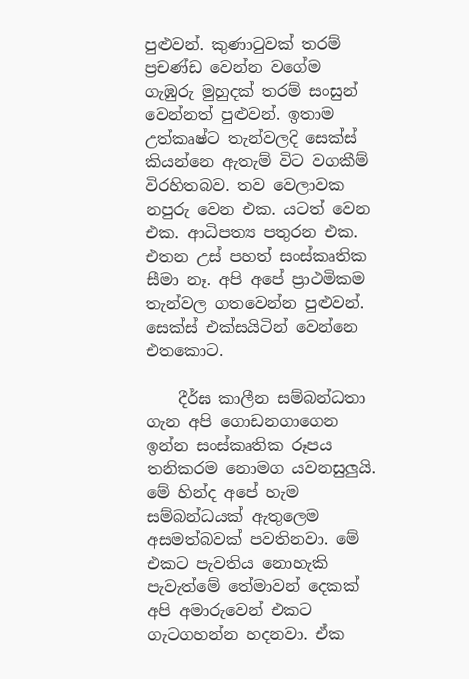පුළුවන්. කුණාටුවක් තරම් ප්‍රචණ්ඩ වෙන්න වගේම ගැඹුරු මුහුදක් තරම් සංසුන් වෙන්නත් පුළුවන්. ඉතාම උත්කෘෂ්ට තැන්වලදි සෙක්ස් කියන්නෙ ඇතැම් විට වගකීම් විරහිතබව. තව වෙලාවක නපුරු වෙන එක. යටත් වෙන එක. ආධිපත්‍ය පතුරන එක. එතන උස් පහත් සංස්කෘතික සීමා නෑ. අපි අපේ ප්‍රාථමිකම තැන්වල ගතවෙන්න පුළුවන්. සෙක්ස් එක්සයිටින් වෙන්නෙ එතකොට.

    දීර්ඝ කාලීන සම්බන්ධතා ගැන අපි ගොඩනගාගෙන ඉන්න සංස්කෘතික රූපය තනිකරම නොමග යවනසුලුයි. මේ හින්ද අපේ හැම සම්බන්ධයක් ඇතුලෙම අසමත්බවක් පවතිනවා. මේ එකට පැවතිය නොහැකි පැවැත්මේ තේමාවන් දෙකක් අපි අමාරුවෙන් එකට ගැටගහන්න හදනවා. ඒක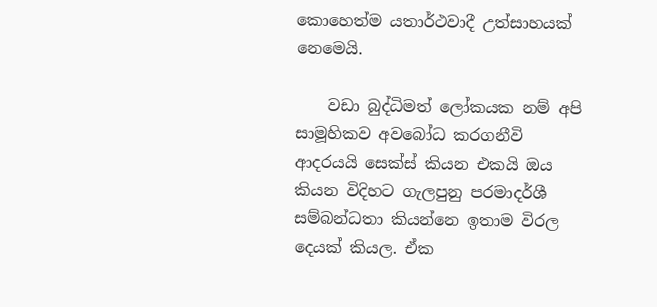කොහෙත්ම යතාර්ථවාදී උත්සාහයක් නෙමෙයි.

    වඩා බුද්ධිමත් ලෝකයක නම් අපි සාමූහිකව අවබෝධ කරගනීවි ආදරයයි සෙක්ස් කියන එකයි ඔය කියන විදිහට ගැලපුනු පරමාදර්ශී සම්බන්ධතා කියන්නෙ ඉතාම විරල දෙයක් කියල. ඒක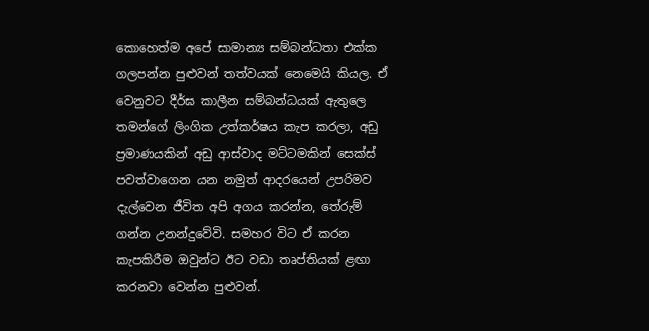කොහෙත්ම අපේ සාමාන්‍ය සම්බන්ධතා එක්ක ගලපන්න පුළුවන් තත්වයක් නෙමෙයි කියල. ඒ වෙනුවට දීර්ඝ කාලීන සම්බන්ධයක් ඇතුලෙ තමන්ගේ ලිංගික උත්කර්ෂය කැප කරලා, අඩු ප්‍රමාණයකින් අඩු ආස්වාද මට්ටමකින් සෙක්ස් පවත්වාගෙන යන නමුත් ආදරයෙන් උපරිමව දැල්වෙන ජීවිත අපි අගය කරන්න, තේරුම් ගන්න උනන්දුවේවි. සමහර විට ඒ කරන කැපකිරීම ඔවුන්ට ඊට වඩා තෘප්තියක් ළඟා කරනවා වෙන්න පුළුවන්.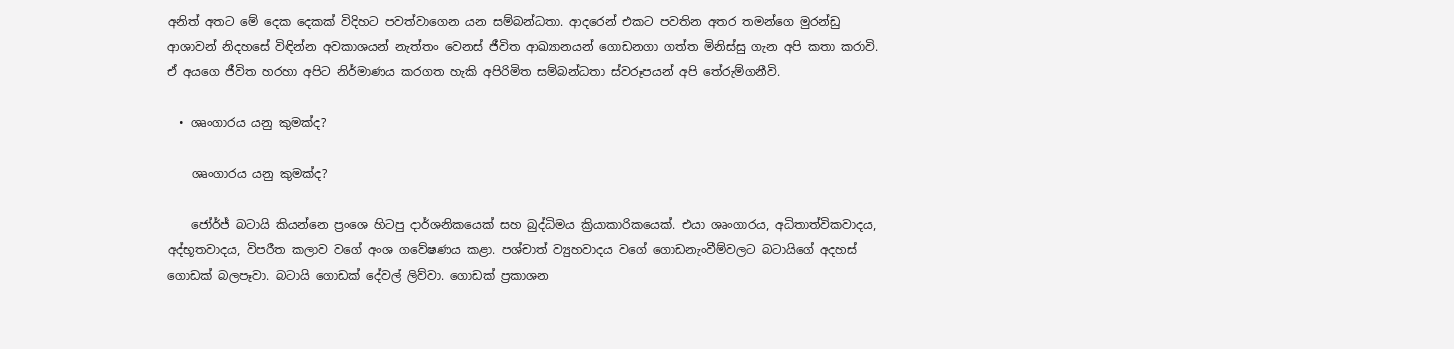අනිත් අතට මේ දෙක දෙකක් විදිහට පවත්වාගෙන යන සම්බන්ධතා. ආදරෙන් එකට පවතින අතර තමන්ගෙ මුරන්ඩු ආශාවන් නිදහසේ විඳින්න අවකාශයන් නැත්තං වෙනස් ජීවිත ආඛ්‍යානයන් ගොඩනගා ගත්ත මිනිස්සු ගැන අපි කතා කරාවි. ඒ අයගෙ ජීවිත හරහා අපිට නිර්මාණය කරගත හැකි අපිරිමිත සම්බන්ධතා ස්වරූපයන් අපි තේරුම්ගනීවි.

  • ශෘංගාරය යනු කුමක්ද?

    ශෘංගාරය යනු කුමක්ද?

    ජෝර්ජ් බටායි කියන්නෙ ප්‍රංශෙ හිටපු දාර්ශනිකයෙක් සහ බුද්ධිමය ක්‍රියාකාරිකයෙක්. එයා ශෘංගාරය, අධිතාත්විකවාදය, අද්භූතවාදය, විපරීත කලාව වගේ අංශ ගවේෂණය කළා. පශ්චාත් ව්‍යුහවාදය වගේ ගොඩනැංවීම්වලට බටායිගේ අදහස් ගොඩක් බලපෑවා. බටායි ගොඩක් දේවල් ලිව්වා. ගොඩක් ප්‍රකාශන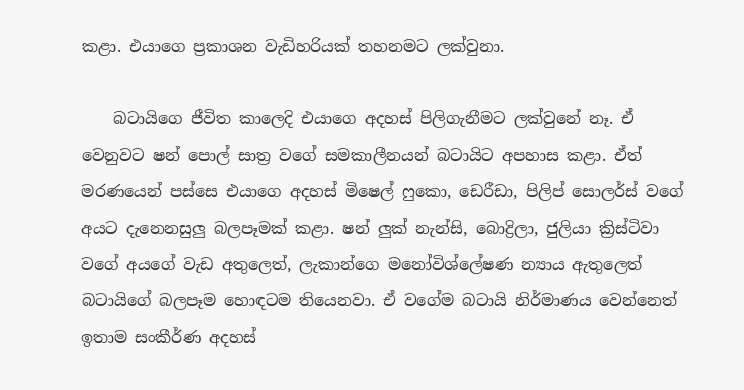කළා. එයාගෙ ප්‍රකාශන වැඩිහරියක් තහනමට ලක්වුනා.

    බටායිගෙ ජීවිත කාලෙදි එයාගෙ අදහස් පිලිගැනීමට ලක්වුනේ නෑ. ඒ වෙනුවට ෂන් පොල් සාත්‍ර වගේ සමකාලීනයන් බටායිට අපහාස කළා. ඒත් මරණයෙන් පස්සෙ එයාගෙ අදහස් මිෂෙල් ෆුකො, ඩෙරීඩා, පිලිප් සොලර්ස් වගේ අයට දැනෙනසුලු බලපෑමක් කළා. ෂන් ලුක් නැන්සි, බොද්‍රිලා, ජුලියා ක්‍රිස්ටිවා වගේ අයගේ වැඩ අතුලෙත්, ලැකාන්ගෙ මනෝවිශ්ලේෂණ න්‍යාය ඇතුලෙත් බටායිගේ බලපෑම හොඳටම තියෙනවා. ඒ වගේම බටායි නිර්මාණය වෙන්නෙත් ඉතාම සංකීර්ණ අදහස්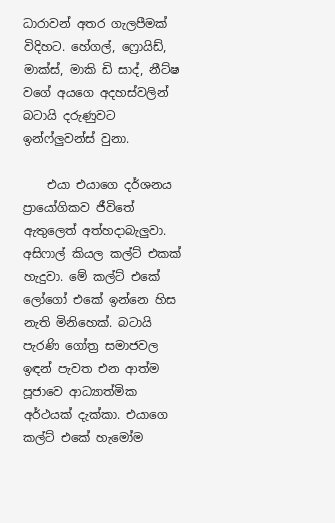ධාරාවන් අතර ගැලපීමක් විදිහට. හේගල්, ෆ්‍රොයිඩ්, මාක්ස්, මාකි ඩි සාද්, නීට්ෂ වගේ අයගෙ අදහස්වලින් බටායි දරුණුවට ඉන්ෆ්ලුවන්ස් වුනා.

    එයා එයාගෙ දර්ශනය ප්‍රායෝගිකව ජීවිතේ ඇතුලෙත් අත්හදාබැලුවා. අසිෆාල් කියල කල්ට් එකක් හැදුවා. මේ කල්ට් එකේ ලෝගෝ එකේ ඉන්නෙ හිස නැති මිනිහෙක්. බටායි පැරණි ගෝත්‍ර සමාජවල ඉඳන් පැවත එන ආත්ම පූජාවෙ ආධ්‍යාත්මික අර්ථයක් දැක්කා. එයාගෙ කල්ට් එකේ හැමෝම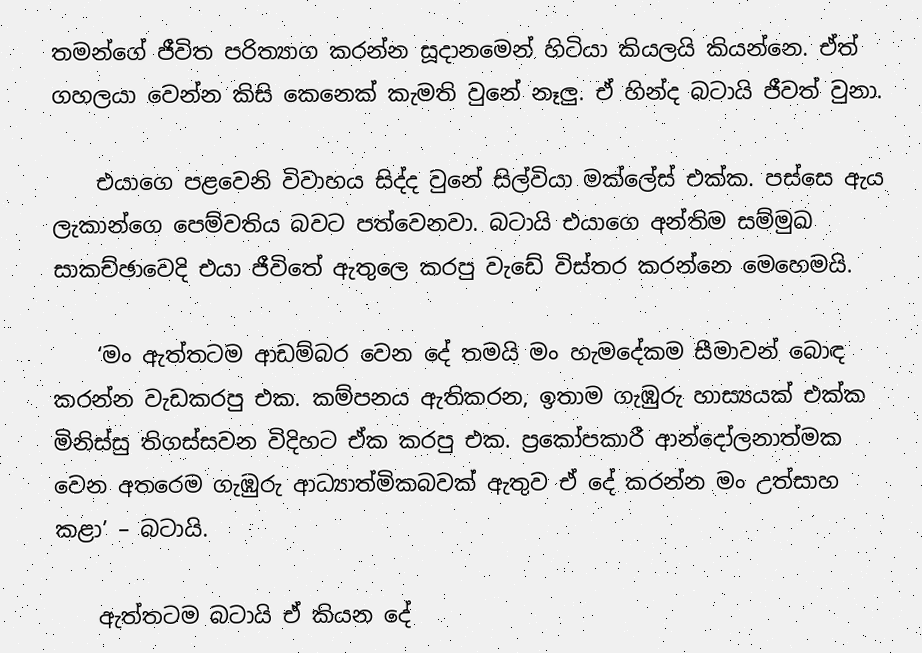තමන්ගේ ජීවිත පරිත්‍යාග කරන්න සූදානමෙන් හිටියා කියලයි කියන්නෙ. ඒත් ගහලයා වෙන්න කිසි කෙනෙක් කැමති වුනේ නෑලු. ඒ හින්ද බටායි ජීවත් වුනා.

    එයාගෙ පළවෙනි විවාහය සිද්ද වුනේ සිල්වියා මක්ලේස් එක්ක. පස්සෙ ඇය ලැකාන්ගෙ පෙම්වතිය බවට පත්වෙනවා. බටායි එයාගෙ අන්තිම සම්මුඛ සාකච්ඡාවෙදි එයා ජීවිතේ ඇතුලෙ කරපු වැඩේ විස්තර කරන්නෙ මෙහෙමයි.

    ‘මං ඇත්තටම ආඩම්බර වෙන දේ තමයි මං හැමදේකම සීමාවන් බොඳ කරන්න වැඩකරපු එක. කම්පනය ඇතිකරන, ඉතාම ගැඹුරු හාස්‍යයක් එක්ක මිනිස්සු තිගස්සවන විදිහට ඒක කරපු එක. ප්‍රකෝපකාරී ආන්දෝලනාත්මක වෙන අතරෙම ගැඹුරු ආධ්‍යාත්මිකබවක් ඇතුව ඒ දේ කරන්න මං උත්සාහ කළා’ – බටායි.

    ඇත්තටම බටායි ඒ කියන දේ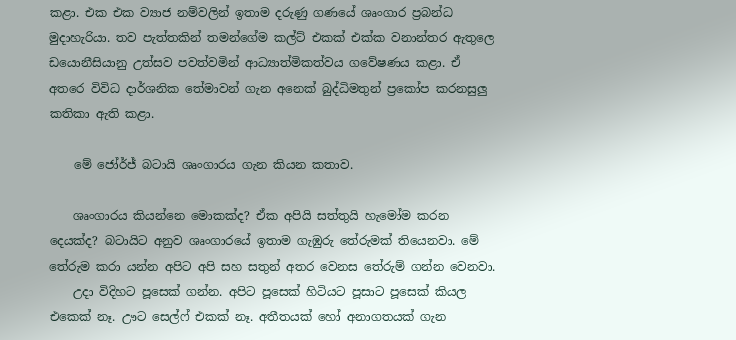කළා. එක එක ව්‍යාජ නම්වලින් ඉතාම දරුණු ගණයේ ශෘංගාර ප්‍රබන්ධ මුදාහැරියා. තව පැත්තකින් තමන්ගේම කල්ට් එකක් එක්ක වනාන්තර ඇතුලෙ ඩයොනීසියානු උත්සව පවත්වමින් ආධ්‍යාත්මිකත්වය ගවේෂණය කළා. ඒ අතරෙ විවිධ දාර්ශනික තේමාවන් ගැන අනෙක් බුද්ධිමතුන් ප්‍රකෝප කරනසුලු කතිකා ඇති කළා.

    මේ ජෝර්ජ් බටායි ශෘංගාරය ගැන කියන කතාව.

    ශෘංගාරය කියන්නෙ මොකක්ද? ඒක අපියි සත්තුයි හැමෝම කරන දෙයක්ද? බටායිට අනුව ශෘංගාරයේ ඉතාම ගැඹුරු තේරුමක් තියෙනවා. මේ තේරුම කරා යන්න අපිට අපි සහ සතුන් අතර වෙනස තේරුම් ගන්න වෙනවා.
    උදා විදිහට පූසෙක් ගන්න. අපිට පූසෙක් හිටියට පූසාට පූසෙක් කියල එකෙක් නෑ. ඌට සෙල්ෆ් එකක් නෑ. අතීතයක් හෝ අනාගතයක් ගැන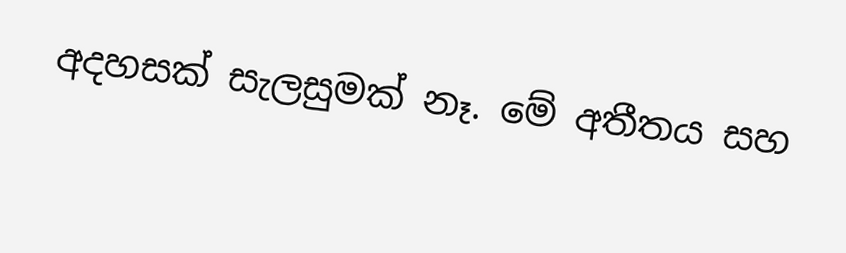අදහසක් සැලසුමක් නෑ. මේ අතීතය සහ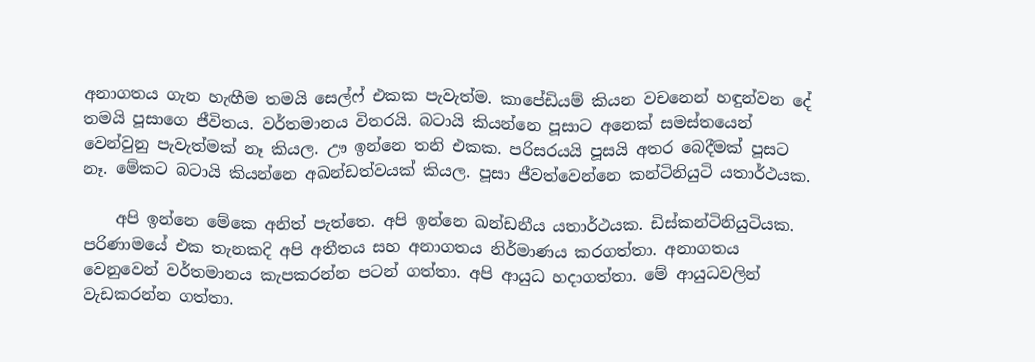අනාගතය ගැන හැඟීම තමයි සෙල්ෆ් එකක පැවැත්ම. කාපේඩියම් කියන වචනෙන් හඳුන්වන දේ තමයි පූසාගෙ ජීවිතය. වර්තමානය විතරයි. බටායි කියන්නෙ පූසාට අනෙක් සමස්තයෙන් වෙන්වුනු පැවැත්මක් නෑ කියල. ඌ ඉන්නෙ තනි එකක. පරිසරයයි පූසයි අතර බෙදීමක් පූසට නෑ. මේකට බටායි කියන්නෙ අඛන්ඩත්වයක් කියල. පූසා ජීවත්වෙන්නෙ කන්ටිනියුටි යතාර්ථයක.

    අපි ඉන්නෙ මේකෙ අනිත් පැත්තෙ. අපි ඉන්නෙ ඛන්ඩනීය යතාර්ථයක. ඩිස්කන්ටිනියුටියක. පරිණාමයේ එක තැනකදි අපි අතීතය සහ අනාගතය නිර්මාණය කරගත්තා. අනාගතය වෙනුවෙන් වර්තමානය කැපකරන්න පටන් ගත්තා. අපි ආයුධ හදාගත්තා. මේ ආයුධවලින් වැඩකරන්න ගත්තා.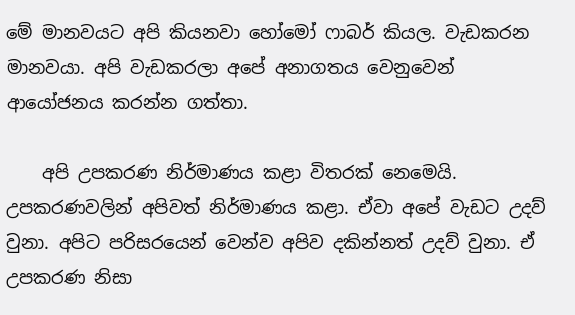මේ මානවයට අපි කියනවා හෝමෝ ෆාබර් කියල. වැඩකරන මානවයා. අපි වැඩකරලා අපේ අනාගතය වෙනුවෙන් ආයෝජනය කරන්න ගත්තා.

    අපි උපකරණ නිර්මාණය කළා විතරක් නෙමෙයි. උපකරණවලින් අපිවත් නිර්මාණය කළා. ඒවා අපේ වැඩට උදව් වුනා. අපිට පරිසරයෙන් වෙන්ව අපිව දකින්නත් උදව් වුනා. ඒ උපකරණ නිසා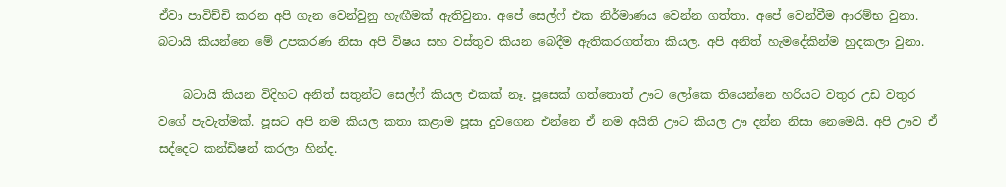ඒවා පාවිච්චි කරන අපි ගැන වෙන්වුනු හැඟීමක් ඇතිවුනා. අපේ සෙල්ෆ් එක නිර්මාණය වෙන්න ගත්තා. අපේ වෙන්වීම ආරම්භ වුනා. බටායි කියන්නෙ මේ උපකරණ නිසා අපි විෂය සහ වස්තුව කියන බෙදීම ඇතිකරගත්තා කියල. අපි අනිත් හැමදේකින්ම හුදකලා වුනා.

    බටායි කියන විදිහට අනිත් සතුන්ට සෙල්ෆ් කියල එකක් නෑ. පූසෙක් ගත්තොත් ඌට ලෝකෙ තියෙන්නෙ හරියට වතුර උඩ වතුර වගේ පැවැත්මක්. පූසට අපි නම කියල කතා කළාම පූසා දුවගෙන එන්නෙ ඒ නම අයිති ඌට කියල ඌ දන්න නිසා නෙමෙයි. අපි ඌව ඒ සද්දෙට කන්ඩිෂන් කරලා හින්ද.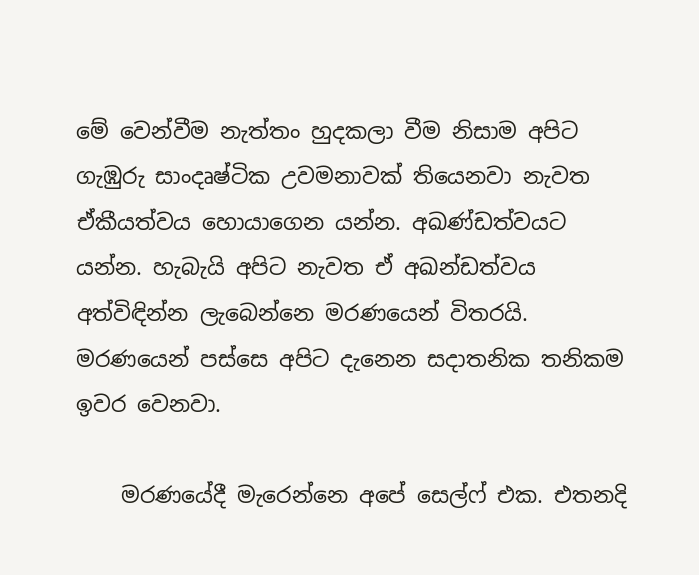මේ වෙන්වීම නැත්තං හුදකලා වීම නිසාම අපිට ගැඹුරු සාංදෘෂ්ටික උවමනාවක් තියෙනවා නැවත ඒකීයත්වය හොයාගෙන යන්න. අඛණ්ඩත්වයට යන්න. හැබැයි අපිට නැවත ඒ අඛන්ඩත්වය අත්විඳින්න ලැබෙන්නෙ මරණයෙන් විතරයි. මරණයෙන් පස්සෙ අපිට දැනෙන සදාතනික තනිකම ඉවර වෙනවා.

    මරණයේදී මැරෙන්නෙ අපේ සෙල්ෆ් එක. එතනදි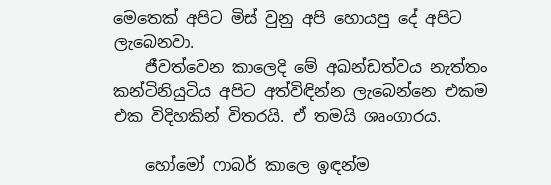මෙතෙක් අපිට මිස් වුනු අපි හොයපු දේ අපිට ලැබෙනවා.
    ජීවත්වෙන කාලෙදි මේ අඛන්ඩත්වය නැත්තං කන්ටිනියුටිය අපිට අත්විඳින්න ලැබෙන්නෙ එකම එක විදිහකින් විතරයි. ඒ තමයි ශෘංගාරය.

    හෝමෝ ෆාබර් කාලෙ ඉඳන්ම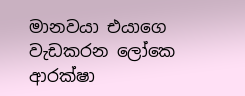මානවයා එයාගෙ වැඩකරන ලෝකෙ ආරක්ෂා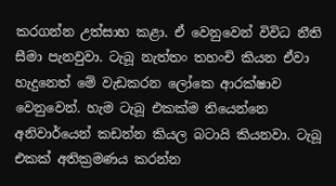කරගන්න උත්සාහ කළා. ඒ වෙනුවෙන් විවිධ නීති සීමා පැනවුවා. ටැබූ නැත්තං තහංචි කියන ඒවා හැදුනෙත් මේ වැඩකරන ලෝකෙ ආරක්ෂාව වෙනුවෙන්. හැම ටැබූ එකක්ම තියෙන්නෙ අනිවාර්යෙන් කඩන්න කියල බටායි කියනවා. ටැබූ එකක් අතික්‍රමණය කරන්න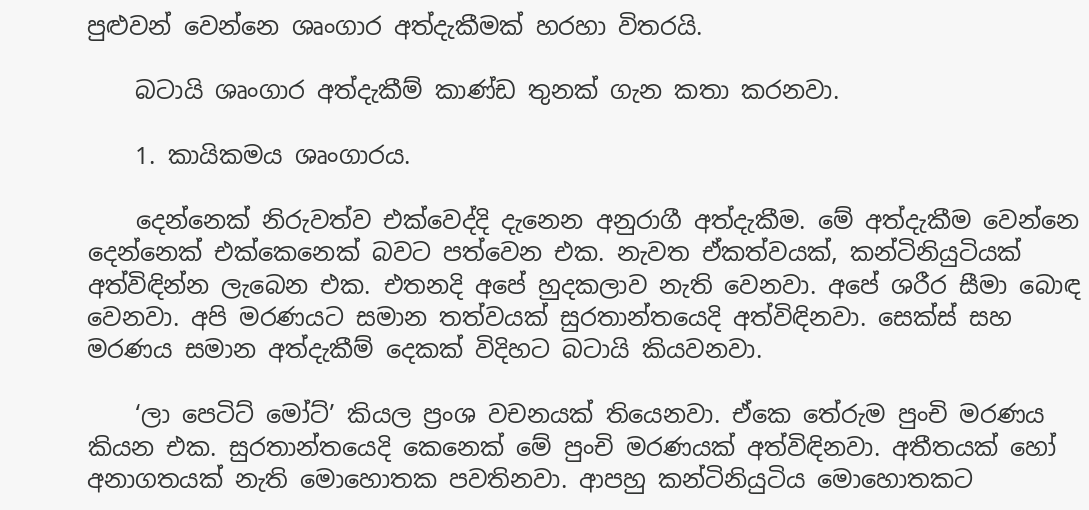පුළුවන් වෙන්නෙ ශෘංගාර අත්දැකීමක් හරහා විතරයි.

    බටායි ශෘංගාර අත්දැකීම් කාණ්ඩ තුනක් ගැන කතා කරනවා.

    1. කායිකමය ශෘංගාරය.

    දෙන්නෙක් නිරුවත්ව එක්වෙද්දි දැනෙන අනුරාගී අත්දැකීම. මේ අත්දැකීම වෙන්නෙ දෙන්නෙක් එක්කෙනෙක් බවට පත්වෙන එක. නැවත ඒකත්වයක්, කන්ටිනියුටියක් අත්විඳින්න ලැබෙන එක. එතනදි අපේ හුදකලාව නැති වෙනවා. අපේ ශරීර සීමා බොඳ වෙනවා. අපි මරණයට සමාන තත්වයක් සුරතාන්තයෙදි අත්විඳිනවා. සෙක්ස් සහ මරණය සමාන අත්දැකීම් දෙකක් විදිහට බටායි කියවනවා.

    ‘ලා පෙටිට් මෝට්’ කියල ප්‍රංශ වචනයක් තියෙනවා. ඒකෙ තේරුම පුංචි මරණය කියන එක. සුරතාන්තයෙදි කෙනෙක් මේ පුංචි මරණයක් අත්විඳිනවා. අතීතයක් හෝ අනාගතයක් නැති මොහොතක පවතිනවා. ආපහු කන්ටිනියුටිය මොහොතකට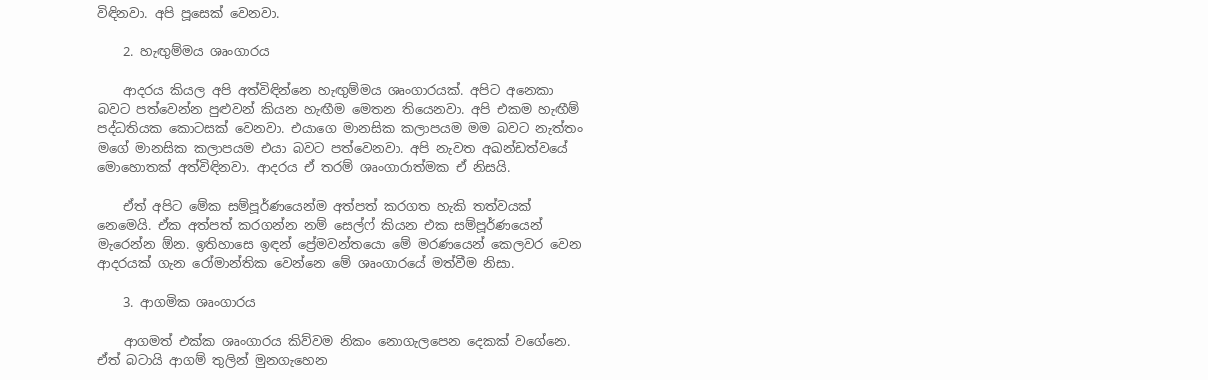විඳිනවා. අපි පූසෙක් වෙනවා.

    2. හැඟුම්මය ශෘංගාරය

    ආදරය කියල අපි අත්විඳින්නෙ හැඟුම්මය ශෘංගාරයක්. අපිට අනෙකා බවට පත්වෙන්න පුළුවන් කියන හැඟීම මෙතන තියෙනවා. අපි එකම හැඟීම් පද්ධතියක කොටසක් වෙනවා. එයාගෙ මානසික කලාපයම මම බවට නැත්තං මගේ මානසික කලාපයම එයා බවට පත්වෙනවා. අපි නැවත අඛන්ඩත්වයේ මොහොතක් අත්විඳිනවා. ආදරය ඒ තරම් ශෘංගාරාත්මක ඒ නිසයි.

    ඒත් අපිට මේක සම්පූර්ණයෙන්ම අත්පත් කරගත හැකි තත්වයක් නෙමෙයි. ඒක අත්පත් කරගන්න නම් සෙල්ෆ් කියන එක සම්පූර්ණයෙන් මැරෙන්න ඕන. ඉතිහාසෙ ඉඳන් ප්‍රේමවන්තයො මේ මරණයෙන් කෙලවර වෙන ආදරයක් ගැන රෝමාන්තික වෙන්නෙ මේ ශෘංගාරයේ මත්වීම නිසා.

    3. ආගමික ශෘංගාරය

    ආගමත් එක්ක ශෘංගාරය කිව්වම නිකං නොගැලපෙන දෙකක් වගේනෙ. ඒත් බටායි ආගම් තුලින් මුනගැහෙන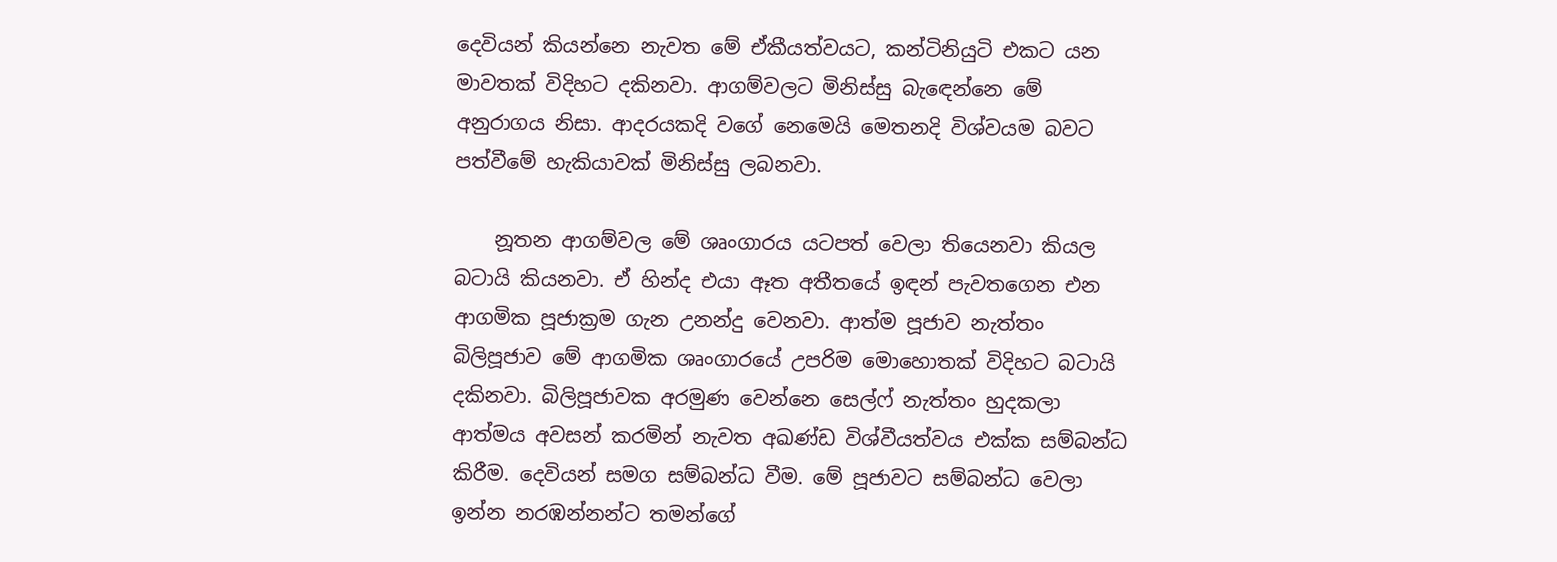දෙවියන් කියන්නෙ නැවත මේ ඒකීයත්වයට, කන්ටිනියුටි එකට යන මාවතක් විදිහට දකිනවා. ආගම්වලට මිනිස්සු බැඳෙන්නෙ මේ අනුරාගය නිසා. ආදරයකදි වගේ නෙමෙයි මෙතනදි විශ්වයම බවට පත්වීමේ හැකියාවක් මිනිස්සු ලබනවා.

    නූතන ආගම්වල මේ ශෘංගාරය යටපත් වෙලා තියෙනවා කියල බටායි කියනවා. ඒ හින්ද එයා ඈත අතීතයේ ඉඳන් පැවතගෙන එන ආගමික පූජාක්‍රම ගැන උනන්දු වෙනවා. ආත්ම පූජාව නැත්තං බිලිපූජාව මේ ආගමික ශෘංගාරයේ උපරිම මොහොතක් විදිහට බටායි දකිනවා. බිලිපූජාවක අරමුණ වෙන්නෙ සෙල්ෆ් නැත්තං හුදකලා ආත්මය අවසන් කරමින් නැවත අඛණ්ඩ විශ්වීයත්වය එක්ක සම්බන්ධ කිරීම. දෙවියන් සමග සම්බන්ධ වීම. මේ පූජාවට සම්බන්ධ වෙලා ඉන්න නරඹන්නන්ට තමන්ගේ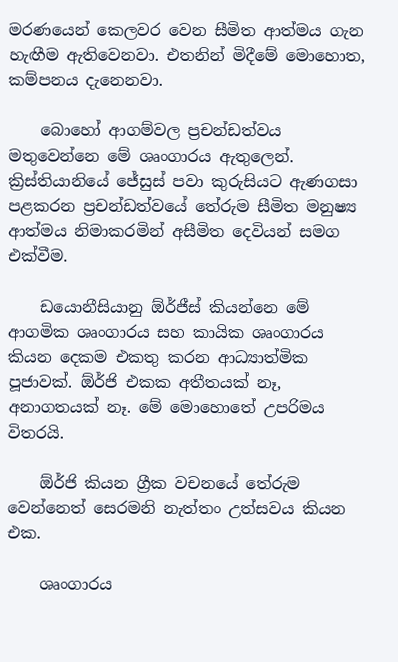මරණයෙන් කෙලවර වෙන සීමිත ආත්මය ගැන හැඟීම ඇතිවෙනවා. එතනින් මිදීමේ මොහොත, කම්පනය දැනෙනවා.

    බොහෝ ආගම්වල ප්‍රචන්ඩත්වය මතුවෙන්නෙ මේ ශෘංගාරය ඇතුලෙන්. ක්‍රිස්තියානියේ ජේසුස් පවා කුරුසියට ඇණගසා පළකරන ප්‍රචන්ඩත්වයේ තේරුම සීමිත මනුෂ්‍ය ආත්මය නිමාකරමින් අසීමිත දෙවියන් සමග එක්වීම.

    ඩයොනීසියානු ඕර්ජීස් කියන්නෙ මේ ආගමික ශෘංගාරය සහ කායික ශෘංගාරය කියන දෙකම එකතු කරන ආධ්‍යාත්මික පූජාවක්. ඕර්ජි එකක අතීතයක් නෑ, අනාගතයක් නෑ. මේ මොහොතේ උපරිමය විතරයි.

    ඕර්ජි කියන ග්‍රීක වචනයේ තේරුම වෙන්නෙත් සෙරමනි නැත්තං උත්සවය කියන එක.

    ශෘංගාරය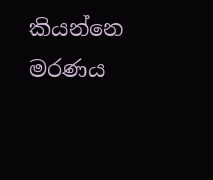කියන්නෙ මරණය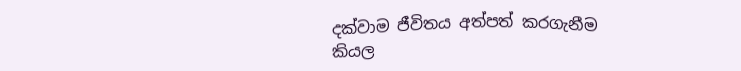දක්වාම ජීවිතය අත්පත් කරගැනීම කියල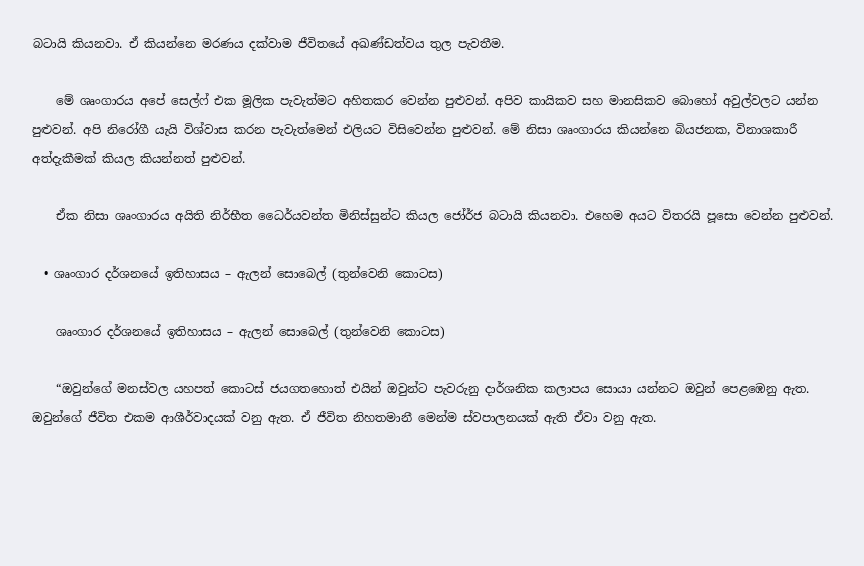බටායි කියනවා. ඒ කියන්නෙ මරණය දක්වාම ජීවිතයේ අඛණ්ඩත්වය තුල පැවතීම.

    මේ ශෘංගාරය අපේ සෙල්ෆ් එක මූලික පැවැත්මට අහිතකර වෙන්න පුළුවන්. අපිව කායිකව සහ මානසිකව බොහෝ අවුල්වලට යන්න පුළුවන්. අපි නිරෝගී යැයි විශ්වාස කරන පැවැත්මෙන් එලියට විසිවෙන්න පුළුවන්. මේ නිසා ශෘංගාරය කියන්නෙ බියජනක, විනාශකාරී අත්දැකීමක් කියල කියන්නත් පුළුවන්.

    ඒක නිසා ශෘංගාරය අයිති නිර්භීත ධෛර්යවන්ත මිනිස්සුන්ට කියල ජෝර්ජ බටායි කියනවා. එහෙම අයට විතරයි පූසො වෙන්න පුළුවන්.

  • ශෘංගාර දර්ශනයේ ඉතිහාසය – ඇලන් සොබෙල් (තුන්වෙනි කොටස)

    ශෘංගාර දර්ශනයේ ඉතිහාසය – ඇලන් සොබෙල් (තුන්වෙනි කොටස)

    “ඔවුන්ගේ මනස්වල යහපත් කොටස් ජයගතහොත් එයින් ඔවුන්ට පැවරුනු දාර්ශනික කලාපය සොයා යන්නට ඔවුන් පෙළඹෙනු ඇත. ඔවුන්ගේ ජීවිත එකම ආශීර්වාදයක් වනු ඇත. ඒ ජීවිත නිහතමානී මෙන්ම ස්වපාලනයක් ඇති ඒවා වනු ඇත.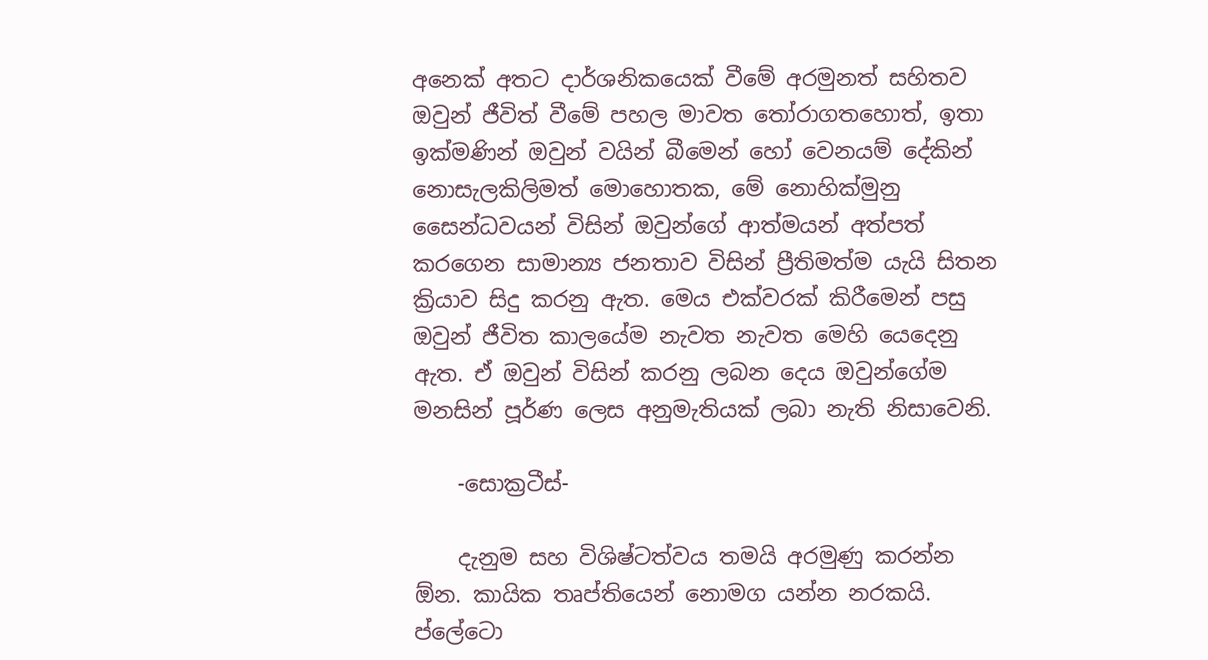අනෙක් අතට දාර්ශනිකයෙක් වීමේ අරමුනත් සහිතව ඔවුන් ජීවිත් වීමේ පහල මාවත තෝරාගතහොත්, ඉතා ඉක්මණින් ඔවුන් වයින් බීමෙන් හෝ වෙනයම් දේකින් නොසැලකිලිමත් මොහොතක, මේ නොහික්මුනු සෛන්ධවයන් විසින් ඔවුන්ගේ ආත්මයන් අත්පත් කරගෙන සාමාන්‍ය ජනතාව විසින් ප්‍රීතිමත්ම යැයි සිතන ක්‍රියාව සිදු කරනු ඇත. මෙය එක්වරක් කිරීමෙන් පසු ඔවුන් ජීවිත කාලයේම නැවත නැවත මෙහි යෙදෙනු ඇත. ඒ ඔවුන් විසින් කරනු ලබන දෙය ඔවුන්ගේම මනසින් පූර්ණ ලෙස අනුමැතියක් ලබා නැති නිසාවෙනි.

    -සොක්‍රටීස්-

    දැනුම සහ විශිෂ්ටත්වය තමයි අරමුණු කරන්න ඕන. කායික තෘප්තියෙන් නොමග යන්න නරකයි. ප්ලේටො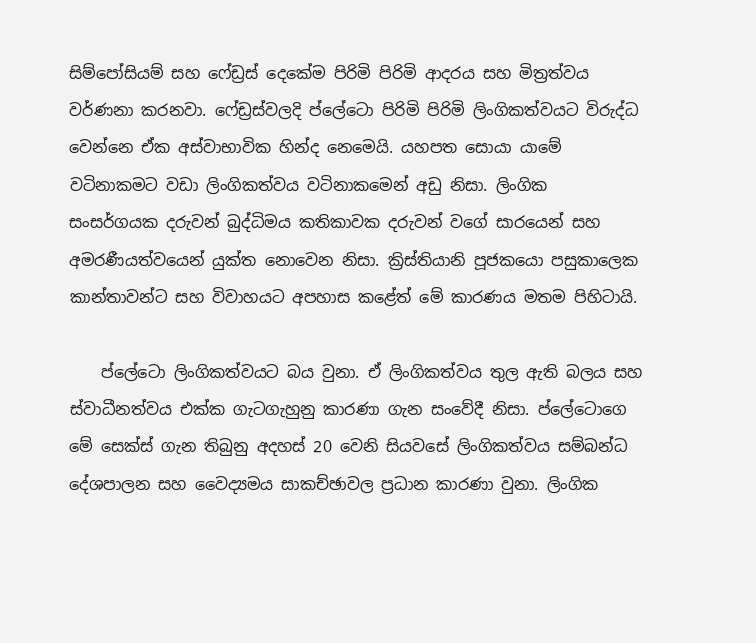සිම්පෝසියම් සහ ෆේඩ්‍රස් දෙකේම පිරිමි පිරිමි ආදරය සහ මිත්‍රත්වය වර්ණනා කරනවා. ෆේඩ්‍රස්වලදි ප්ලේටො පිරිමි පිරිමි ලිංගිකත්වයට විරුද්ධ වෙන්නෙ ඒක අස්වාභාවික හින්ද නෙමෙයි. යහපත සොයා යාමේ වටිනාකමට වඩා ලිංගිකත්වය වටිනාකමෙන් අඩු නිසා. ලිංගික සංසර්ගයක දරුවන් බුද්ධිමය කතිකාවක දරුවන් වගේ සාරයෙන් සහ අමරණීයත්වයෙන් යුක්ත නොවෙන නිසා. ක්‍රිස්තියානි පූජකයො පසුකාලෙක කාන්තාවන්ට සහ විවාහයට අපහාස කළේත් මේ කාරණය මතම පිහිටායි.

    ප්ලේටො ලිංගිකත්වයට බය වුනා. ඒ ලිංගිකත්වය තුල ඇති බලය සහ ස්වාධීනත්වය එක්ක ගැටගැහුනු කාරණා ගැන සංවේදී නිසා. ප්ලේටොගෙ මේ සෙක්ස් ගැන තිබුනු අදහස් 20 වෙනි සියවසේ ලිංගිකත්වය සම්බන්ධ දේශපාලන සහ වෛද්‍යමය සාකච්ඡාවල ප්‍රධාන කාරණා වුනා. ලිංගික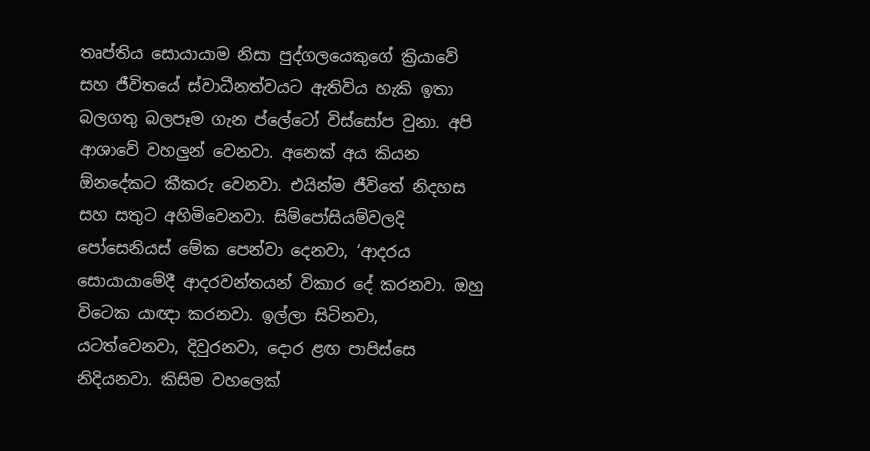තෘප්තිය සොයායාම නිසා පුද්ගලයෙකුගේ ක්‍රියාවේ සහ ජීවිතයේ ස්වාධීනත්වයට ඇතිවිය හැකි ඉතා බලගතු බලපෑම ගැන ප්ලේටෝ විස්සෝප වුනා. අපි ආශාවේ වහලුන් වෙනවා. අනෙක් අය කියන ඕනදේකට කීකරු වෙනවා. එයින්ම ජීවිතේ නිදහස සහ සතුට අහිමිවෙනවා. සිම්පෝසියම්වලදි පෝසෙනියස් මේක පෙන්වා දෙනවා, ‘ආදරය සොයායාමේදී ආදරවන්තයන් විකාර දේ කරනවා. ඔහු විටෙක යාඥා කරනවා. ඉල්ලා සිටිනවා, යටත්වෙනවා, දිවුරනවා, දොර ළඟ පාපිස්සෙ නිදියනවා. කිසිම වහලෙක්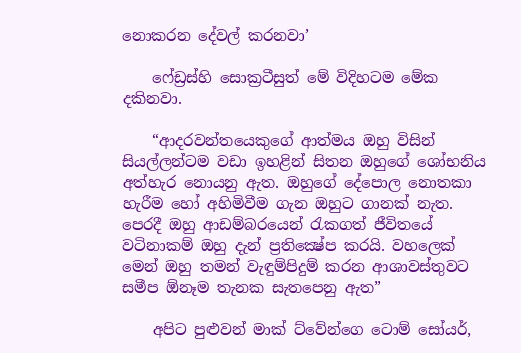නොකරන දේවල් කරනවා’

    ෆේඩ්‍රස්හි සොක්‍රටීසුත් මේ විදිහටම මේක දකිනවා.

    “ආදරවන්තයෙකුගේ ආත්මය ඔහු විසින් සියල්ලන්ටම වඩා ඉහළින් සිතන ඔහුගේ ශෝභනිය අත්හැර නොයනු ඇත. ඔහුගේ දේපොල නොතකා හැරීම හෝ අහිමිවීම ගැන ඔහුට ගානක් නැත. පෙරදී ඔහු ආඩම්බරයෙන් රැකගත් ජීවිතයේ වටිනාකම් ඔහු දැන් ප්‍රතික්‍ෂේප කරයි. වහලෙක් මෙන් ඔහු තමන් වැඳුම්පිදුම් කරන ආශාවස්තුවට සමීප ඕනෑම තැනක සැතපෙනු ඇත”

    අපිට පුළුවන් මාක් ට්වේන්ගෙ ටොම් සෝයර්,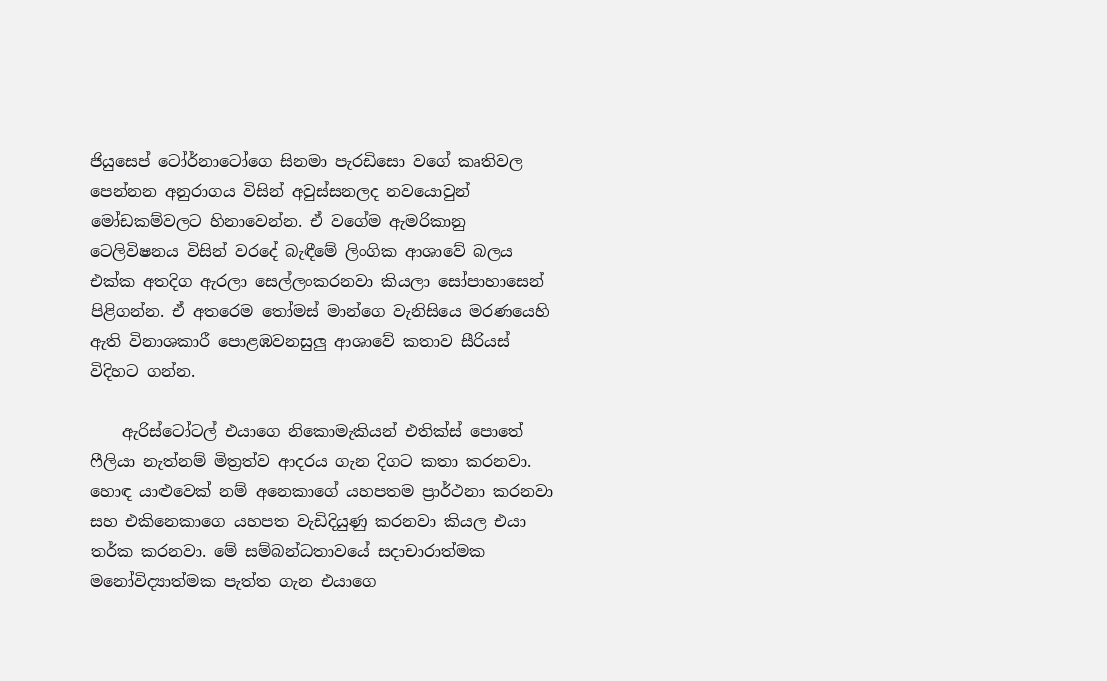ජියුසෙප් ටෝර්නාටෝගෙ සිනමා පැරඩිසො වගේ කෘතිවල පෙන්නන අනුරාගය විසින් අවුස්සනලද නවයොවුන් මෝඩකම්වලට හිනාවෙන්න. ඒ වගේම ඇමරිකානු ටෙලිවිෂනය විසින් වරදේ බැඳීමේ ලිංගික ආශාවේ බලය එක්ක අතදිග ඇරලා සෙල්ලංකරනවා කියලා සෝපාහාසෙන් පිළිගන්න. ඒ අතරෙම තෝමස් මාන්ගෙ වැනිසියෙ මරණයෙහි ඇති විනාශකාරී පොළඹවනසුලු ආශාවේ කතාව සීරියස් විදිහට ගන්න.

    ඇරිස්ටෝටල් එයාගෙ නිකොමැකියන් එතික්ස් පොතේ ෆීලියා නැත්නම් මිත්‍රත්ව ආදරය ගැන දිගට කතා කරනවා. හොඳ යාළුවෙක් නම් අනෙකාගේ යහපතම ප්‍රාර්ථනා කරනවා සහ එකිනෙකාගෙ යහපත වැඩිදියුණු කරනවා කියල එයා තර්ක කරනවා. මේ සම්බන්ධතාවයේ සදාචාරාත්මක මනෝවිද්‍යාත්මක පැත්ත ගැන එයාගෙ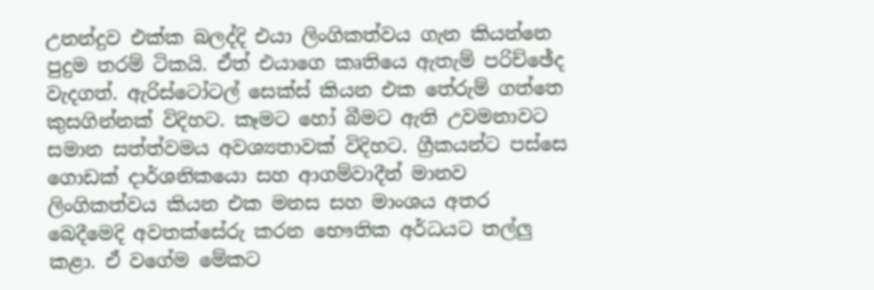උනන්දුව එක්ක බලද්දි එයා ලිංගිකත්වය ගැන කියන්නෙ පුදුම තරම් ටිකයි. ඒත් එයාගෙ කෘතියෙ ඇතැම් පරිච්ඡේද වැදගත්. ඇරිස්ටෝටල් සෙක්ස් කියන එක තේරුම් ගත්තෙ කුසගින්නක් විදිහට. කෑමට හෝ බීමට ඇති උවමනාවට සමාන සත්ත්වමය අවශ්‍යතාවක් විදිහට. ග්‍රීකයන්ට පස්සෙ ගොඩක් දාර්ශනිකයො සහ ආගම්වාදීන් මානව ලිංගිකත්වය කියන එක මනස සහ මාංශය අතර බෙදීමෙදි අවතක්සේරු කරන භෞතික අර්ධයට තල්ලු කළා. ඒ වගේම මේකට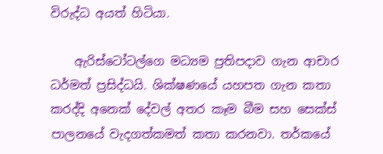විරුද්ධ අයත් හිටියා.

    ඇරිස්ටෝටල්ගෙ මධ්‍යම ප්‍රතිපදාව ගැන ආචාර ධර්මත් ප්‍රසිද්ධයි. ශික්ෂණයේ යහපත ගැන කතා කරද්දි අනෙක් දේවල් අතර කෑම බීම සහ සෙක්ස් පාලනයේ වැදගත්කමත් කතා කරනවා. තර්කයේ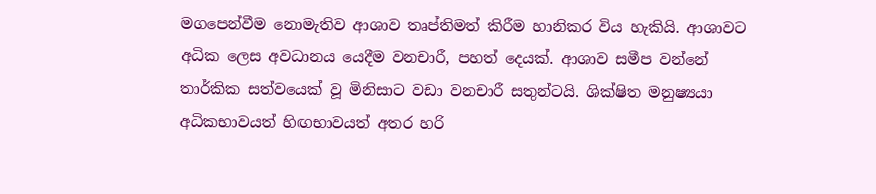මගපෙන්වීම නොමැතිව ආශාව තෘප්තිමත් කිරීම හානිකර විය හැකියි. ආශාවට අධික ලෙස අවධානය යෙදීම වනචාරී, පහත් දෙයක්. ආශාව සමීප වන්නේ තාර්කික සත්වයෙක් වූ මිනිසාට වඩා වනචාරී සතුන්ටයි. ශික්ෂිත මනුෂ්‍යයා අධිකභාවයත් හිඟභාවයත් අතර හරි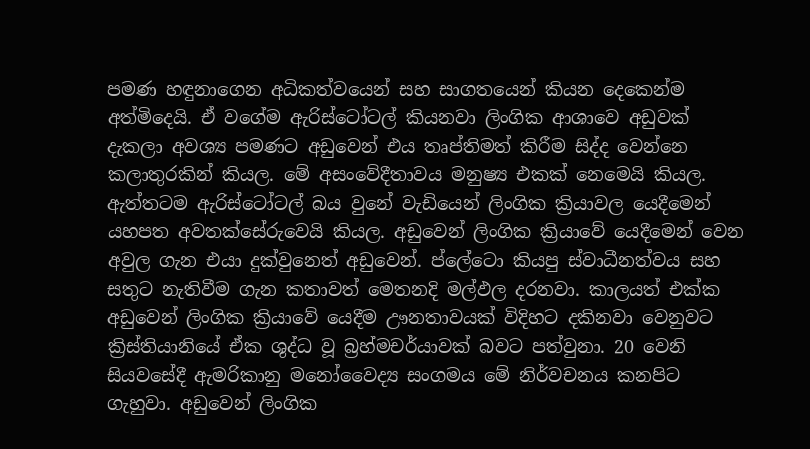පමණ හඳුනාගෙන අධිකත්වයෙන් සහ සාගතයෙන් කියන දෙකෙන්ම අත්මිදෙයි. ඒ වගේම ඇරිස්ටෝටල් කියනවා ලිංගික ආශාවෙ අඩුවක් දැකලා අවශ්‍ය පමණට අඩුවෙන් එය තෘප්තිමත් කිරීම සිද්ද වෙන්නෙ කලාතුරකින් කියල. මේ අසංවේදීතාවය මනුෂ්‍ය එකක් නෙමෙයි කියල. ඇත්තටම ඇරිස්ටෝටල් බය වුනේ වැඩියෙන් ලිංගික ක්‍රියාවල යෙදීමෙන් යහපත අවතක්සේරුවෙයි කියල. අඩුවෙන් ලිංගික ක්‍රියාවේ යෙදීමෙන් වෙන අවුල ගැන එයා දුක්වුනෙත් අඩුවෙන්. ප්ලේටො කියපු ස්වාධීනත්වය සහ සතුට නැතිවීම ගැන කතාවත් මෙතනදි මල්ඵල දරනවා. කාලයත් එක්ක අඩුවෙන් ලිංගික ක්‍රියාවේ යෙදීම ඌනතාවයක් විදිහට දකිනවා වෙනුවට ක්‍රිස්තියානියේ ඒක ශුද්ධ වූ බ්‍රහ්මචර්යාවක් බවට පත්වුනා. 20 වෙනි සියවසේදී ඇමරිකානු මනෝවෛද්‍ය සංගමය මේ නිර්වචනය කනපිට ගැහුවා. අඩුවෙන් ලිංගික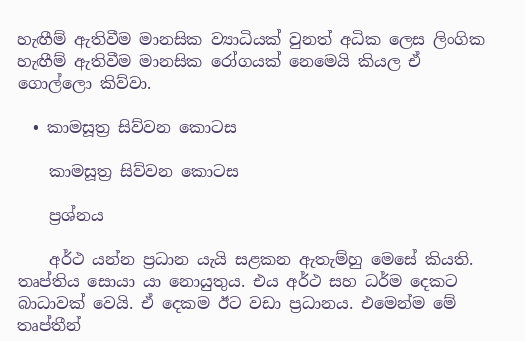හැඟීම් ඇතිවීම මානසික ව්‍යාධියක් වුනත් අධික ලෙස ලිංගික හැඟීම් ඇතිවීම මානසික රෝගයක් නෙමෙයි කියල ඒ ගොල්ලො කිව්වා.

  • කාමසූත්‍ර සිව්වන කොටස

    කාමසූත්‍ර සිව්වන කොටස

    ප්‍රශ්නය

    අර්ථ යන්න ප්‍රධාන යැයි සළකන ඇතැම්හු මෙසේ කියති. තෘප්තිය සොයා යා නොයුතුය. එය අර්ථ සහ ධර්ම දෙකට බාධාවක් වෙයි. ඒ දෙකම ඊට වඩා ප්‍රධානය. එමෙන්ම මේ තෘප්තීන්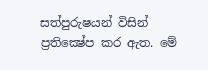සත්පුරුෂයන් විසින් ප්‍රතික්‍ෂේප කර ඇත. මේ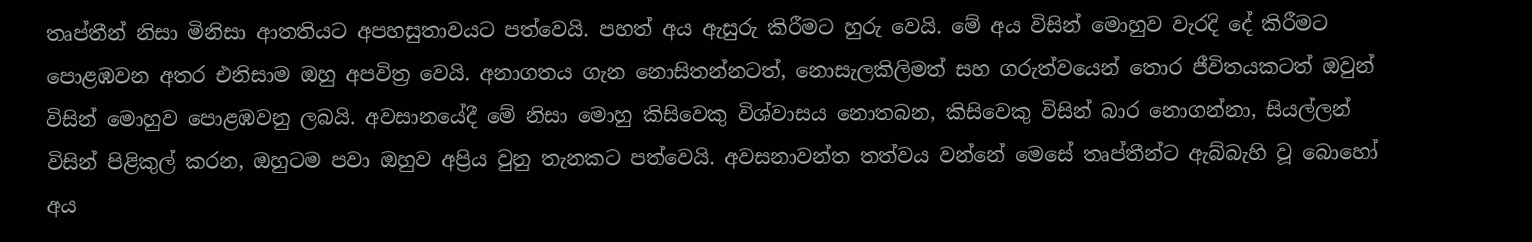තෘප්තීන් නිසා මිනිසා ආතතියට අපහසුතාවයට පත්වෙයි. පහත් අය ඇසුරු කිරීමට හුරු වෙයි. මේ අය විසින් මොහුව වැරදි දේ කිරීමට පොළඹවන අතර එනිසාම ඔහු අපවිත්‍ර වෙයි. අනාගතය ගැන නොසිතන්නටත්, නොසැලකිලිමත් සහ ගරුත්වයෙන් තොර ජීවිතයකටත් ඔවුන් විසින් මොහුව පොළඹවනු ලබයි. අවසානයේදී මේ නිසා මොහු කිසිවෙකු විශ්වාසය නොතබන, කිසිවෙකු විසින් බාර නොගන්නා, සියල්ලන් විසින් පිළිකුල් කරන, ඔහුටම පවා ඔහුව අප්‍රිය වුනු තැනකට පත්වෙයි. අවසනාවන්ත තත්වය වන්නේ මෙසේ තෘප්තීන්ට ඇබ්බැහි වූ බොහෝ අය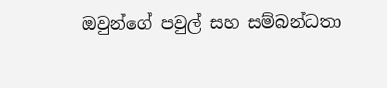ඔවුන්ගේ පවුල් සහ සම්බන්ධතා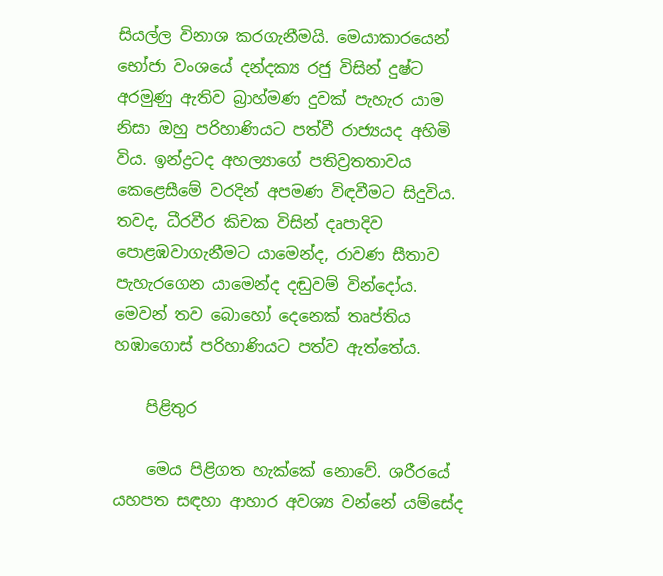සියල්ල විනාශ කරගැනීමයි. මෙයාකාරයෙන් භෝජා වංශයේ දන්දක්‍ය රජු විසින් දුෂ්ට අරමුණු ඇතිව බ්‍රාහ්මණ දුවක් පැහැර යාම නිසා ඔහු පරිහාණියට පත්වී රාජ්‍යයද අහිමි විය. ඉන්ද්‍රටද අහල්‍යාගේ පතිව්‍රතතාවය කෙළෙසීමේ වරදින් අපමණ විඳවීමට සිදුවිය. තවද, ධීරවීර කිචක විසින් දෘපාදිව පොළඹවාගැනීමට යාමෙන්ද, රාවණ සීතාව පැහැරගෙන යාමෙන්ද දඬුවම් වින්දෝය. මෙවන් තව බොහෝ දෙනෙක් තෘප්තිය හඹාගොස් පරිහාණියට පත්ව ඇත්තේය.

    පිළිතුර

    මෙය පිළිගත හැක්කේ නොවේ. ශරීරයේ යහපත සඳහා ආහාර අවශ්‍ය වන්නේ යම්සේද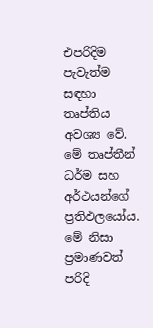එපරිදිම පැවැත්ම සඳහා තෘප්තිය අවශ්‍ය වේ. මේ තෘප්තීන් ධර්ම සහ අර්ථයන්ගේ ප්‍රතිඵලයෝය. මේ නිසා ප්‍රමාණවත් පරිදි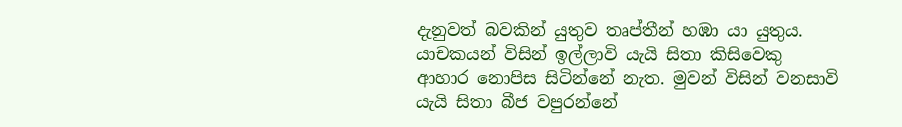දැනුවත් බවකින් යුතුව තෘප්තීන් හඹා යා යුතුය. යාචකයන් විසින් ඉල්ලාවි යැයි සිතා කිසිවෙකු ආහාර නොපිස සිටින්නේ නැත. මුවන් විසින් වනසාවි යැයි සිතා බීජ වපුරන්නේ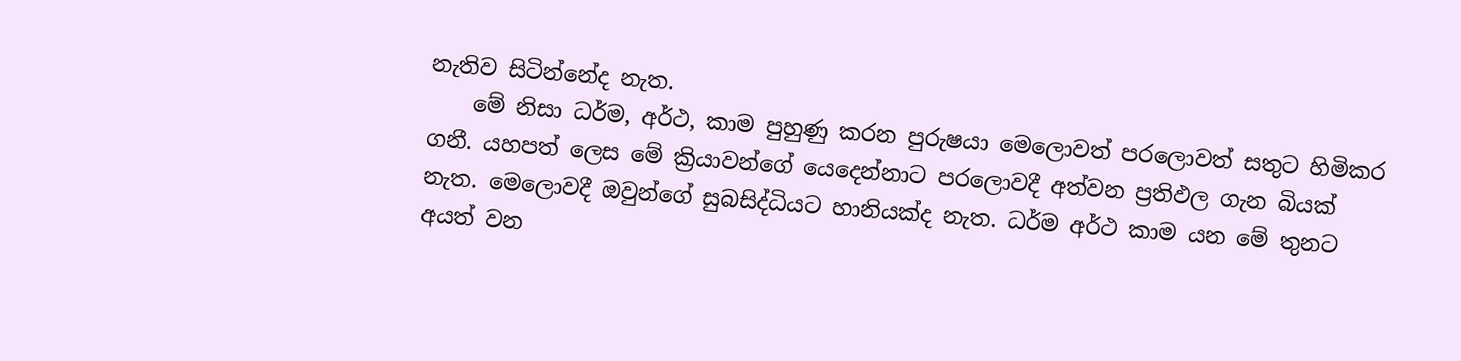නැතිව සිටින්නේද නැත.
    මේ නිසා ධර්ම, අර්ථ, කාම පුහුණු කරන පුරුෂයා මෙලොවත් පරලොවත් සතුට හිමිකර ගනී. යහපත් ලෙස මේ ක්‍රියාවන්ගේ යෙදෙන්නාට පරලොවදී අත්වන ප්‍රතිඵල ගැන බියක් නැත. මෙලොවදී ඔවුන්ගේ සුබසිද්ධියට හානියක්ද නැත. ධර්ම අර්ථ කාම යන මේ තුනට අයත් වන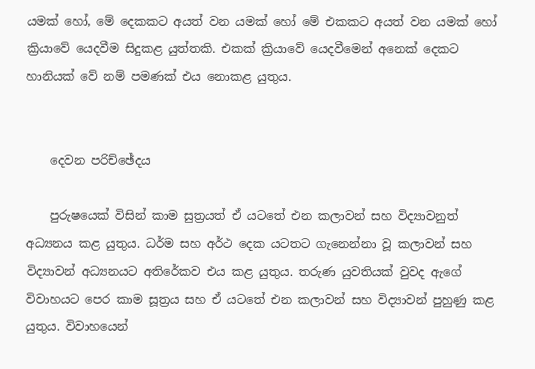යමක් හෝ, මේ දෙකකට අයත් වන යමක් හෝ මේ එකකට අයත් වන යමක් හෝ ක්‍රියාවේ යෙදවීම සිදුකළ යුත්තකි. එකක් ක්‍රියාවේ යෙදවීමෙන් අනෙක් දෙකට හානියක් වේ නම් පමණක් එය නොකළ යුතුය.


    දෙවන පරිච්ඡේදය

    පුරුෂයෙක් විසින් කාම සුත්‍රයත් ඒ යටතේ එන කලාවන් සහ විද්‍යාවනුත් අධ්‍යනය කළ යුතුය. ධර්ම සහ අර්ථ දෙක යටතට ගැනෙන්නා වූ කලාවන් සහ විද්‍යාවන් අධ්‍යනයට අතිරේකව එය කළ යුතුය. තරුණ යුවතියක් වුවද ඇගේ විවාහයට පෙර කාම සූත්‍රය සහ ඒ යටතේ එන කලාවන් සහ විද්‍යාවන් පුහුණු කළ යුතුය. විවාහයෙන්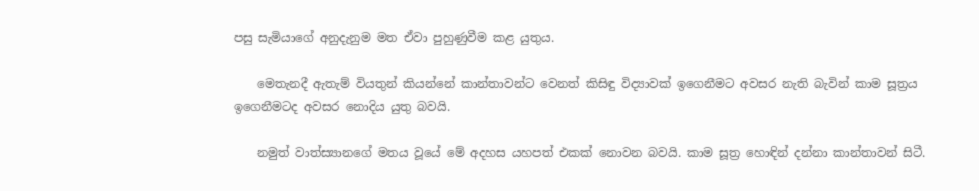පසු සැමියාගේ අනුදැනුම මත ඒවා පුහුණුවීම කළ යුතුය.

    මෙතැනදී ඇතැම් වියතුන් කියන්නේ කාන්තාවන්ට වෙනත් කිසිඳු විද්‍යාවක් ඉගෙනීමට අවසර නැති බැවින් කාම සූත්‍රය ඉගෙනීමටද අවසර නොදිය යුතු බවයි.

    නමුත් වාත්ස්‍යානගේ මතය වූයේ මේ අදහස යහපත් එකක් නොවන බවයි. කාම සූත්‍ර හොඳින් දන්නා කාන්තාවන් සිටී.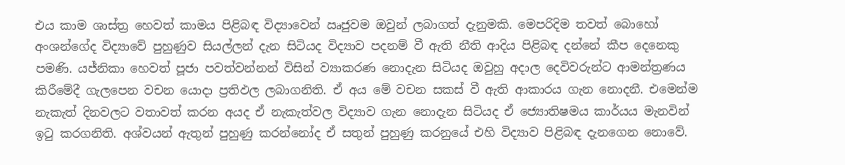එය කාම ශාස්ත්‍ර හෙවත් කාමය පිළිබඳ විද්‍යාවෙන් ඍජුවම ඔවුන් ලබාගත් දැනුමකි. මෙපරිදිම තවත් බොහෝ අංශන්ගේද විද්‍යාවේ පුහුණුව සියල්ලන් දැන සිටියද විද්‍යාව පදනම් වී ඇති නීති ආදිය පිළිබඳ දන්නේ කීප දෙනෙකු පමණි. යජ්නිකා හෙවත් පූජා පවත්වන්නන් විසින් ව්‍යාකරණ නොදැන සිටියද ඔවුහු අදාල දෙවිවරුන්ට ආමන්ත්‍රණය කිරීමේදී ගැලපෙන වචන යොදා ප්‍රතිඵල ලබාගනිති. ඒ අය මේ වචන සකස් වී ඇති ආකාරය ගැන නොදනී. එමෙන්ම නැකැත් දිනවලට වතාවත් කරන අයද ඒ නැකැත්වල විද්‍යාව ගැන නොදැන සිටියද ඒ ජ්‍යොතිෂමය කාර්යය මැනවින් ඉටු කරගනිති. අශ්වයන් ඇතුන් පුහුණු කරන්නෝද ඒ සතුන් පුහුණු කරනුයේ එහි විද්‍යාව පිළිබඳ දැනගෙන නොවේ.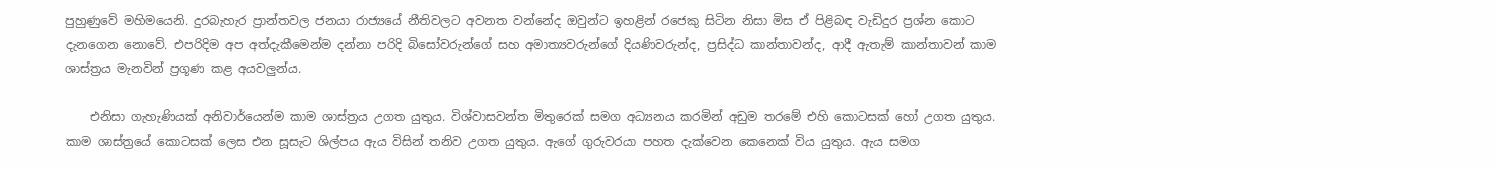පුහුණුවේ මහිමයෙනි. දුරබැහැර ප්‍රාන්තවල ජනයා රාජ්‍යයේ නීතිවලට අවනත වන්නේද ඔවුන්ට ඉහළින් රජෙකු සිටින නිසා මිස ඒ පිළිබඳ වැඩිදුර ප්‍රශ්න කොට දැනගෙන නොවේ. එපරිදිම අප අත්දැකීමෙන්ම දන්නා පරිදි බිසෝවරුන්ගේ සහ අමාත්‍යවරුන්ගේ දියණිවරුන්ද, ප්‍රසිද්ධ කාන්තාවන්ද, ආදී ඇතැම් කාන්තාවන් කාම ශාස්ත්‍රය මැනවින් ප්‍රගූණ කළ අයවලුන්ය.

    එනිසා ගැහැණියක් අනිවාර්යෙන්ම කාම ශාස්ත්‍රය උගත යුතුය. විශ්වාසවන්ත මිතුරෙක් සමග අධ්‍යනය කරමින් අඩුම තරමේ එහි කොටසක් හෝ උගත යුතුය. කාම ශාස්ත්‍රයේ කොටසක් ලෙස එන සූසැට ශිල්පය ඇය විසින් තනිව උගත යුතුය. ඇගේ ගුරුවරයා පහත දැක්වෙන කෙනෙක් විය යුතුය. ඇය සමග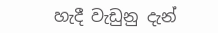හැදී වැඩුනු දැන්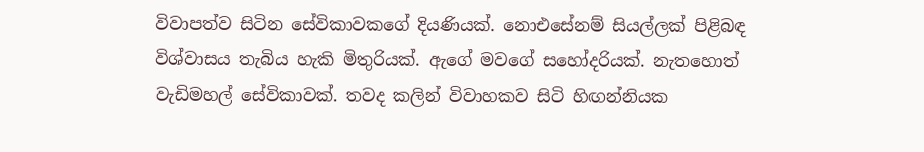විවාපත්ව සිටින සේවිකාවකගේ දියණියක්. නොඑසේනම් සියල්ලක් පිළිබඳ විශ්වාසය තැබිය හැකි මිතුරියක්. ඇගේ මවගේ සහෝදරියක්. නැතහොත් වැඩිමහල් සේවිකාවක්. තවද කලින් විවාහකව සිටි හිඟන්නියක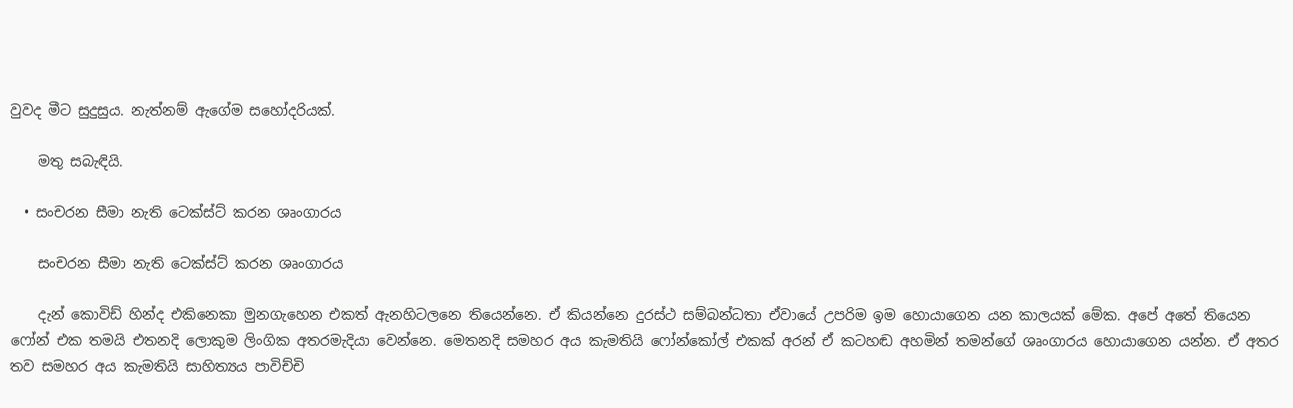වුවද මීට සුදුසුය. නැත්නම් ඇගේම සහෝදරියක්.

    මතු සබැඳියි.

  • සංචරන සීමා නැති ටෙක්ස්ට් කරන ශෘංගාරය

    සංචරන සීමා නැති ටෙක්ස්ට් කරන ශෘංගාරය

    දැන් කොවිඩ් හින්ද එකිනෙකා මුනගැහෙන එකත් ඇනහිටලනෙ තියෙන්නෙ. ඒ කියන්නෙ දුරස්ථ සම්බන්ධතා ඒවායේ උපරිම ඉම හොයාගෙන යන කාලයක් මේක. අපේ අතේ තියෙන ෆෝන් එක තමයි එතනදි ලොකුම ලිංගික අතරමැදියා වෙන්නෙ. මෙතනදි සමහර අය කැමතියි ෆෝන්කෝල් එකක් අරන් ඒ කටහඬ අහමින් තමන්ගේ ශෘංගාරය හොයාගෙන යන්න. ඒ අතර තව සමහර අය කැමතියි සාහිත්‍යය පාවිච්චි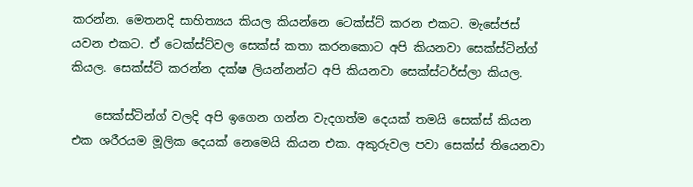කරන්න. මෙතනදි සාහිත්‍යය කියල කියන්නෙ ටෙක්ස්ට් කරන එකට. මැසේජස් යවන එකට. ඒ ටෙක්ස්ට්වල සෙක්ස් කතා කරනකොට අපි කියනවා සෙක්ස්ටින්ග් කියල. සෙක්ස්ට් කරන්න දක්ෂ ලියන්නන්ට අපි කියනවා සෙක්ස්ටර්ස්ලා කියල.

    සෙක්ස්ටින්ග් වලදි අපි ඉගෙන ගන්න වැදගත්ම දෙයක් තමයි සෙක්ස් කියන එක ශරීරයම මූලික දෙයක් නෙමෙයි කියන එක. අකුරුවල පවා සෙක්ස් තියෙනවා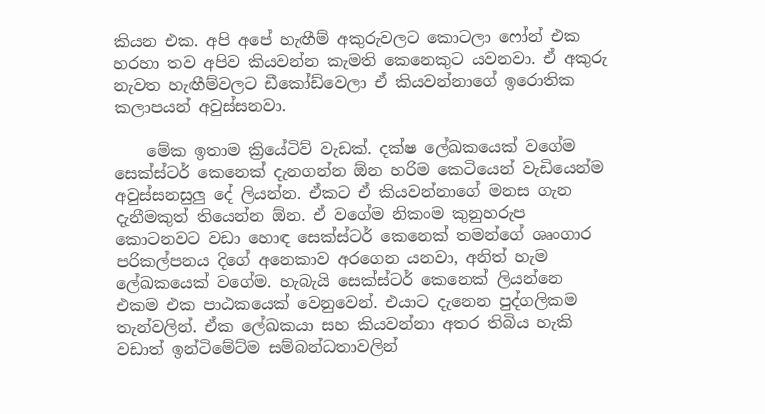කියන එක. අපි අපේ හැඟීම් අකුරුවලට කොටලා ෆෝන් එක හරහා තව අපිව කියවන්න කැමති කෙනෙකුට යවනවා. ඒ අකුරු නැවත හැඟීම්වලට ඩීකෝඩ්වෙලා ඒ කියවන්නාගේ ඉරොතික කලාපයන් අවුස්සනවා.

    මේක ඉතාම ක්‍රියේටිව් වැඩක්. දක්ෂ ලේඛකයෙක් වගේම සෙක්ස්ටර් කෙනෙක් දැනගන්න ඕන හරිම කෙටියෙන් වැඩියෙන්ම අවුස්සනසුලු දේ ලියන්න. ඒකට ඒ කියවන්නාගේ මනස ගැන දැනීමකුත් තියෙන්න ඕන. ඒ වගේම නිකංම කුනුහරුප කොටනවට වඩා හොඳ සෙක්ස්ටර් කෙනෙක් තමන්ගේ ශෘංගාර පරිකල්පනය දිගේ අනෙකාව අරගෙන යනවා, අනිත් හැම ලේඛකයෙක් වගේම. හැබැයි සෙක්ස්ටර් කෙනෙක් ලියන්නෙ එකම එක පාඨකයෙක් වෙනුවෙන්. එයාට දැනෙන පුද්ගලිකම තැන්වලින්. ඒක ලේඛකයා සහ කියවන්නා අතර තිබිය හැකි වඩාත් ඉන්ටිමේට්ම සම්බන්ධතාවලින්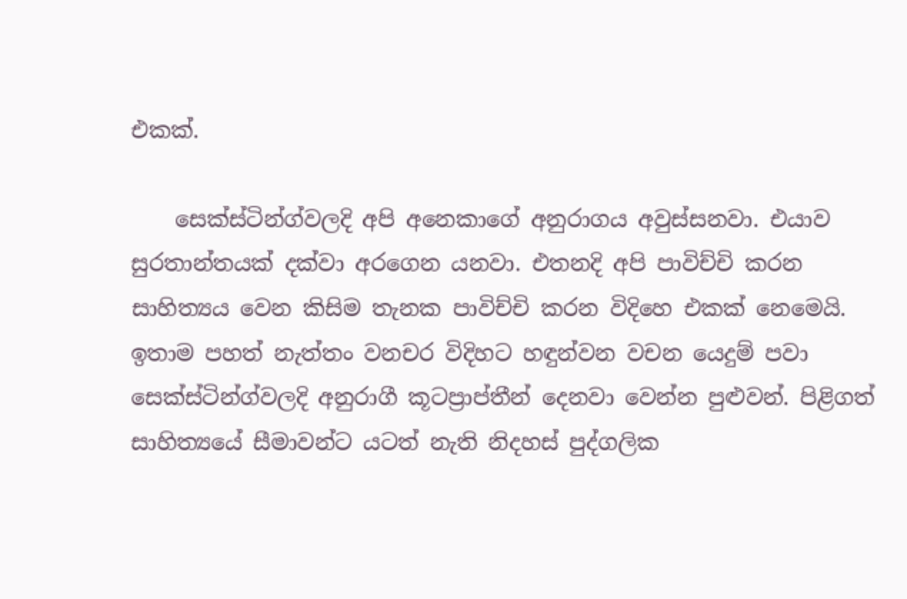එකක්.

    සෙක්ස්ටින්ග්වලදි අපි අනෙකාගේ අනුරාගය අවුස්සනවා. එයාව සුරතාන්තයක් දක්වා අරගෙන යනවා. එතනදි අපි පාවිච්චි කරන සාහිත්‍යය වෙන කිසිම තැනක පාවිච්චි කරන විදිහෙ එකක් නෙමෙයි. ඉතාම පහත් නැත්තං වනචර විදිහට හඳුන්වන වචන යෙදුම් පවා සෙක්ස්ටින්ග්වලදි අනුරාගී කූටප්‍රාප්තීන් දෙනවා වෙන්න පුළුවන්. පිළිගත් සාහිත්‍යයේ සීමාවන්ට යටත් නැති නිදහස් පුද්ගලික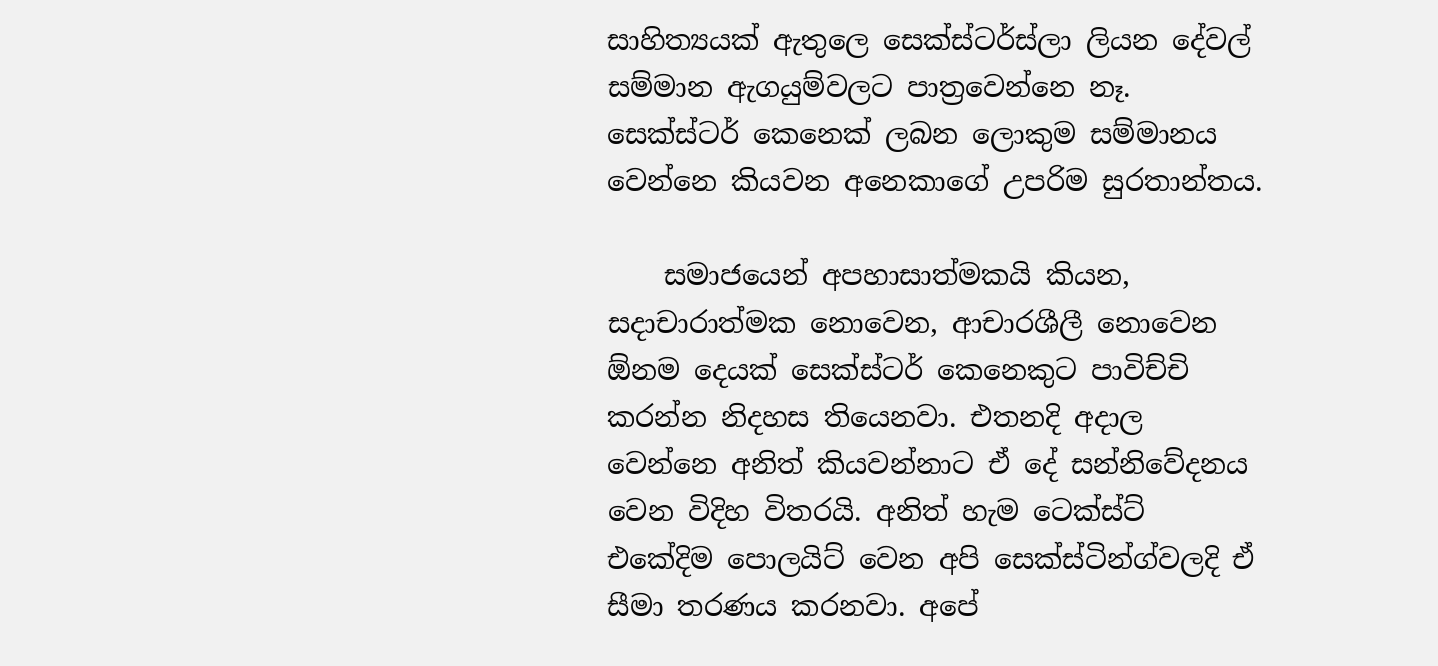සාහිත්‍යයක් ඇතුලෙ සෙක්ස්ටර්ස්ලා ලියන දේවල් සම්මාන ඇගයුම්වලට පාත්‍රවෙන්නෙ නෑ. සෙක්ස්ටර් කෙනෙක් ලබන ලොකුම සම්මානය වෙන්නෙ කියවන අනෙකාගේ උපරිම සුරතාන්තය.

    සමාජයෙන් අපහාසාත්මකයි කියන, සදාචාරාත්මක නොවෙන, ආචාරශීලී නොවෙන ඕනම දෙයක් සෙක්ස්ටර් කෙනෙකුට පාවිච්චි කරන්න නිදහස තියෙනවා. එතනදි අදාල වෙන්නෙ අනිත් කියවන්නාට ඒ දේ සන්නිවේදනය වෙන විදිහ විතරයි. අනිත් හැම ටෙක්ස්ට් එකේදිම පොලයිට් වෙන අපි සෙක්ස්ටින්ග්වලදි ඒ සීමා තරණය කරනවා. අපේ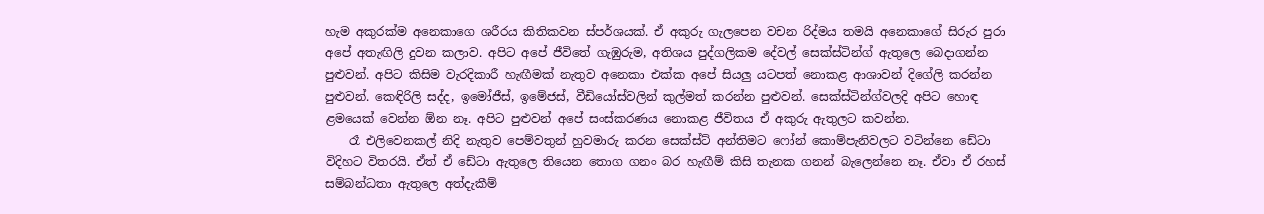හැම අකුරක්ම අනෙකාගෙ ශරීරය කිතිකවන ස්පර්ශයක්. ඒ අකුරු ගැලපෙන වචන රිද්මය තමයි අනෙකාගේ සිරුර පුරා අපේ අතැඟිලි දුවන කලාව. අපිට අපේ ජීවිතේ ගැඹුරුම, අතිශය පුද්ගලිකම දේවල් සෙක්ස්ටින්ග් ඇතුලෙ බෙදාගන්න පුළුවන්. අපිට කිසිම වැරදිකාරී හැඟීමක් නැතුව අනෙකා එක්ක අපේ සියලු යටපත් නොකළ ආශාවන් දිගේලි කරන්න පුළුවන්. කෙඳිරිලි සද්ද, ඉමෝජීස්, ඉමේජස්, වීඩියෝස්වලින් කුල්මත් කරන්න පුළුවන්. සෙක්ස්ටින්ග්වලදි අපිට හොඳ ළමයෙක් වෙන්න ඕන නෑ. අපිට පුළුවන් අපේ සංස්කරණය නොකළ ජීවිතය ඒ අකුරු ඇතුලට කවන්න.
    රෑ එලිවෙනකල් නිදි නැතුව පෙම්වතුන් හුවමාරු කරන සෙක්ස්ට් අන්තිමට ෆෝන් කොම්පැනිවලට වටින්නෙ ඩේටා විදිහට විතරයි. ඒත් ඒ ඩේටා ඇතුලෙ තියෙන තොග ගනං බර හැඟීම් කිසි තැනක ගනන් බැලෙන්නෙ නෑ. ඒවා ඒ රහස් සම්බන්ධතා ඇතුලෙ අත්දැකීම්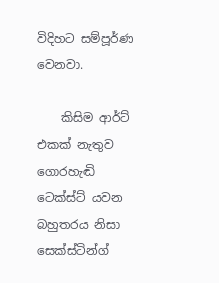විදිහට සම්පූර්ණ වෙනවා.

    කිසිම ආර්ට් එකක් නැතුව ගොරහැඬි ටෙක්ස්ට් යවන බහුතරය නිසා සෙක්ස්ටින්ග්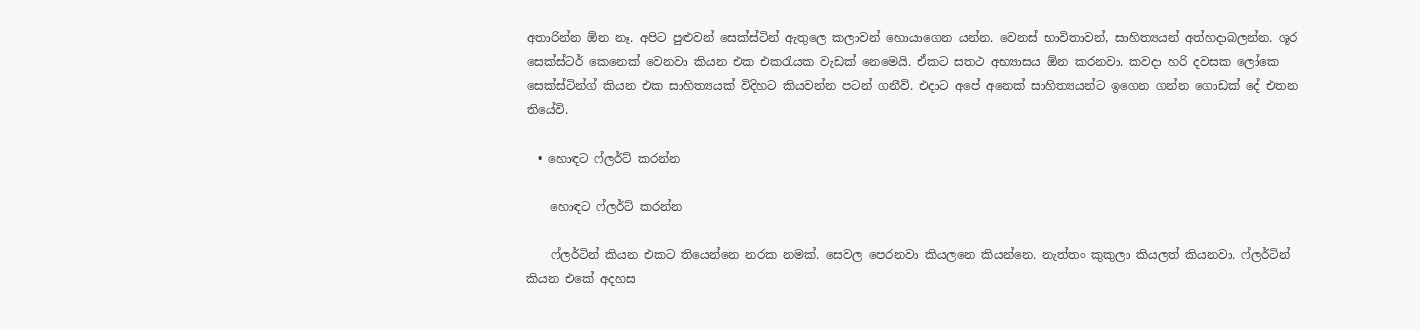අතාරින්න ඕන නෑ. අපිට පුළුවන් සෙක්ස්ටින් ඇතුලෙ කලාවන් හොයාගෙන යන්න. වෙනස් භාවිතාවන්, සාහිත්‍යයන් අත්හදාබලන්න. ශූර සෙක්ස්ටර් කෙනෙක් වෙනවා කියන එක එකරැයක වැඩක් නෙමෙයි. ඒකට සතථ අභ්‍යාසය ඕන කරනවා. කවදා හරි දවසක ලෝකෙ සෙක්ස්ටින්ග් කියන එක සාහිත්‍යයක් විදිහට කියවන්න පටන් ගනීවි. එදාට අපේ අනෙක් සාහිත්‍යයන්ට ඉගෙන ගන්න ගොඩක් දේ එතන තියේවි.

  • හොඳට ෆ්ලර්ට් කරන්න

    හොඳට ෆ්ලර්ට් කරන්න

    ෆ්ලර්ටින් කියන එකට තියෙන්නෙ නරක නමක්. සෙවල පෙරනවා කියලනෙ කියන්නෙ. නැත්තං කුකුලා කියලත් කියනවා. ෆ්ලර්ටින් කියන එකේ අදහස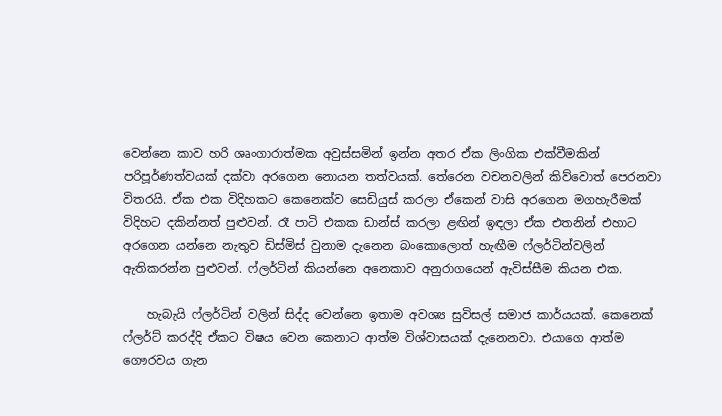වෙන්නෙ කාව හරි ශෘංගාරාත්මක අවුස්සමින් ඉන්න අතර ඒක ලිංගික එක්වීමකින් පරිපූර්ණත්වයක් දක්වා අරගෙන නොයන තත්වයක්. තේරෙන වචනවලින් කිව්වොත් පෙරනවා විතරයි. ඒක එක විදිහකට කෙනෙක්ව සෙඩියුස් කරලා ඒකෙන් වාසි අරගෙන මගහැරීමක් විදිහට දකින්නත් පුළුවන්. රෑ පාටි එකක ඩාන්ස් කරලා ළඟින් ඉඳලා ඒක එතනින් එහාට අරගෙන යන්නෙ නැතුව ඩිස්මිස් වුනාම දැනෙන බංකොලොත් හැඟීම ෆ්ලර්ටින්වලින් ඇතිකරන්න පුළුවන්. ෆ්ලර්ටින් කියන්නෙ අනෙකාව අනුරාගයෙන් ඇවිස්සීම කියන එක.

    හැබැයි ෆ්ලර්ටින් වලින් සිද්ද වෙන්නෙ ඉතාම අවශ්‍ය සුවිසල් සමාජ කාර්යයක්. කෙනෙක් ෆ්ලර්ට් කරද්දි ඒකට විෂය වෙන කෙනාට ආත්ම විශ්වාසයක් දැනෙනවා. එයාගෙ ආත්ම ගෞරවය ගැන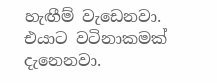හැඟීම් වැඩෙනවා. එයාට වටිනාකමක් දැනෙනවා.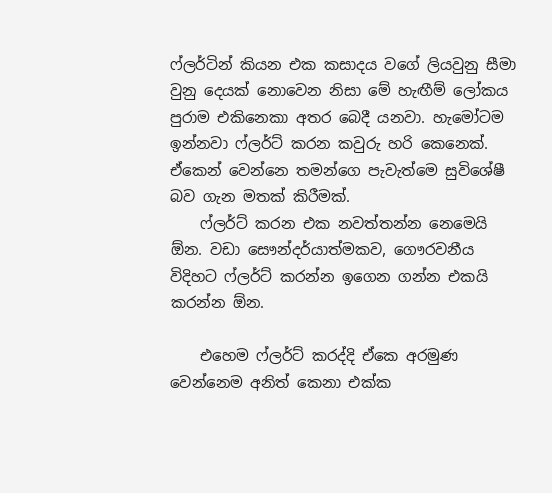ෆ්ලර්ටින් කියන එක කසාදය වගේ ලියවුනු සීමා වුනු දෙයක් නොවෙන නිසා මේ හැඟීම් ලෝකය පුරාම එකිනෙකා අතර බෙදී යනවා. හැමෝටම ඉන්නවා ෆ්ලර්ට් කරන කවුරු හරි කෙනෙක්. ඒකෙන් වෙන්නෙ තමන්ගෙ පැවැත්මෙ සුවිශේෂී බව ගැන මතක් කිරීමක්.
    ෆ්ලර්ට් කරන එක නවත්තන්න නෙමෙයි ඕන. වඩා සෞන්දර්යාත්මකව, ගෞරවනීය විදිහට ෆ්ලර්ට් කරන්න ඉගෙන ගන්න එකයි කරන්න ඕන.

    එහෙම ෆ්ලර්ට් කරද්දි ඒකෙ අරමුණ වෙන්නෙම අනිත් කෙනා එක්ක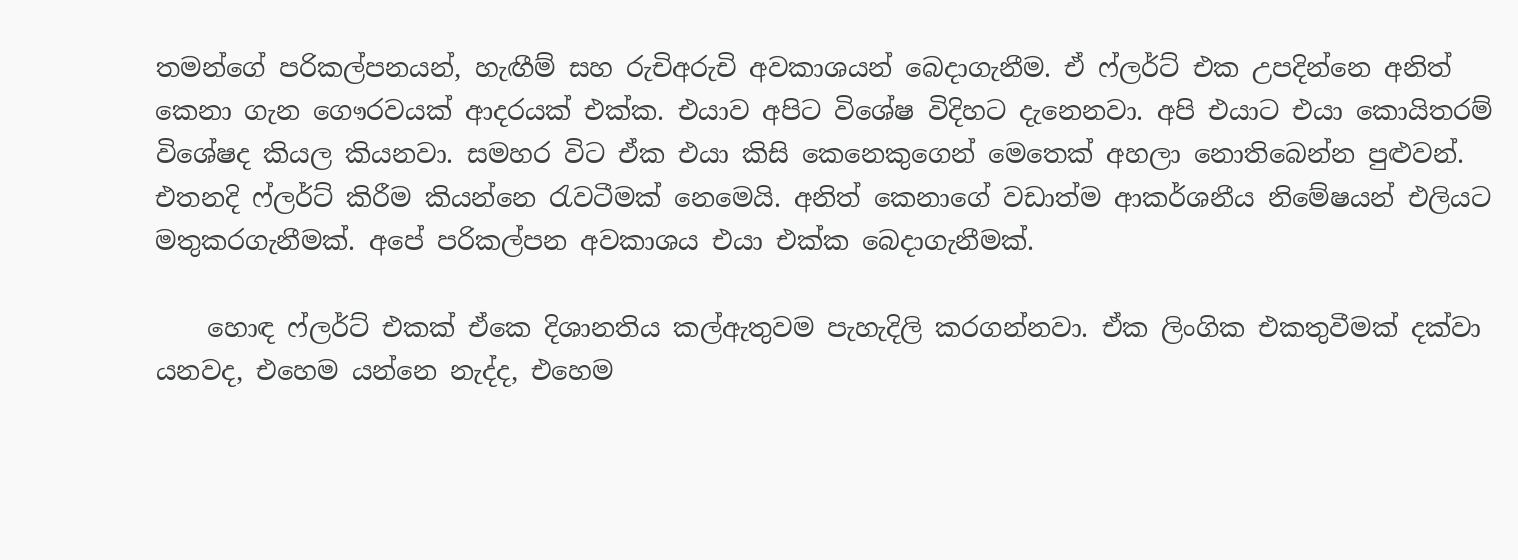තමන්ගේ පරිකල්පනයන්, හැඟීම් සහ රුචිඅරුචි අවකාශයන් බෙදාගැනීම. ඒ ෆ්ලර්ට් එක උපදින්නෙ අනිත් කෙනා ගැන ගෞරවයක් ආදරයක් එක්ක. එයාව අපිට විශේෂ විදිහට දැනෙනවා. අපි එයාට එයා කොයිතරම් විශේෂද කියල කියනවා. සමහර විට ඒක එයා කිසි කෙනෙකුගෙන් මෙතෙක් අහලා නොතිබෙන්න පුළුවන්. එතනදි ෆ්ලර්ට් කිරීම කියන්නෙ රැවටීමක් නෙමෙයි. අනිත් කෙනාගේ වඩාත්ම ආකර්ශනීය නිමේෂයන් එලියට මතුකරගැනීමක්. අපේ පරිකල්පන අවකාශය එයා එක්ක බෙදාගැනීමක්.

    හොඳ ෆ්ලර්ට් එකක් ඒකෙ දිශානතිය කල්ඇතුවම පැහැදිලි කරගන්නවා. ඒක ලිංගික එකතුවීමක් දක්වා යනවද, එහෙම යන්නෙ නැද්ද, එහෙම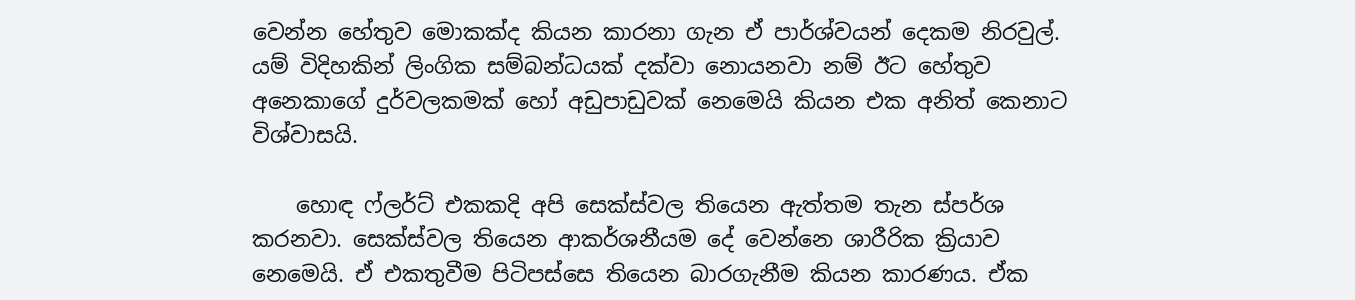වෙන්න හේතුව මොකක්ද කියන කාරනා ගැන ඒ පාර්ශ්වයන් දෙකම නිරවුල්. යම් විදිහකින් ලිංගික සම්බන්ධයක් දක්වා නොයනවා නම් ඊට හේතුව අනෙකාගේ දුර්වලකමක් හෝ අඩුපාඩුවක් නෙමෙයි කියන එක අනිත් කෙනාට විශ්වාසයි.

    හොඳ ෆ්ලර්ට් එකකදි අපි සෙක්ස්වල තියෙන ඇත්තම තැන ස්පර්ශ කරනවා. සෙක්ස්වල තියෙන ආකර්ශනීයම දේ වෙන්නෙ ශාරීරික ක්‍රියාව නෙමෙයි. ඒ එකතුවීම පිටිපස්සෙ තියෙන බාරගැනීම කියන කාරණය. ඒක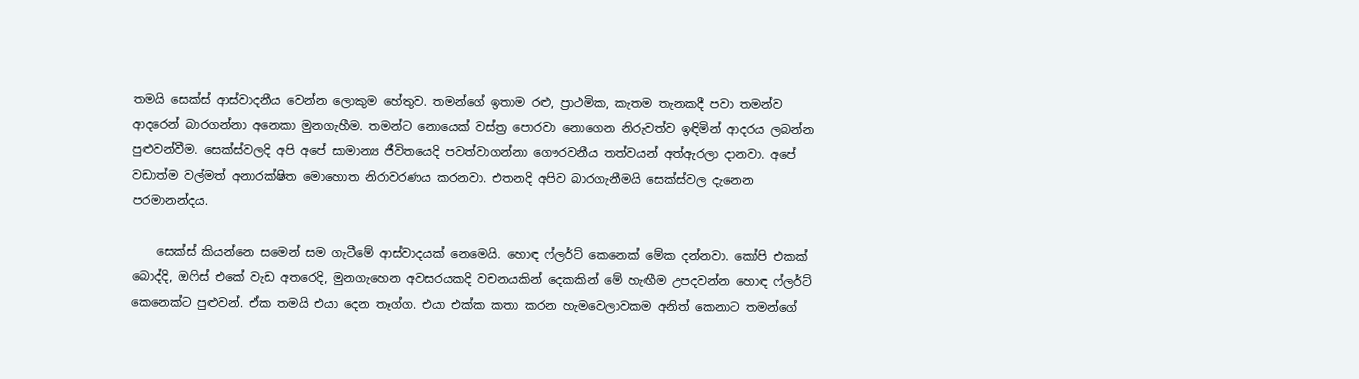තමයි සෙක්ස් ආස්වාදනීය වෙන්න ලොකුම හේතුව. තමන්ගේ ඉතාම රළු, ප්‍රාථමික, කැතම තැනකදී පවා තමන්ව ආදරෙන් බාරගන්නා අනෙකා මුනගැහීම. තමන්ට නොයෙක් වස්ත්‍ර පොරවා නොගෙන නිරුවත්ව ඉඳිමින් ආදරය ලබන්න පුළුවන්වීම. සෙක්ස්වලදි අපි අපේ සාමාන්‍ය ජීවිතයෙදි පවත්වාගන්නා ගෞරවනීය තත්වයන් අත්ඇරලා දානවා. අපේ වඩාත්ම වල්මත් අනාරක්ෂිත මොහොත නිරාවරණය කරනවා. එතනදි අපිව බාරගැනීමයි සෙක්ස්වල දැනෙන පරමානන්දය.

    සෙක්ස් කියන්නෙ සමෙන් සම ගැටීමේ ආස්වාදයක් නෙමෙයි. හොඳ ෆ්ලර්ට් කෙනෙක් මේක දන්නවා. කෝපි එකක් බොද්දි, ඔෆිස් එකේ වැඩ අතරෙදි, මුනගැහෙන අවසරයකදි වචනයකින් දෙකකින් මේ හැඟීම උපදවන්න හොඳ ෆ්ලර්ට් කෙනෙක්ට පුළුවන්. ඒක තමයි එයා දෙන තෑග්ග. එයා එක්ක කතා කරන හැමවෙලාවකම අනිත් කෙනාට තමන්ගේ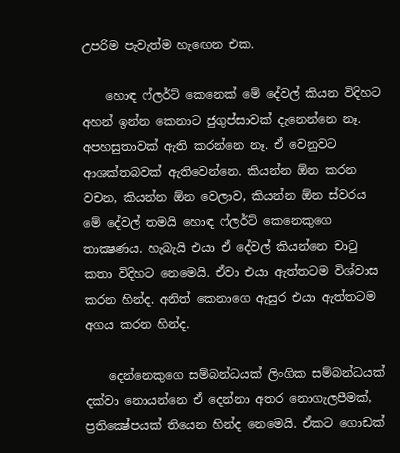උපරිම පැවැත්ම හැඟෙන එක.

    හොඳ ෆ්ලර්ට් කෙනෙක් මේ දේවල් කියන විදිහට අහන් ඉන්න කෙනාට ජුගුප්සාවක් දැනෙන්නෙ නෑ. අපහසුතාවක් ඇති කරන්නෙ නෑ. ඒ වෙනුවට ආශක්තබවක් ඇතිවෙන්නෙ. කියන්න ඕන කරන වචන, කියන්න ඕන වෙලාව, කියන්න ඕන ස්වරය මේ දේවල් තමයි හොඳ ෆ්ලර්ට් කෙනෙකුගෙ තාක්‍ෂණය. හැබැයි එයා ඒ දේවල් කියන්නෙ චාටු කතා විදිහට නෙමෙයි. ඒවා එයා ඇත්තටම විශ්වාස කරන හින්ද. අනිත් කෙනාගෙ ඇසුර එයා ඇත්තටම අගය කරන හින්ද.

    දෙන්නෙකුගෙ සම්බන්ධයක් ලිංගික සම්බන්ධයක් දක්වා නොයන්නෙ ඒ දෙන්නා අතර නොගැලපීමක්, ප්‍රතික්‍ෂේපයක් තියෙන හින්ද නෙමෙයි. ඒකට ගොඩක්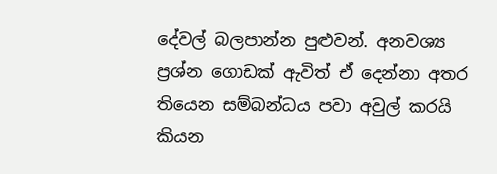දේවල් බලපාන්න පුළුවන්. අනවශ්‍ය ප්‍රශ්න ගොඩක් ඇවිත් ඒ දෙන්නා අතර තියෙන සම්බන්ධය පවා අවුල් කරයි කියන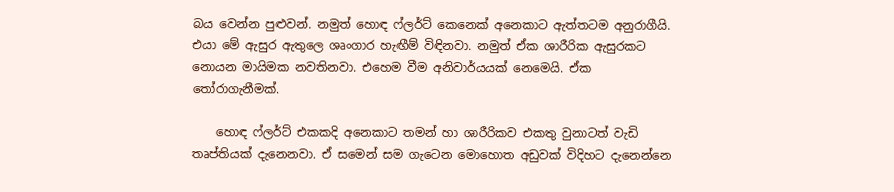බය වෙන්න පුළුවන්. නමුත් හොඳ ෆ්ලර්ට් කෙනෙක් අනෙකාට ඇත්තටම අනුරාගීයි. එයා මේ ඇසුර ඇතුලෙ ශෘංගාර හැඟීම් විඳිනවා. නමුත් ඒක ශාරීරික ඇසුරකට නොයන මායිමක නවතිනවා. එහෙම වීම අනිවාර්යයක් නෙමෙයි. ඒක තෝරාගැනීමක්.

    හොඳ ෆ්ලර්ට් එකකදි අනෙකාට තමන් හා ශාරීරිකව එකතු වුනාටත් වැඩි තෘප්තියක් දැනෙනවා. ඒ සමෙන් සම ගැටෙන මොහොත අඩුවක් විදිහට දැනෙන්නෙ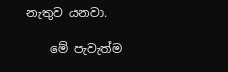නැතුව යනවා.

    මේ පැවැත්ම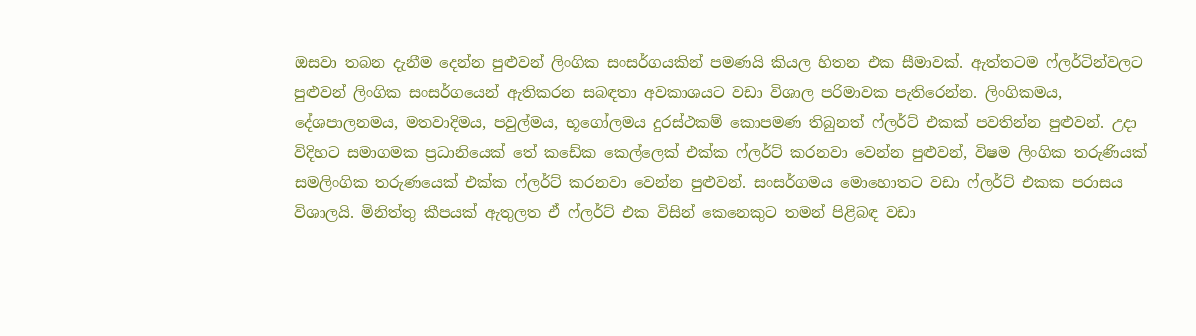ඔසවා තබන දැනීම දෙන්න පුළුවන් ලිංගික සංසර්ගයකින් පමණයි කියල හිතන එක සීමාවක්. ඇත්තටම ෆ්ලර්ටින්වලට පුළුවන් ලිංගික සංසර්ගයෙන් ඇතිකරන සබඳතා අවකාශයට වඩා විශාල පරිමාවක පැතිරෙන්න. ලිංගිකමය, දේශපාලනමය, මතවාදිමය, පවුල්මය, භූගෝලමය දුරස්ථකම් කොපමණ තිබුනත් ෆ්ලර්ට් එකක් පවතින්න පුළුවන්. උදා විදිහට සමාගමක ප්‍රධානියෙක් තේ කඩේක කෙල්ලෙක් එක්ක ෆ්ලර්ට් කරනවා වෙන්න පුළුවන්, විෂම ලිංගික තරුණියක් සමලිංගික තරුණයෙක් එක්ක ෆ්ලර්ට් කරනවා වෙන්න පුළුවන්. සංසර්ගමය මොහොතට වඩා ෆ්ලර්ට් එකක පරාසය විශාලයි. මිනිත්තු කීපයක් ඇතුලත ඒ ෆ්ලර්ට් එක විසින් කෙනෙකුට තමන් පිළිබඳ වඩා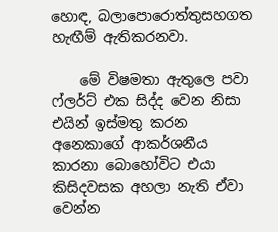හොඳ, බලාපොරොත්තුසහගත හැඟීම් ඇතිකරනවා.

    මේ විෂමතා ඇතුලෙ පවා ෆ්ලර්ට් එක සිද්ද වෙන නිසා එයින් ඉස්මතු කරන අනෙකාගේ ආකර්ශනීය කාරනා බොහෝවිට එයා කිසිදවසක අහලා නැති ඒවා වෙන්න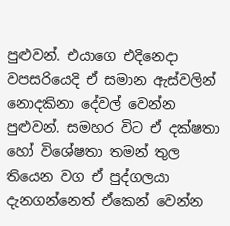පුළුවන්. එයාගෙ එදිනෙදා වපසරියෙදි ඒ සමාන ඇස්වලින් නොදකිනා දේවල් වෙන්න පුළුවන්. සමහර විට ඒ දක්ෂතා හෝ විශේෂතා තමන් තුල තියෙන වග ඒ පුද්ගලයා දැනගන්නෙත් ඒකෙන් වෙන්න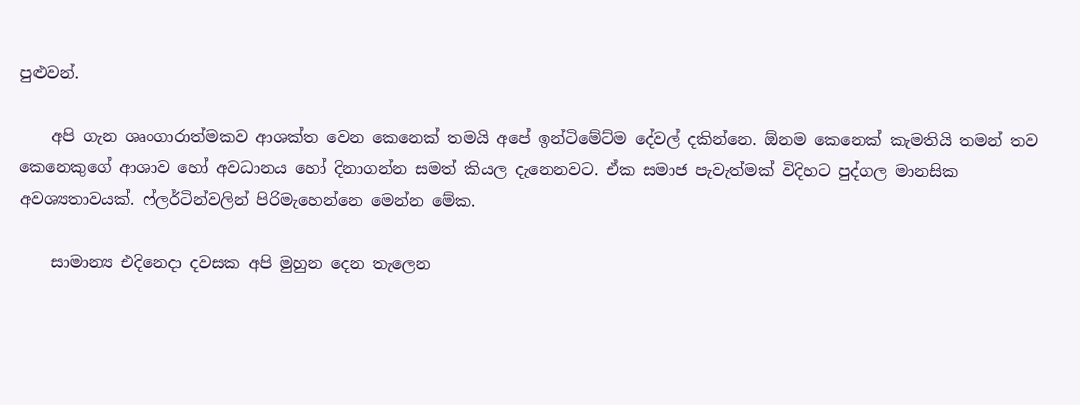පුළුවන්.

    අපි ගැන ශෘංගාරාත්මකව ආශක්ත වෙන කෙනෙක් තමයි අපේ ඉන්ටිමේට්ම දේවල් දකින්නෙ. ඕනම කෙනෙක් කැමතියි තමන් තව කෙනෙකුගේ ආශාව හෝ අවධානය හෝ දිනාගන්න සමත් කියල දැනෙනවට. ඒක සමාජ පැවැත්මක් විදිහට පුද්ගල මානසික අවශ්‍යතාවයක්. ෆ්ලර්ටින්වලින් පිරිමැහෙන්නෙ මෙන්න මේක.

    සාමාන්‍ය එදිනෙදා දවසක අපි මුහුන දෙන තැලෙන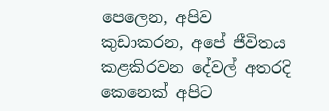පෙලෙන, අපිව කුඩාකරන, අපේ ජීවිතය කළකිරවන දේවල් අතරදි කෙනෙක් අපිට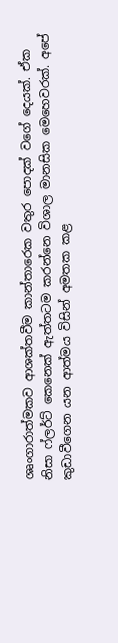ශෘංගාරාත්මකව ආශක්තවීම කාන්තාරෙක වතුර පොදක් වගේ දෙයක්. ඒක නිසා ෆ්ලර්ට් කෙනෙක් ඇත්තටම කරන්නෙ විශාල මානසික මෙහෙවරක්. අපේ කුඩාවීගෙන යන ආත්මය විසින් අමතක කළ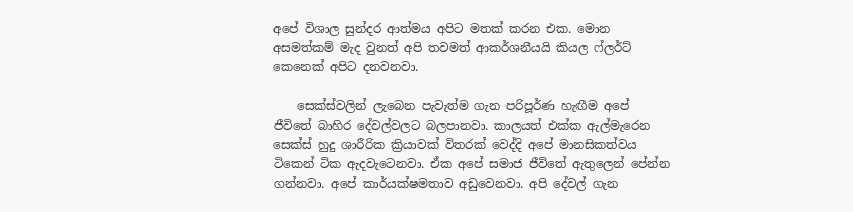අපේ විශාල සුන්දර ආත්මය අපිට මතක් කරන එක. මොන අසමත්කම් මැද වුනත් අපි තවමත් ආකර්ශනීයයි කියල ෆ්ලර්ට් කෙනෙක් අපිට දනවනවා.

    සෙක්ස්වලින් ලැබෙන පැවැත්ම ගැන පරිපූර්ණ හැඟීම අපේ ජීවිතේ බාහිර දේවල්වලට බලපානවා. කාලයත් එක්ක ඇල්මැරෙන සෙක්ස් හුදු ශාරීරික ක්‍රියාවක් විතරක් වෙද්දි අපේ මානසිකත්වය ටිකෙන් ටික ඇදවැටෙනවා. ඒක අපේ සමාජ ජීවිතේ ඇතුලෙන් පේන්න ගන්නවා. අපේ කාර්යක්ෂමතාව අඩුවෙනවා. අපි දේවල් ගැන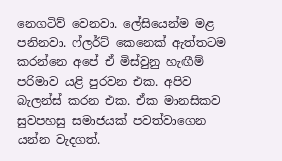නෙගටිව් වෙනවා. ලේසියෙන්ම මළ පනිනවා. ෆ්ලර්ට් කෙනෙක් ඇත්තටම කරන්නෙ අපේ ඒ මිස්වුනු හැඟීම් පරිමාව යළි පුරවන එක. අපිව බැලන්ස් කරන එක. ඒක මානසිකව සුවපහසු සමාජයක් පවත්වාගෙන යන්න වැදගත්.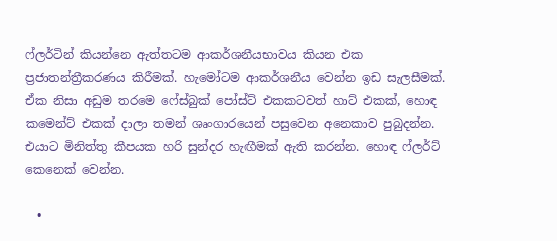ෆ්ලර්ටින් කියන්නෙ ඇත්තටම ආකර්ශනීයභාවය කියන එක ප්‍රජාතන්ත්‍රීකරණය කිරීමක්. හැමෝටම ආකර්ශනීය වෙන්න ඉඩ සැලසීමක්. ඒක නිසා අඩුම තරමෙ ෆේස්බුක් පෝස්ට් එකකටවත් හාට් එකක්, හොඳ කමෙන්ට් එකක් දාලා තමන් ශෘංගාරයෙන් පසුවෙන අනෙකාව පුබුදන්න. එයාට මිනිත්තු කීපයක හරි සුන්දර හැඟීමක් ඇති කරන්න. හොඳ ෆ්ලර්ට් කෙනෙක් වෙන්න.

  •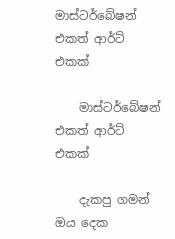මාස්ටර්බේෂන් එකත් ආර්ට් එකක්

    මාස්ටර්බේෂන් එකත් ආර්ට් එකක්

    දැකපු ගමන් ඔය දෙක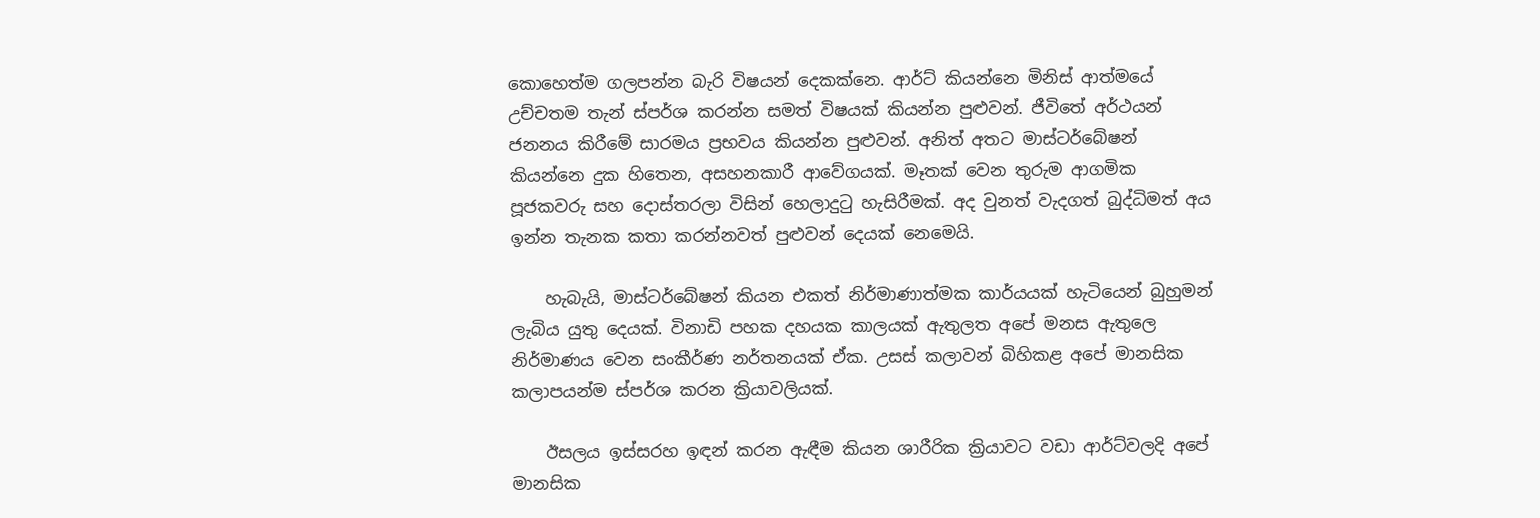කොහෙත්ම ගලපන්න බැරි විෂයන් දෙකක්නෙ. ආර්ට් කියන්නෙ මිනිස් ආත්මයේ උච්චතම තැන් ස්පර්ශ කරන්න සමත් විෂයක් කියන්න පුළුවන්. ජීවිතේ අර්ථයන් ජනනය කිරීමේ සාරමය ප්‍රභවය කියන්න පුළුවන්. අනිත් අතට මාස්ටර්බේෂන් කියන්නෙ දුක හිතෙන, අසහනකාරී ආවේගයක්. මෑතක් වෙන තුරුම ආගමික පූජකවරු සහ දොස්තරලා විසින් හෙලාදුටු හැසිරීමක්. අද වුනත් වැදගත් බුද්ධිමත් අය ඉන්න තැනක කතා කරන්නවත් පුළුවන් දෙයක් නෙමෙයි.

    හැබැයි, මාස්ටර්බේෂන් කියන එකත් නිර්මාණාත්මක කාර්යයක් හැටියෙන් බුහුමන් ලැබිය යුතු දෙයක්. විනාඩි පහක දහයක කාලයක් ඇතුලත අපේ මනස ඇතුලෙ නිර්මාණය වෙන සංකීර්ණ නර්තනයක් ඒක. උසස් කලාවන් බිහිකළ අපේ මානසික කලාපයන්ම ස්පර්ශ කරන ක්‍රියාවලියක්.

    ඊසලය ඉස්සරහ ඉඳන් කරන ඇඳීම කියන ශාරීරික ක්‍රියාවට වඩා ආර්ට්වලදි අපේ මානසික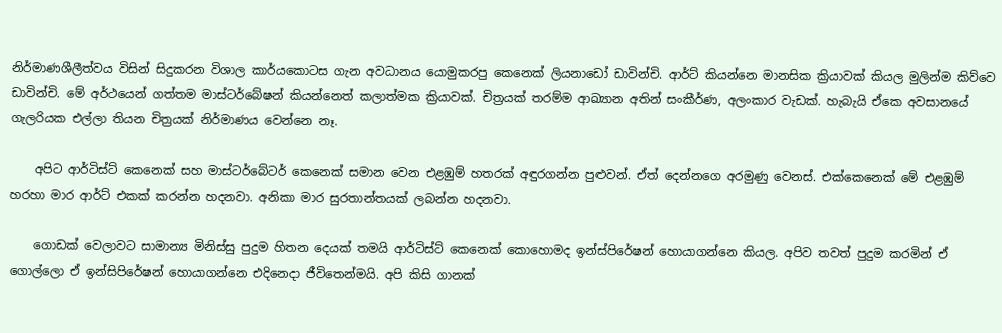නිර්මාණශීලීත්වය විසින් සිදුකරන විශාල කාර්යකොටස ගැන අවධානය යොමුකරපු කෙනෙක් ලියනාඩෝ ඩාවින්චි. ආර්ට් කියන්නෙ මානසික ක්‍රියාවක් කියල මුලින්ම කිව්වෙ ඩාවින්චි. මේ අර්ථයෙන් ගත්තම මාස්ටර්බේෂන් කියන්නෙත් කලාත්මක ක්‍රියාවක්. චිත්‍රයක් තරම්ම ආඛ්‍යාන අතින් සංකීර්ණ, අලංකාර වැඩක්. හැබැයි ඒකෙ අවසානයේ ගැලරියක එල්ලා තියන චිත්‍රයක් නිර්මාණය වෙන්නෙ නෑ.

    අපිට ආර්ටිස්ට් කෙනෙක් සහ මාස්ටර්බේටර් කෙනෙක් සමාන වෙන එළඹුම් හතරක් අඳුරගන්න පුළුවන්. ඒත් දෙන්නගෙ අරමුණු වෙනස්. එක්කෙනෙක් මේ එළඹුම් හරහා මාර ආර්ට් එකක් කරන්න හදනවා. අනිකා මාර සුරතාන්තයක් ලබන්න හදනවා.

    ගොඩක් වෙලාවට සාමාන්‍ය මිනිස්සු පුදුම හිතන දෙයක් තමයි ආර්ටිස්ට් කෙනෙක් කොහොමද ඉන්ස්පිරේෂන් හොයාගන්නෙ කියල. අපිව තවත් පුදුම කරමින් ඒ ගොල්ලො ඒ ඉන්සිපිරේෂන් හොයාගන්නෙ එදිනෙදා ජීවිතෙන්මයි. අපි කිසි ගානක්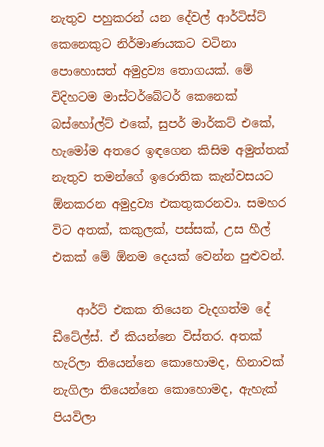නැතුව පහුකරන් යන දේවල් ආර්ටිස්ට් කෙනෙකුට නිර්මාණයකට වටිනා පොහොසත් අමුද්‍රව්‍ය තොගයක්. මේ විදිහටම මාස්ටර්බේටර් කෙනෙක් බස්හෝල්ට් එකේ, සුපර් මාර්කට් එකේ, හැමෝම අතරෙ ඉඳගෙන කිසිම අමුත්තක් නැතුව තමන්ගේ ඉරොතික කැන්වසයට ඕනකරන අමුද්‍රව්‍ය එකතුකරනවා. සමහර විට අතක්, කකුලක්, පස්සක්, උස හීල් එකක් මේ ඕනම දෙයක් වෙන්න පුළුවන්.

    ආර්ට් එකක තියෙන වැදගත්ම දේ ඩීටේල්ස්. ඒ කියන්නෙ විස්තර. අතක් හැරිලා තියෙන්නෙ කොහොමද, හිනාවක් නැගිලා තියෙන්නෙ කොහොමද, ඇහැක් පියවිලා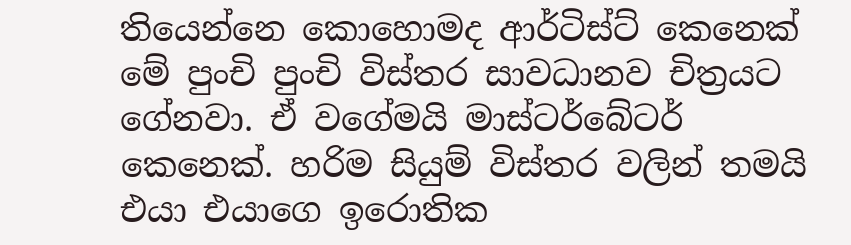තියෙන්නෙ කොහොමද ආර්ටිස්ට් කෙනෙක් මේ පුංචි පුංචි විස්තර සාවධානව චිත්‍රයට ගේනවා. ඒ වගේමයි මාස්ටර්බේටර් කෙනෙක්. හරිම සියුම් විස්තර වලින් තමයි එයා එයාගෙ ඉරොතික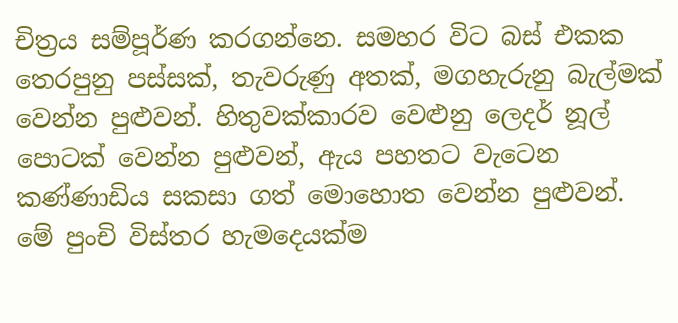චිත්‍රය සම්පූර්ණ කරගන්නෙ. සමහර විට බස් එකක තෙරපුනු පස්සක්, තැවරුණු අතක්, මගහැරුනු බැල්මක් වෙන්න පුළුවන්. හිතුවක්කාරව වෙළුනු ලෙදර් නූල් පොටක් වෙන්න පුළුවන්, ඇය පහතට වැටෙන කණ්ණාඩිය සකසා ගත් මොහොත වෙන්න පුළුවන්. මේ පුංචි විස්තර හැමදෙයක්ම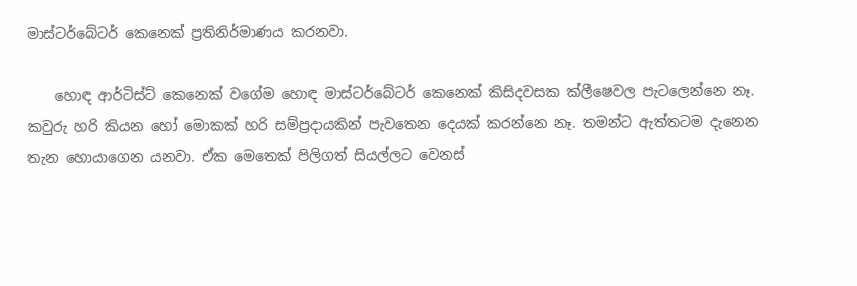මාස්ටර්බේටර් කෙනෙක් ප්‍රතිනිර්මාණය කරනවා.

    හොඳ ආර්ටිස්ට් කෙනෙක් වගේම හොඳ මාස්ටර්බේටර් කෙනෙක් කිසිදවසක ක්ලීෂෙවල පැටලෙන්නෙ නෑ. කවුරු හරි කියන හෝ මොකක් හරි සම්ප්‍රදායකින් පැවතෙන දෙයක් කරන්නෙ නෑ. තමන්ට ඇත්තටම දැනෙන තැන හොයාගෙන යනවා. ඒක මෙතෙක් පිලිගත් සියල්ලට වෙනස්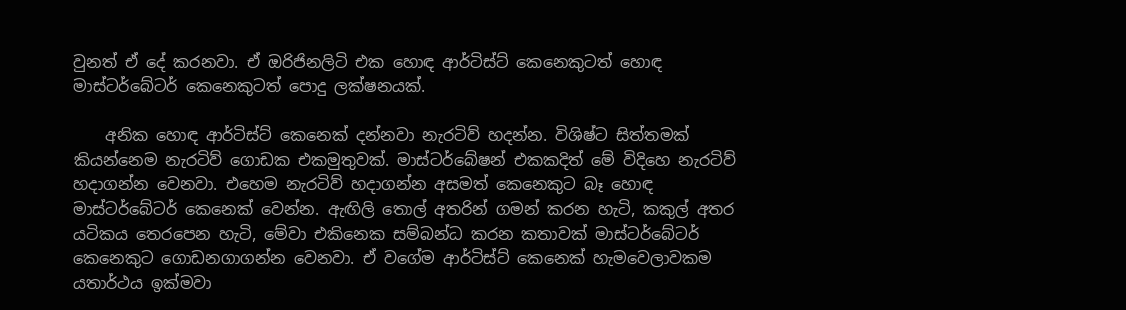වුනත් ඒ දේ කරනවා. ඒ ඔරිජිනලිටි එක හොඳ ආර්ටිස්ට් කෙනෙකුටත් හොඳ මාස්ටර්බේටර් කෙනෙකුටත් පොදු ලක්ෂනයක්.

    අනික හොඳ ආර්ටිස්ට් කෙනෙක් දන්නවා නැරටිව් හදන්න. විශිෂ්ට සිත්තමක් කියන්නෙම නැරටිව් ගොඩක එකමුතුවක්. මාස්ටර්බේෂන් එකකදිත් මේ විදිහෙ නැරටිව් හදාගන්න වෙනවා. එහෙම නැරටිව් හදාගන්න අසමත් කෙනෙකුට බෑ හොඳ මාස්ටර්බේටර් කෙනෙක් වෙන්න. ඇඟිලි තොල් අතරින් ගමන් කරන හැටි, කකුල් අතර යටිකය තෙරපෙන හැටි, මේවා එකිනෙක සම්බන්ධ කරන කතාවක් මාස්ටර්බේටර් කෙනෙකුට ගොඩනගාගන්න වෙනවා. ඒ වගේම ආර්ටිස්ට් කෙනෙක් හැමවෙලාවකම යතාර්ථය ඉක්මවා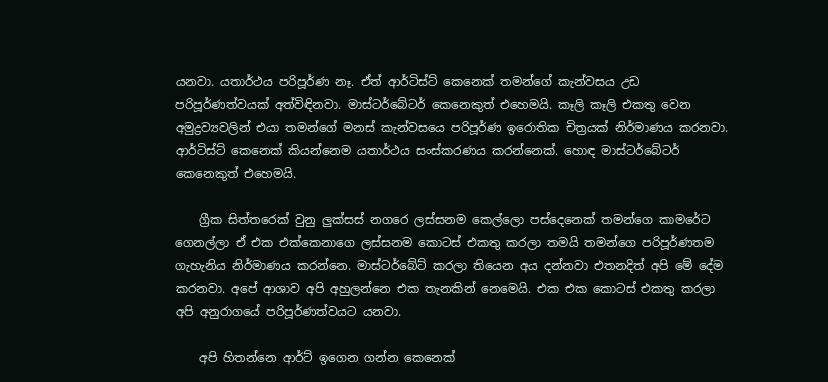යනවා. යතාර්ථය පරිපූර්ණ නෑ. ඒත් ආර්ටිස්ට් කෙනෙක් තමන්ගේ කැන්වසය උඩ පරිපූර්ණත්වයක් අත්විඳිනවා. මාස්ටර්බේටර් කෙනෙකුත් එහෙමයි. කෑලි කෑලි එකතු වෙන අමුද්‍රව්‍යවලින් එයා තමන්ගේ මනස් කැන්වසයෙ පරිපූර්ණ ඉරොතික චිත්‍රයක් නිර්මාණය කරනවා. ආර්ටිස්ට් කෙනෙක් කියන්නෙම යතාර්ථය සංස්කරණය කරන්නෙක්. හොඳ මාස්ටර්බේටර් කෙනෙකුත් එහෙමයි.

    ග්‍රීක සිත්තරෙක් වුනු ලුක්සස් නගරෙ ලස්සනම කෙල්ලො පස්දෙනෙක් තමන්ගෙ කාමරේට ගෙනල්ලා ඒ එක එක්කෙනාගෙ ලස්සනම කොටස් එකතු කරලා තමයි තමන්ගෙ පරිපූර්ණතම ගැහැනිය නිර්මාණය කරන්නෙ. මාස්ටර්බේට් කරලා තියෙන අය දන්නවා එතනදිත් අපි මේ දේම කරනවා. අපේ ආශාව අපි අහුලන්නෙ එක තැනකින් නෙමෙයි. එක එක කොටස් එකතු කරලා අපි අනුරාගයේ පරිපූර්ණත්වයට යනවා.

    අපි හිතන්නෙ ආර්ට් ඉගෙන ගන්න කෙනෙක්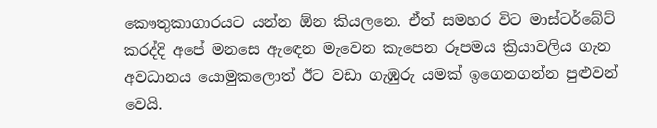කෞතුකාගාරයට යන්න ඕන කියලනෙ. ඒත් සමහර විට මාස්ටර්බේට් කරද්දි අපේ මනසෙ ඇඳෙන මැවෙන කැපෙන රූපමය ක්‍රියාවලිය ගැන අවධානය යොමුකලොත් ඊට වඩා ගැඹුරු යමක් ඉගෙනගන්න පුළුවන් වෙයි.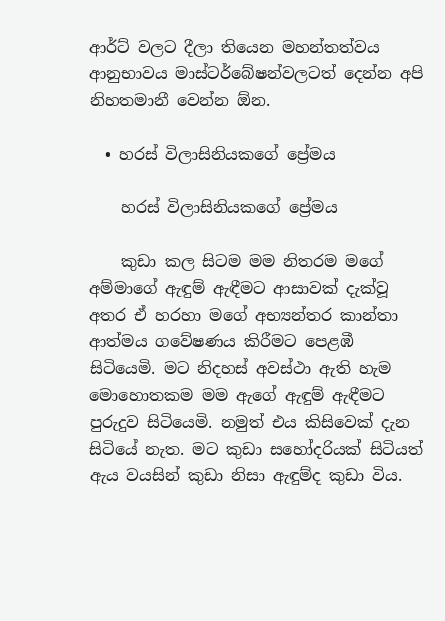ආර්ට් වලට දීලා තියෙන මහන්තත්වය ආනුභාවය මාස්ටර්බේෂන්වලටත් දෙන්න අපි නිහතමානී වෙන්න ඕන.

  • හරස් විලාසිනියකගේ ප්‍රේමය

    හරස් විලාසිනියකගේ ප්‍රේමය

    කුඩා කල සිටම මම නිතරම මගේ අම්මාගේ ඇඳුම් ඇඳීමට ආසාවක් දැක්වූ අතර ඒ හරහා මගේ අභ්‍යන්තර කාන්තා ආත්මය ගවේෂණය කිරීමට පෙළඹී සිටියෙමි. මට නිදහස් අවස්ථා ඇති හැම මොහොතකම මම ඇගේ ඇඳුම් ඇඳීමට පුරුදුව සිටියෙමි. නමුත් එය කිසිවෙක් දැන සිටියේ නැත. මට කුඩා සහෝදරියක් සිටියත් ඇය වයසින් කුඩා නිසා ඇඳුම්ද කුඩා විය.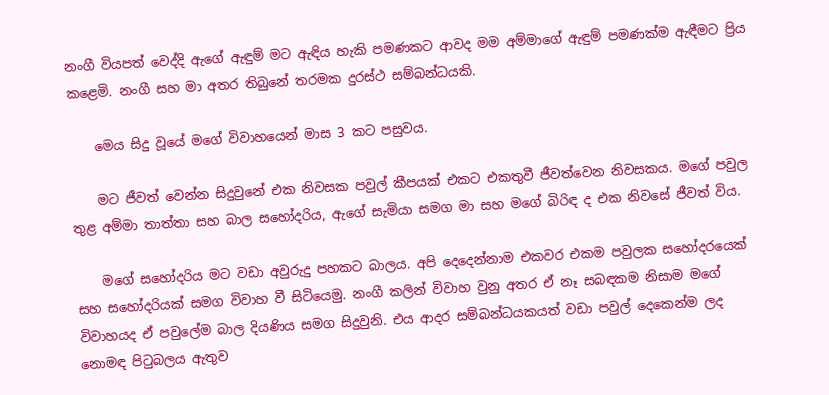නංගී වියපත් වෙද්දි ඇගේ ඇඳුම් මට ඇඳිය හැකි පමණකට ආවද මම අම්මාගේ ඇඳුම් පමණක්ම ඇඳීමට ප්‍රිය කළෙමි. නංගී සහ මා අතර තිබුනේ තරමක දුරස්ථ සම්බන්ධයකි.

    මෙය සිදු වූයේ මගේ විවාහයෙන් මාස 3 කට පසුවය.

    මට ජීවත් වෙන්න සිදුවුනේ එක නිවසක පවුල් කීපයක් එකට එකතුවී ජීවත්වෙන නිවසකය. මගේ පවුල තුළ අම්මා තාත්තා සහ බාල සහෝදරිය, ඇගේ සැමියා සමග මා සහ මගේ බිරිඳ ද එක නිවසේ ජීවත් විය.

    මගේ සහෝදරිය මට වඩා අවුරුදු පහකට බාලය. අපි දෙදෙන්නාම එකවර එකම පවුලක සහෝදරයෙක් සහ සහෝදරියක් සමග විවාහ වී සිටියෙමු. නංගී කලින් විවාහ වුනු අතර ඒ නෑ සබඳකම නිසාම මගේ විවාහයද ඒ පවුලේම බාල දියණිය සමග සිදුවුනි. එය ආදර සම්බන්ධයකයත් වඩා පවුල් දෙකෙන්ම ලද නොමඳ පිටුබලය ඇතුව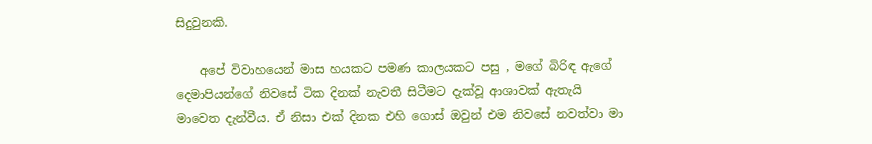සිදුවුනකි.

    අපේ විවාහයෙන් මාස හයකට පමණ කාලයකට පසු , මගේ බිරිඳ ඇගේ දෙමාපියන්ගේ නිවසේ ටික දිනක් නැවතී සිටීමට දැක්වූ ආශාවක් ඇතැයි මාවෙත දැන්වීය. ඒ නිසා එක් දිනක එහි ගොස් ඔවුන් එම නිවසේ නවත්වා මා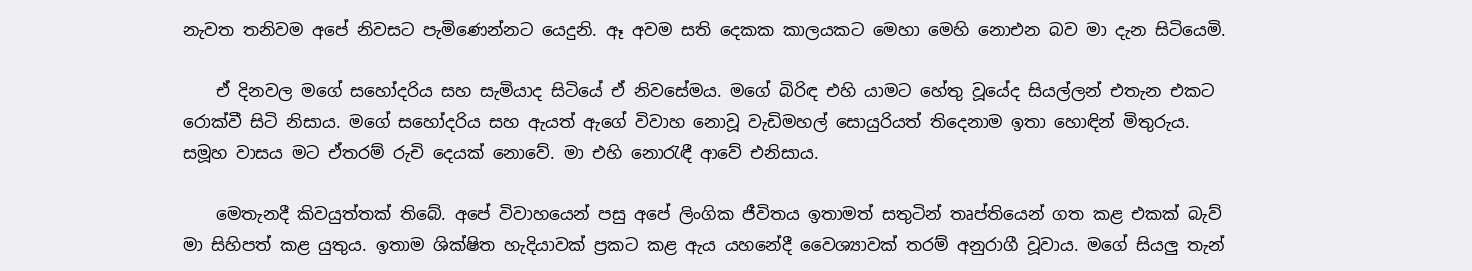නැවත තනිවම අපේ නිවසට පැමිණෙන්නට යෙදුනි. ඈ අවම සති දෙකක කාලයකට මෙහා මෙහි නොඑන බව මා දැන සිටියෙමි.

    ඒ දිනවල මගේ සහෝදරිය සහ සැමියාද සිටියේ ඒ නිවසේමය. මගේ බිරිඳ එහි යාමට හේතු වූයේද සියල්ලන් එතැන එකට රොක්වී සිටි නිසාය. මගේ සහෝදරිය සහ ඇයත් ඇගේ විවාහ නොවූ වැඩිමහල් සොයුරියත් තිදෙනාම ඉතා හොඳින් මිතුරුය. සමූහ වාසය මට ඒතරම් රුචි දෙයක් නොවේ. මා එහි නොරැඳී ආවේ එනිසාය.

    මෙතැනදී කිවයුත්තක් තිබේ. අපේ විවාහයෙන් පසු අපේ ලිංගික ජීවිතය ඉතාමත් සතුටින් තෘප්තියෙන් ගත කළ එකක් බැව් මා සිහිපත් කළ යුතුය. ඉතාම ශික්ෂිත හැදියාවක් ප්‍රකට කළ ඇය යහනේදී වෛශ්‍යාවක් තරම් අනුරාගී වූවාය. මගේ සියලු තැන්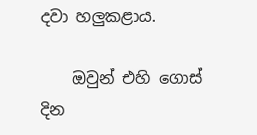දවා හලුකළාය.

    ඔවුන් එහි ගොස් දින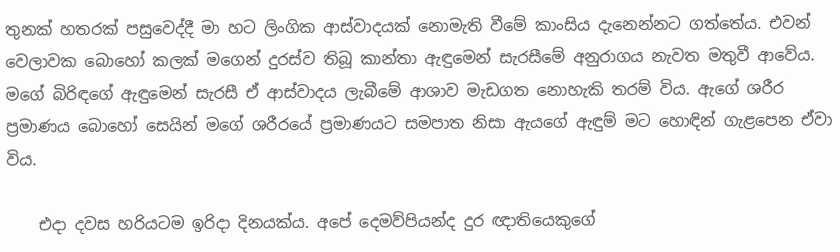තුනක් හතරක් පසුවෙද්දී මා හට ලිංගික ආස්වාදයක් නොමැති වීමේ කාංසිය දැනෙන්නට ගත්තේය. එවන් වෙලාවක බොහෝ කලක් මගෙන් දුරස්ව තිබූ කාන්තා ඇඳුමෙන් සැරසීමේ අනුරාගය නැවත මතුවී ආවේය. මගේ බිරිඳගේ ඇඳුමෙන් සැරසී ඒ ආස්වාදය ලැබීමේ ආශාව මැඩගත නොහැකි තරම් විය. ඇගේ ශරීර ප්‍රමාණය බොහෝ සෙයින් මගේ ශරීරයේ ප්‍රමාණයට සමපාත නිසා ඇයගේ ඇඳුම් මට හොඳින් ගැළපෙන ඒවා විය.

    එදා දවස හරියටම ඉරිදා දිනයක්ය. අපේ දෙමව්පියන්ද දුර ඥාතියෙකුගේ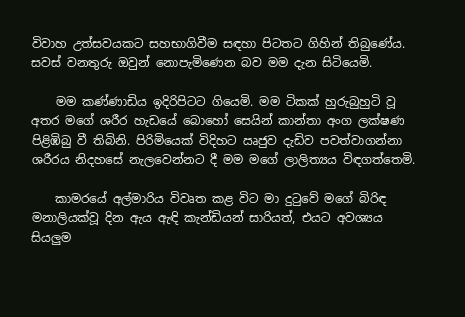විවාහ උත්සවයකට සහභාගිවීම සඳහා පිටතට ගිහින් තිබුණේය. සවස් වනතුරු ඔවුන් නොපැමිණෙන බව මම දැන සිටියෙමි.

    මම කණ්ණාඩිය ඉදිරිපිටට ගියෙමි. මම ටිකක් හුරුබුහුටි වූ අතර මගේ ශරීර හැඩයේ බොහෝ සෙයින් කාන්තා අංග ලක්ෂණ පිළිඹිබු වී තිබිනි. පිරිමියෙක් විදිහට ඍජුව දැඩිව පවත්වාගන්නා ශරීරය නිදහසේ නැලවෙන්නට දී මම මගේ ලාලිත්‍යය විඳගත්තෙමි.

    කාමරයේ අල්මාරිය විවෘත කළ විට මා දුටුවේ මගේ බිරිඳ මනාලියක්වූ දින ඇය ඇඳි කැන්ඩියන් සාරියත්, එයට අවශ්‍යය සියලුම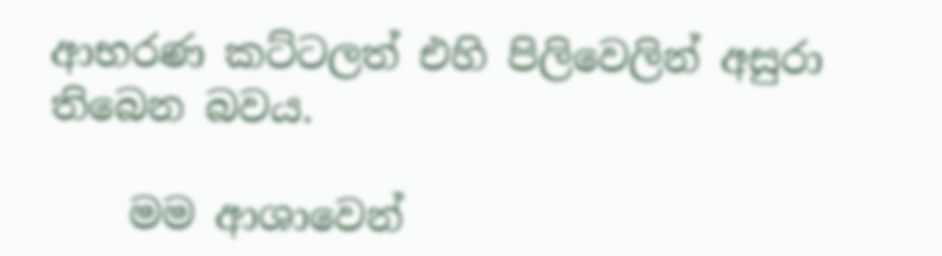ආභරණ කට්ටලත් එහි පිලිවෙලින් අසුරා තිබෙන බවය.

    මම ආශාවෙන්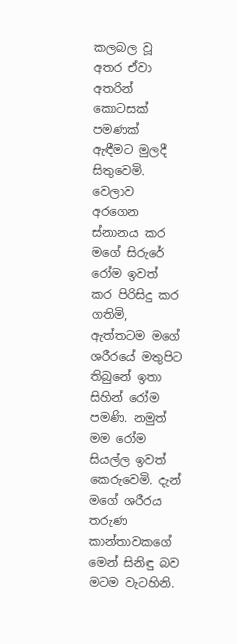කලබල වූ අතර ඒවා අතරින් කොටසක් පමණක් ඇඳීමට මුලදී සිතුවෙමි. වෙලාව අරගෙන ස්නානය කර මගේ සිරුරේ රෝම ඉවත් කර පිරිසිදු කර ගතිමි, ඇත්තටම මගේ ශරීරයේ මතුපිට තිබුනේ ඉතා සිහින් රෝම පමණි. නමුත් මම රෝම සියල්ල ඉවත් කෙරුවෙමි. දැන් මගේ ශරීරය තරුණ කාන්තාවකගේ මෙන් සිනිඳු බව මටම වැටහිනි.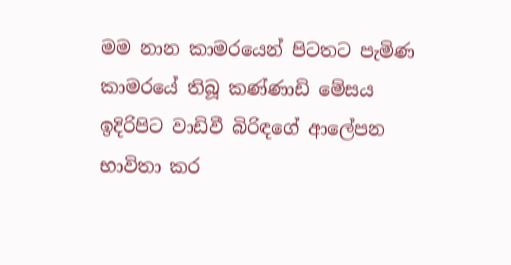මම නාන කාමරයෙන් පිටතට පැමිණ කාමරයේ තිබූ කණ්ණාඩි මේසය ඉදිරිපිට වාඩිවී බිරිඳගේ ආලේපන භාවිතා කර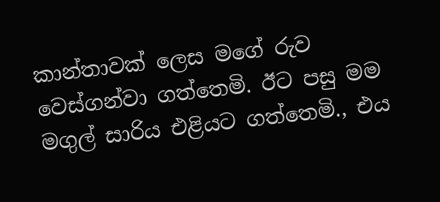කාන්තාවක් ලෙස මගේ රුව වෙස්ගන්වා ගත්තෙමි. ඊට පසු මම මගුල් සාරිය එළියට ගත්තෙමි., එය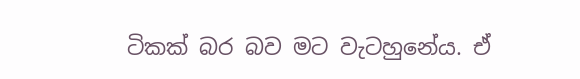ටිකක් බර බව මට වැටහුනේය. ඒ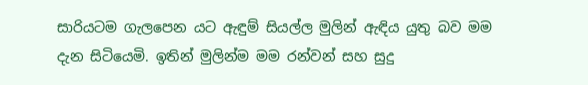සාරියටම ගැලපෙන යට ඇඳුම් සියල්ල මුලින් ඇඳිය යුතු බව මම දැන සිටියෙමි. ඉතින් මුලින්ම මම රන්වන් සහ සුදු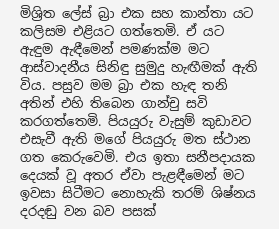මිශ්‍රිත ලේස් බ්‍රා එක සහ කාන්තා යට කලිසම එළියට ගත්තෙමි. ඒ යට ඇඳුම ඇඳීමෙන් පමණක්ම මට ආස්වාදනීය සිනිඳු සුමුදු හැඟීමක් ඇති විය. පසුව මම බ්‍රා එක හැඳ තනි අතින් එහි තිබෙන ගාන්චු සවි කරගත්තෙමි. පියයුරු වැසුම් කුඩාවට එසැවී ඇති මගේ පියයුරු මත ස්ථාන ගත කෙරුවෙමි. එය ඉතා සනීපදායක දෙයක් වූ අතර ඒවා පැළඳීමෙන් මට ඉවසා සිටීමට නොහැකි තරම් ශිෂ්නය දරදඬු වන බව පසක්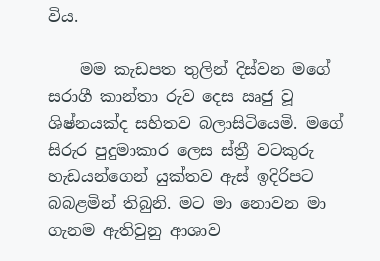විය.

    මම කැඩපත තුලින් දිස්වන මගේ සරාගී කාන්තා රුව දෙස ඍජු වූ ශිෂ්නයක්ද සහිතව බලාසිටියෙමි. මගේ සිරුර පුදුමාකාර ලෙස ස්ත්‍රී වටකුරු හැඩයන්ගෙන් යුක්තව ඇස් ඉදිරිපට බබළමින් තිබුනි. මට මා නොවන මා ගැනම ඇතිවුනු ආශාව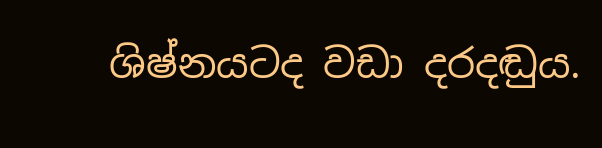ශිෂ්නයටද වඩා දරදඬුය.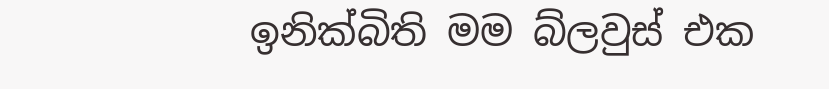ඉනික්බිති මම බ්ලවුස් එක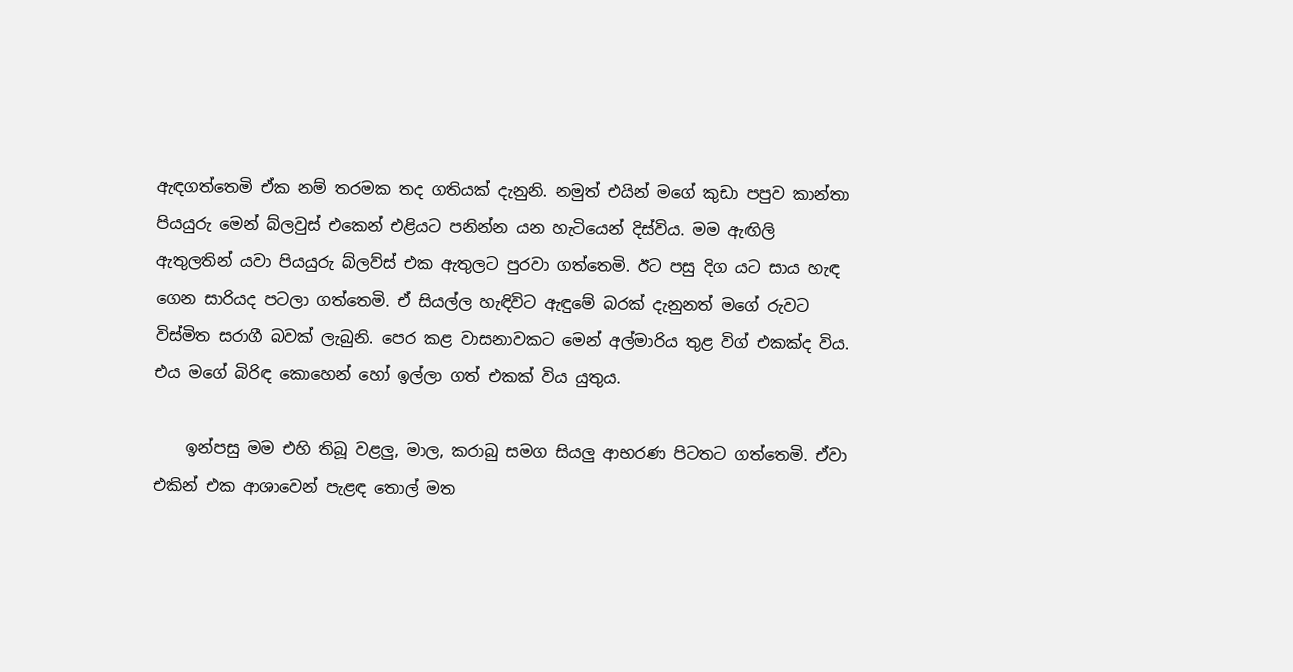ඇඳගත්තෙමි ඒක නම් තරමක තද ගතියක් දැනුනි. නමුත් එයින් මගේ කුඩා පපුව කාන්තා පියයුරු මෙන් බ්ලවුස් එකෙන් එළියට පනින්න යන හැටියෙන් දිස්විය. මම ඇඟිලි ඇතුලතින් යවා පියයුරු බ්ලව්ස් එක ඇතුලට පුරවා ගත්තෙමි. ඊට පසු දිග යට සාය හැඳ ගෙන සාරියද පටලා ගත්තෙමි. ඒ සියල්ල හැඳිවිට ඇඳුමේ බරක් දැනුනත් මගේ රුවට විස්මිත සරාගී බවක් ලැබුනි. පෙර කළ වාසනාවකට මෙන් අල්මාරිය තුළ විග් එකක්ද විය. එය මගේ බිරිඳ කොහෙන් හෝ ඉල්ලා ගත් එකක් විය යුතුය.

    ඉන්පසු මම එහි තිබූ වළලු, මාල, කරාබු සමග සියලු ආභරණ පිටතට ගත්තෙමි. ඒවා එකින් එක ආශාවෙන් පැළඳ තොල් මත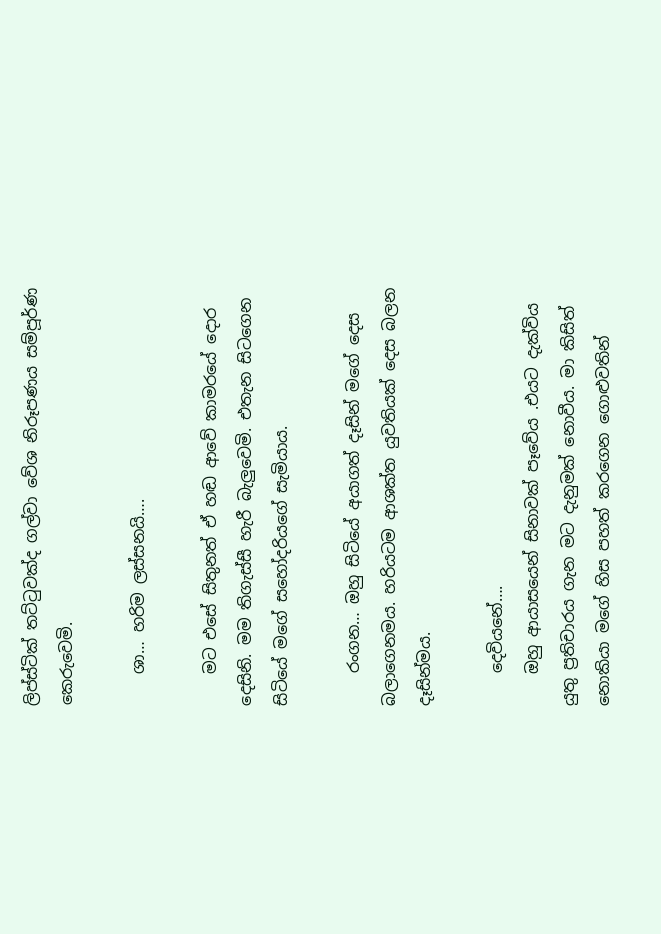ලිප්ස්ටික් තට්ටුවක්ද ගල්වා වේශ නිරූපණය සම්පූර්ණ කෙරුවෙමි.

    ශා… හරිම ලස්සනයි….

    මට එසේ සිතුනත් ඒ හඬ ආවේ කාමරයේ දොර දෙසිනි. මම තිගැස්සී හැරී බැලුවෙමි. එතැන සිටගෙන සිටියේ මගේ සහෝදරියගේ සැමියාය.

    රංගන… ඔහු සිටියේ අයාගත් දෑසින් මගේ දෙස බලාගෙනමය. හරියටම ආශක්ත යුවතියක් දෙස බලන දෑසින්මය.

    දෙවියනේ….
    ඔහු ආයාසයෙන් සිනාවක් පෑවේය .එයට දැක්විය යුතු ප්‍රතිචාරය ගැන මට දැනුමක් නොවීය. මා කිසිත් නොකියා මගේ හිස පහත් කරගෙන ගොළුවතින්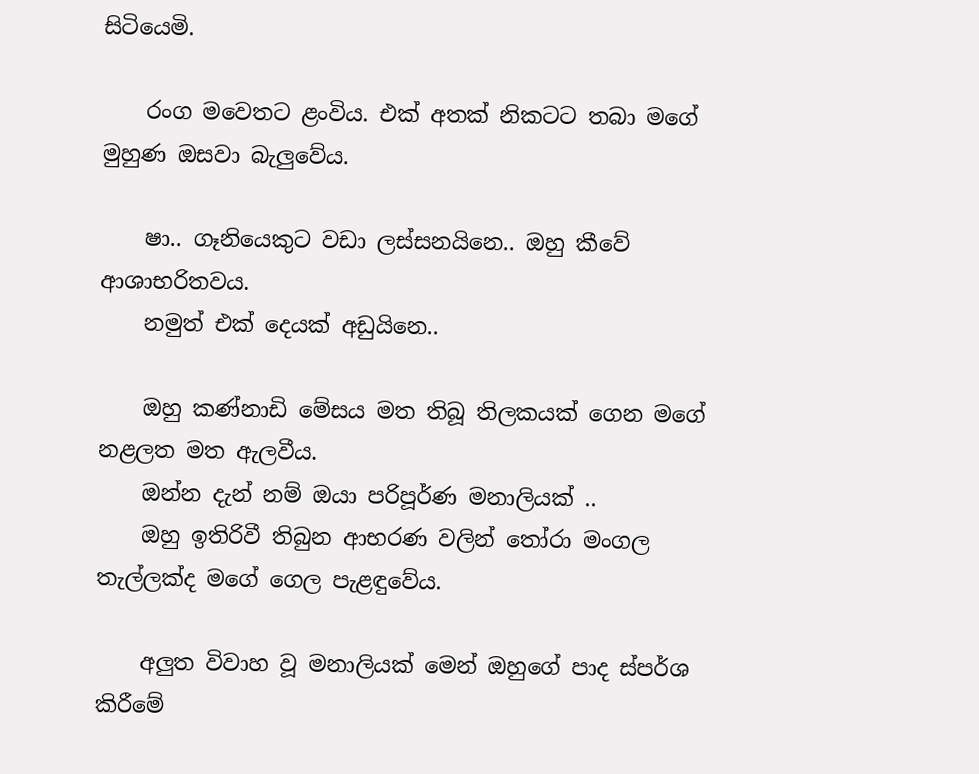සිටියෙමි.

    රංග මවෙතට ළංවිය. එක් අතක් නිකටට තබා මගේ මුහුණ ඔසවා බැලුවේය.

    ෂා.. ගෑනියෙකුට වඩා ලස්සනයිනෙ.. ඔහු කීවේ ආශාභරිතවය.
    නමුත් එක් දෙයක් අඩුයිනෙ..

    ඔහු කණ්නාඩි මේසය මත තිබූ තිලකයක් ගෙන මගේ නළලත මත ඇලවීය.
    ඔන්න දැන් නම් ඔයා පරිපූර්ණ මනාලියක් ..
    ඔහු ඉතිරිවී තිබුන ආභරණ වලින් තෝරා මංගල තැල්ලක්ද මගේ ගෙල පැළඳුවේය.

    අලුත විවාහ වූ මනාලියක් මෙන් ඔහුගේ පාද ස්පර්ශ කිරීමේ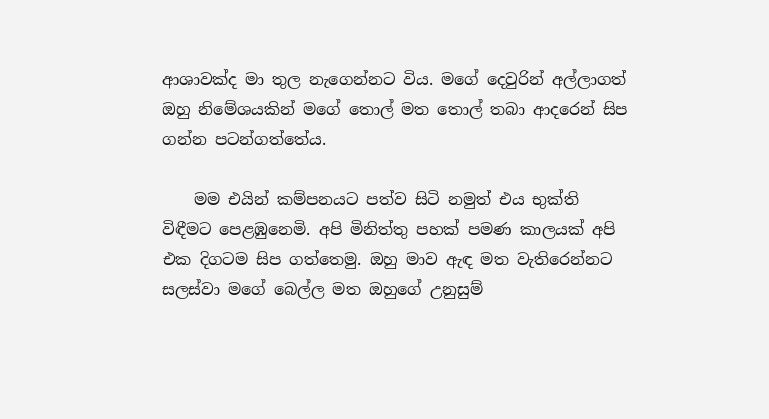ආශාවක්ද මා තුල නැගෙන්නට විය. මගේ දෙවුරින් අල්ලාගත් ඔහු නිමේශයකින් මගේ තොල් මත තොල් තබා ආදරෙන් සිප ගන්න පටන්ගත්තේය.

    මම එයින් කම්පනයට පත්ව සිටි නමුත් එය භුක්ති විඳීමට පෙළඹුනෙමි. අපි මිනිත්තු පහක් පමණ කාලයක් අපි එක දිගටම සිප ගත්තෙමු. ඔහු මාව ඇඳ මත වැතිරෙන්නට සලස්වා මගේ බෙල්ල මත ඔහුගේ උනුසුම්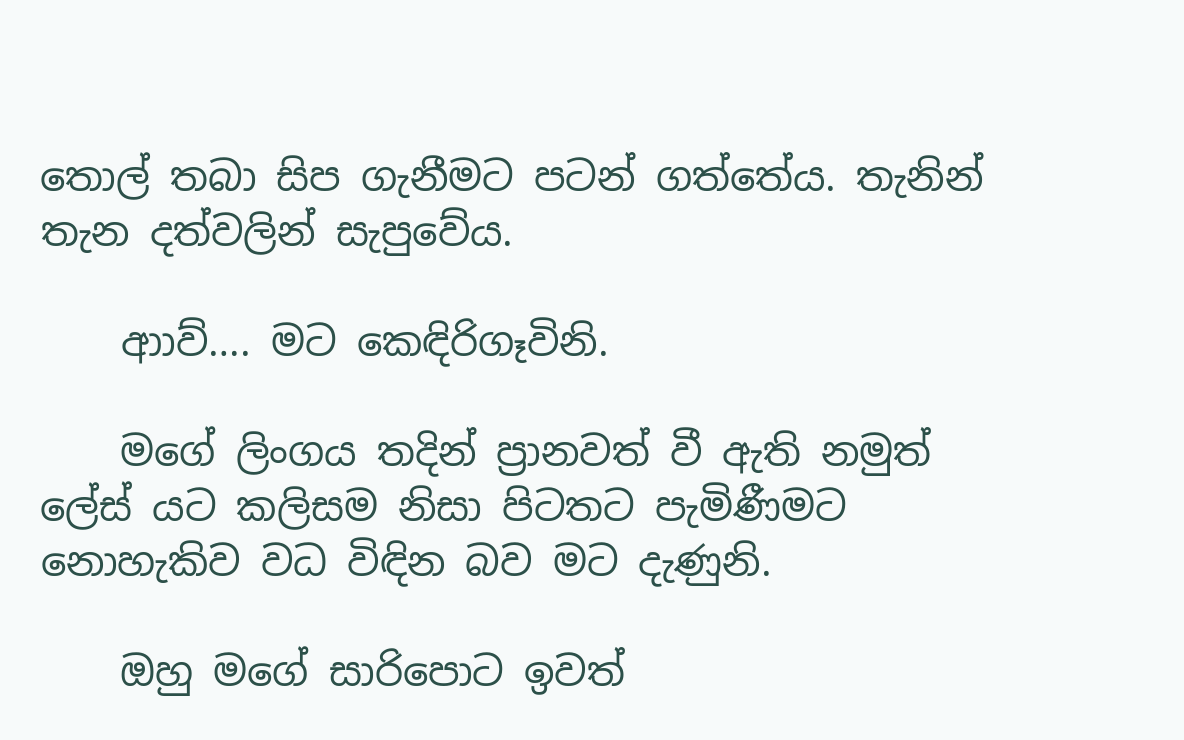තොල් තබා සිප ගැනීමට පටන් ගත්තේය. තැනින් තැන දත්වලින් සැපුවේය.

    ආාව්…. මට කෙඳිරිගෑවිනි.

    මගේ ලිංගය තදින් ප්‍රානවත් වී ඇති නමුත් ලේස් යට කලිසම නිසා පිටතට පැමිණීමට නොහැකිව වධ විඳින බව මට දැණුනි.

    ඔහු මගේ සාරිපොට ඉවත්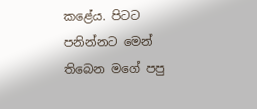කළේය. පිටට පනින්නට මෙන් තිබෙන මගේ පපු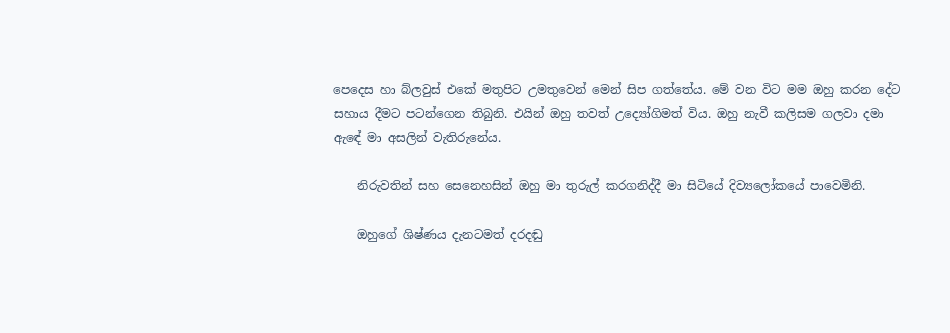පෙදෙස හා බ්ලවුස් එකේ මතුපිට උමතුවෙන් මෙන් සිප ගත්තේය. මේ වන විට මම ඔහු කරන දේට සහාය දීමට පටන්ගෙන තිබුනි. එයින් ඔහු තවත් උද්‍යෝගිමත් විය. ඔහු නැවී කලිසම ගලවා දමා ඇඳේ මා අසලින් වැතිරුනේය.

    නිරුවතින් සහ සෙනෙහසින් ඔහු මා තුරුල් කරගනිද්දී මා සිටියේ දිව්‍යලෝකයේ පාවෙමිනි.

    ඔහුගේ ශිෂ්ණය දැනටමත් දරදඬු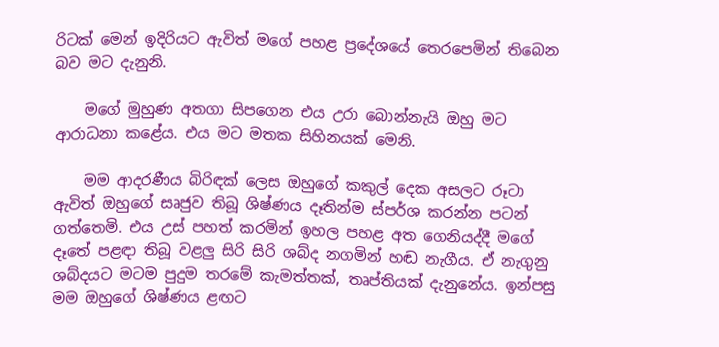රිටක් මෙන් ඉදිරියට ඇවිත් මගේ පහළ ප්‍රදේශයේ තෙරපෙමින් තිබෙන බව මට දැනුනි.

    මගේ මුහුණ අතගා සිපගෙන එය උරා බොන්නැයි ඔහු මට ආරාධනා කළේය. එය මට මතක සිහිනයක් මෙනි.

    මම ආදරණීය බිරිඳක් ලෙස ඔහුගේ කකුල් දෙක අසලට රූටා ඇවිත් ඔහුගේ සෘජුව තිබූ ශිෂ්ණය දෑතින්ම ස්පර්ශ කරන්න පටන් ගත්තෙමි. එය උස් පහත් කරමින් ඉහල පහළ අත ගෙනියද්දී මගේ දෑතේ පළඳා තිබූ වළලු සිරි සිරි ශබ්ද නගමින් හඬ නැගීය. ඒ නැගුනු ශබ්දයට මටම පුදුම තරමේ කැමත්තක්, තෘප්තියක් දැනුනේය. ඉන්පසු මම ඔහුගේ ශිෂ්ණය ළඟට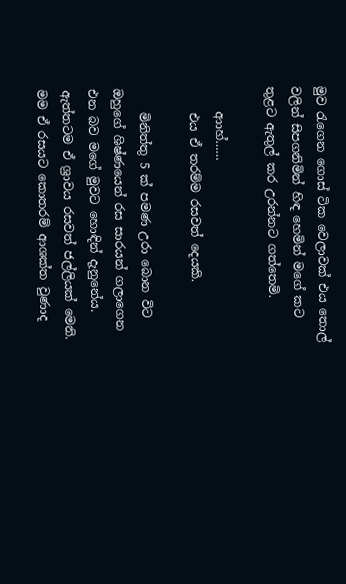මුව රැගෙන ගොස් ටික වෙලාවක් එය තොල් වලින් සිපගනිමින් හිඳ හෙමින් මගේ කට තුළට ඇතුල් කර උරන්නට ගත්තෙමි.

    ආාහ්……
    එය ඒ තරම්ම රසවත් දෙයකි.

    මිනිත්තු 5 ක් පමණ උරා බොන විට ඔහුගේ ශිෂ්ණයෙන් රස සාරයන් ගලාගෙන එන බව මගේ මුවට හොඳින් දැනුනේය. ඇත්තටම ඒ ශ්‍රාවය රසවත් ජල්ලියක් මෙනි. මම ඒ රසයට කොතරම් ආශක්ත වුණාද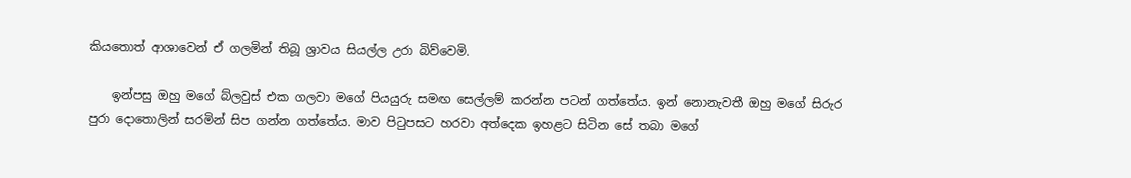කියතොත් ආශාවෙන් ඒ ගලමින් තිබූ ශ්‍රාවය සියල්ල උරා බිව්වෙමි.

    ඉන්පසු ඔහු මගේ බ්ලවුස් එක ගලවා මගේ පියයුරු සමඟ සෙල්ලම් කරන්න පටන් ගත්තේය. ඉන් නොනැවතී ඔහු මගේ සිරුර පුරා දොතොලින් සරමින් සිප ගන්න ගත්තේය. මාව පිටුපසට හරවා අත්දෙක ඉහළට සිටින සේ තබා මගේ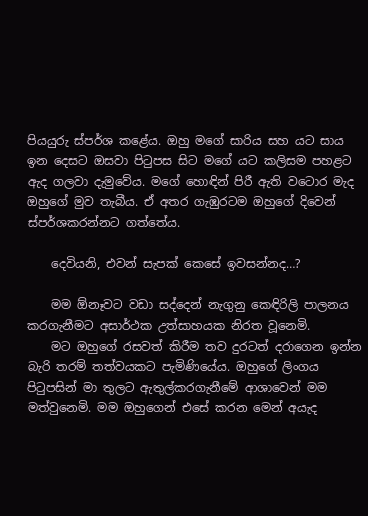පියයුරු ස්පර්ශ කළේය. ඔහු මගේ සාරිය සහ යට සාය ඉන දෙසට ඔසවා පිටුපස සිට මගේ යට කලිසම පහළට ඇද ගලවා දැමුවේය. මගේ හොඳින් පිරී ඇති වටොර මැද ඔහුගේ මුව තැබීය. ඒ අතර ගැඹුරටම ඔහුගේ දිවෙන් ස්පර්ශකරන්නට ගත්තේය.

    දෙවියනි, එවන් සැපක් කෙසේ ඉවසන්නද…?

    මම ඕනෑවට වඩා සද්දෙන් නැගුනු කෙඳිරිලි පාලනය කරගැනීමට අසාර්ථක උත්සාහයක නිරත වූනෙමි.
    මට ඔහුගේ රසවත් කිරීම තව දුරටත් දරාගෙන ඉන්න බැරි තරම් තත්වයකට පැමිණියේය. ඔහුගේ ලිංගය පිටුපසින් මා තුලට ඇතුල්කරගැනීමේ ආශාවෙන් මම මත්වුනෙමි. මම ඔහුගෙන් එසේ කරන මෙන් අයැද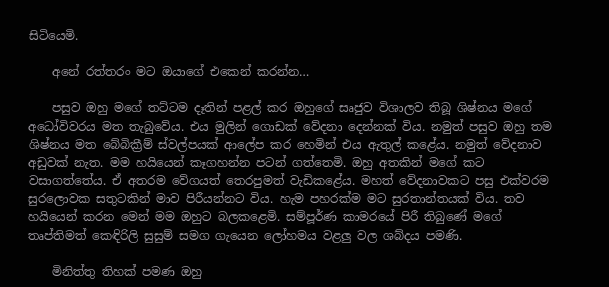සිටියෙමි.

    අනේ රත්තරං මට ඔයාගේ එකෙන් කරන්න…

    පසුව ඔහු මගේ තට්ටම දෑතින් පළල් කර ඔහුගේ සෘජුව විශාලව තිබූ ශිෂ්නය මගේ අධෝවිවරය මත තැබුවේය. එය මුලින් ගොඩක් වේදනා දෙන්නක් විය. නමුත් පසුව ඔහු තම ශිෂ්නය මත බේබික්‍රීම් ස්වල්පයක් ආලේප කර හෙමින් එය ඇතුල් කළේය. නමුත් වේදනාව අඩුවක් නැත. මම හයියෙන් කෑගහන්න පටන් ගත්තෙමි. ඔහු අතකින් මගේ කට වසාගත්තේය. ඒ අතරම වේගයත් තෙරපුමත් වැඩිකළේය. මහත් වේදනාවකට පසු එක්වරම සුරලොවක සතුටකින් මාව පිරීයන්නට විය. හැම පහරක්ම මට සුරතාන්තයක් විය. තව හයියෙන් කරන මෙන් මම ඔහුට බලකළෙමි. සම්පූර්ණ කාමරයේ පිරී තිබුණේ මගේ තෘප්තිමත් කෙඳිරිලි සුසුම් සමග ගැයෙන ලෝහමය වළලු වල ශබ්දය පමණි.

    මිනිත්තු තිහක් පමණ ඔහු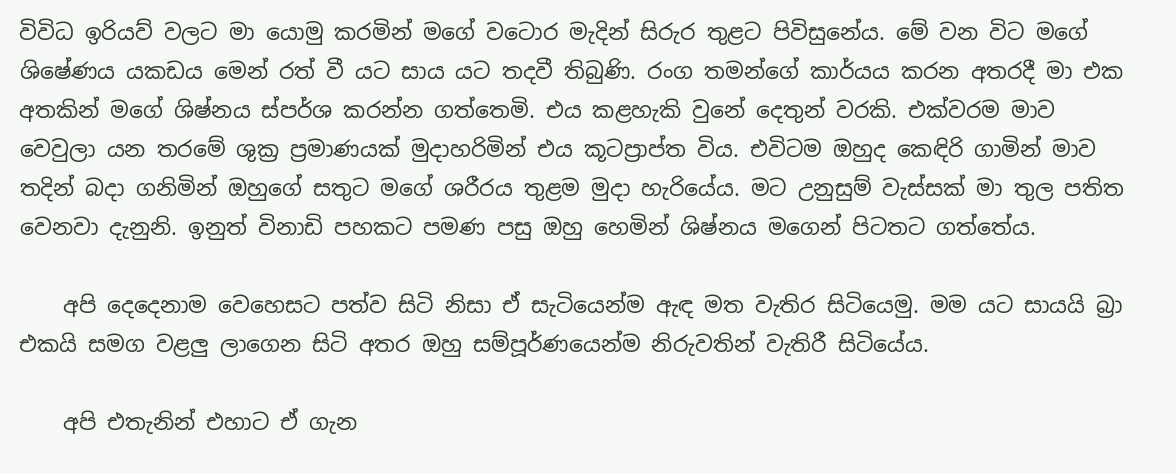විවිධ ඉරියව් වලට මා යොමු කරමින් මගේ වටොර මැදින් සිරුර තුළට පිවිසුනේය. මේ වන විට මගේ ශිෂේණය යකඩය මෙන් රත් වී යට සාය යට තදවී තිබුණි. රංග තමන්ගේ කාර්යය කරන අතරදී මා එක අතකින් මගේ ශිෂ්නය ස්පර්ශ කරන්න ගත්තෙමි. එය කළහැකි වුනේ දෙතුන් වරකි. එක්වරම මාව වෙවුලා යන තරමේ ශුක්‍ර ප්‍රමාණයක් මුදාහරිමින් එය කූටප්‍රාප්ත විය. එවිටම ඔහුද කෙඳිරි ගාමින් මාව තදින් බදා ගනිමින් ඔහුගේ සතුට මගේ ශරීරය තුළම මුදා හැරියේය. මට උනුසුම් වැස්සක් මා තුල පතිත වෙනවා දැනුනි. ඉනුත් විනාඩි පහකට පමණ පසු ඔහු හෙමින් ශිෂ්නය මගෙන් පිටතට ගත්තේය.

    අපි දෙදෙනාම වෙහෙසට පත්ව සිටි නිසා ඒ සැටියෙන්ම ඇඳ මත වැතිර සිටියෙමු. මම යට සායයි බ්‍රා එකයි සමග වළලු ලාගෙන සිටි අතර ඔහු සම්පූර්ණයෙන්ම නිරුවතින් වැතිරී සිටියේය.

    අපි එතැනින් එහාට ඒ ගැන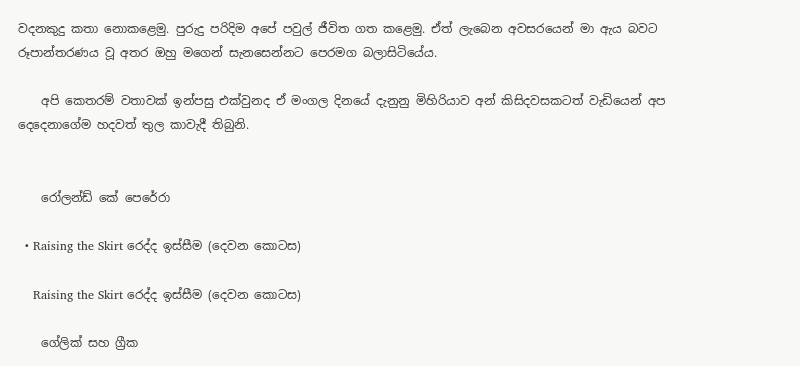වදනකුදු කතා නොකළෙමු. පුරුදු පරිදිම අපේ පවුල් ජීවිත ගත කළෙමු. ඒත් ලැබෙන අවසරයෙන් මා ඇය බවට රූපාන්තරණය වූ අතර ඔහු මගෙන් සැනසෙන්නට පෙරමග බලාසිටියේය.

    අපි කෙතරම් වතාවක් ඉන්පසු එක්වුනද ඒ මංගල දිනයේ දැනුනු මිහිරියාව අන් කිසිදවසකටත් වැඩියෙන් අප දෙදෙනාගේම හදවත් තුල කාවැදී තිබුනි.


    රෝලන්ඩ් කේ පෙරේරා

  • Raising the Skirt රෙද්ද ඉස්සීම (දෙවන කොටස)

    Raising the Skirt රෙද්ද ඉස්සීම (දෙවන කොටස)

    ගේලික් සහ ග්‍රීක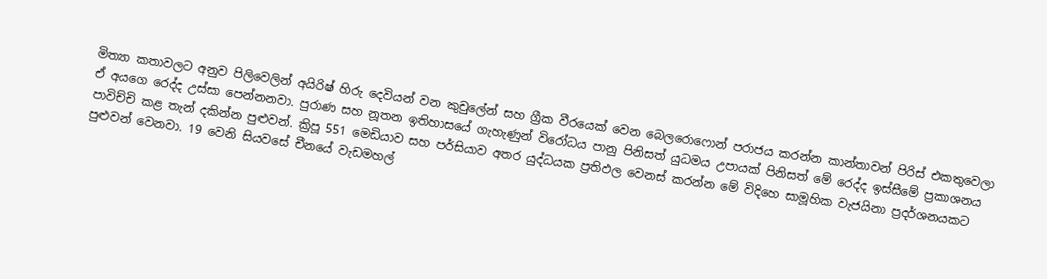මිත්‍යා කතාවලට අනුව පිලිවෙලින් අයිරිෂ් හිරු දෙවියන් වන කුචුලේන් සහ ග්‍රීක වීරයෙක් වෙන බෙලරොෆොන් පරාජය කරන්න කාන්තාවන් පිරිස් එකතුවෙලා ඒ අයගෙ රෙද්ද උස්සා පෙන්නනවා. පුරාණ සහ නූතන ඉතිහාසයේ ගැහැණුන් විරෝධය පානු පිනිසත් යුධමය උපායක් පිනිසත් මේ රෙද්ද ඉස්සීමේ ප්‍රකාශනය පාවිච්චි කළ තැන් දකින්න පුළුවන්. ක්‍රිපූ 551 මෙඩියාව සහ පර්සියාව අතර යුද්ධයක ප්‍රතිඵල වෙනස් කරන්න මේ විදිහෙ සාමූහික වැජයිනා ප්‍රදර්ශනයකට පුළුවන් වෙනවා. 19 වෙනි සියවසේ චීනයේ වැඩමහල්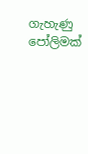ගැහැණු පෝලිමක්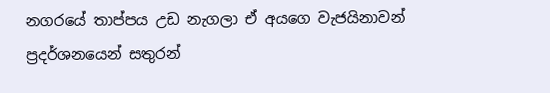නගරයේ තාප්පය උඩ නැගලා ඒ අයගෙ වැජයිනාවන් ප්‍රදර්ශනයෙන් සතුරන්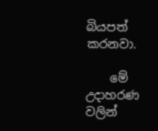බියපත් කරනවා.

    මේ උදාහරණ වලින්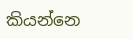කියන්නෙ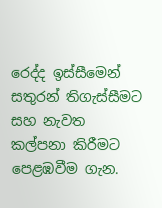රෙද්ද ඉස්සීමෙන් සතුරන් තිගැස්සීමට සහ නැවත කල්පනා කිරීමට පෙළඹවීම ගැන.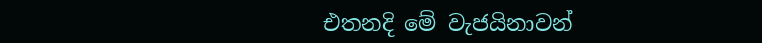එතනදි මේ වැජයිනාවන්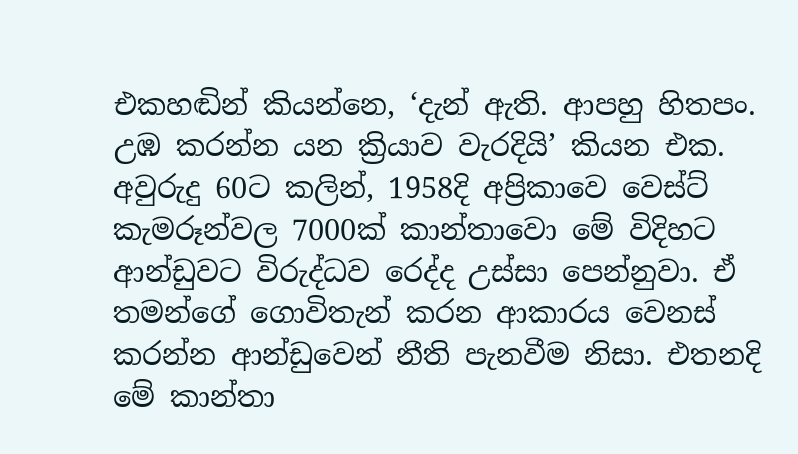එකහඬින් කියන්නෙ, ‘දැන් ඇති. ආපහු හිතපං. උඹ කරන්න යන ක්‍රියාව වැරදියි’ කියන එක. අවුරුදු 60ට කලින්, 1958දි අප්‍රිකාවෙ වෙස්ට් කැමරූන්වල 7000ක් කාන්තාවො මේ විදිහට ආන්ඩුවට විරුද්ධව රෙද්ද උස්සා පෙන්නුවා. ඒ තමන්ගේ ගොවිතැන් කරන ආකාරය වෙනස් කරන්න ආන්ඩුවෙන් නීති පැනවීම නිසා. එතනදි මේ කාන්තා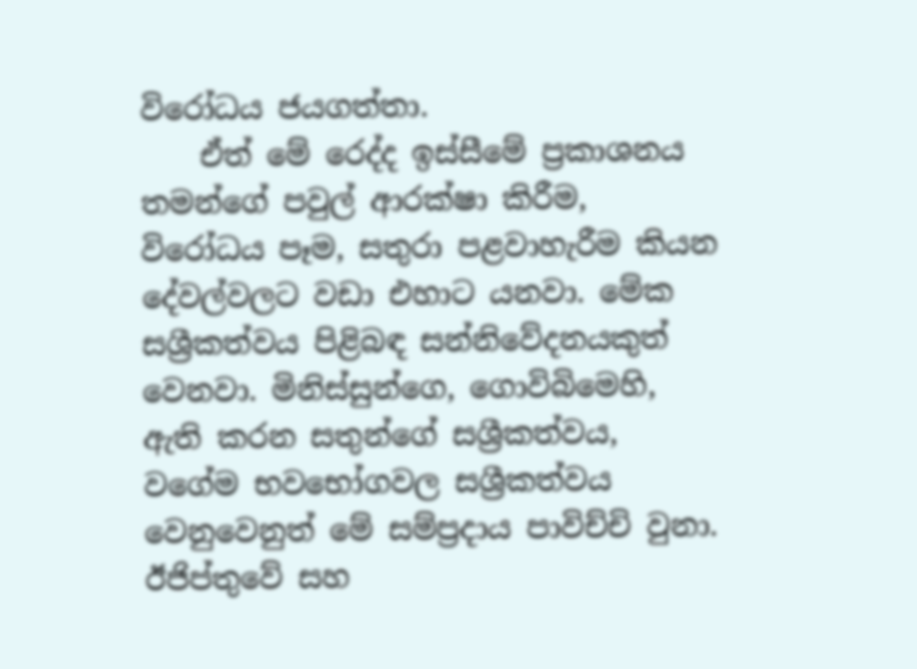විරෝධය ජයගත්තා.
    ඒත් මේ රෙද්ද ඉස්සීමේ ප්‍රකාශනය තමන්ගේ පවුල් ආරක්ෂා කිරීම, විරෝධය පෑම, සතුරා පළවාහැරීම කියන දේවල්වලට වඩා එහාට යනවා. මේක සශ්‍රීකත්වය පිළිබඳ සන්නිවේදනයකුත් වෙනවා. මිනිස්සුන්ගෙ, ගොවිබිමෙහි, ඇති කරන සතුන්ගේ සශ්‍රීකත්වය, වගේම භවභෝගවල සශ්‍රීකත්වය වෙනුවෙනුත් මේ සම්ප්‍රදාය පාවිච්චි වුනා. ඊජිප්තුවේ සහ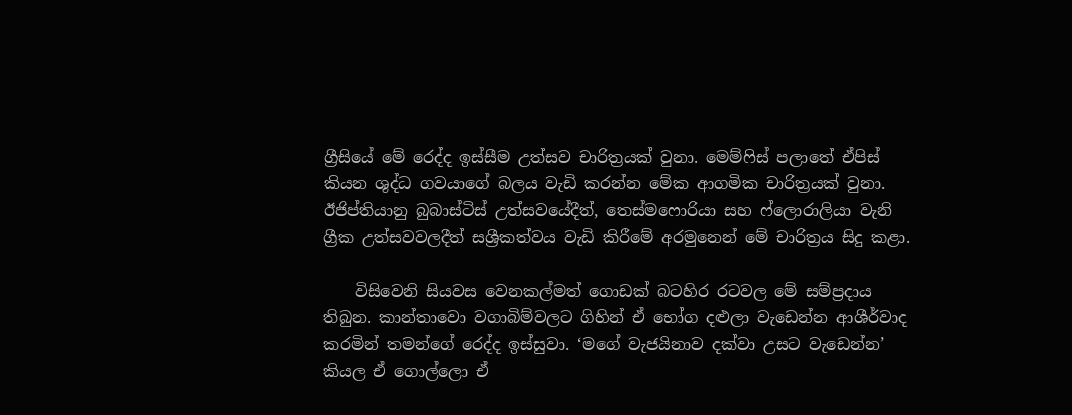ග්‍රීසියේ මේ රෙද්ද ඉස්සීම උත්සව චාරිත්‍රයක් වුනා. මෙම්ෆිස් පලාතේ ඒපිස් කියන ශුද්ධ ගවයාගේ බලය වැඩි කරන්න මේක ආගමික චාරිත්‍රයක් වුනා. ඊජිප්තියානු බුබාස්ටිස් උත්සවයේදීත්, තෙස්මෆොරියා සහ ෆ්ලොරාලියා වැනි ග්‍රීක උත්සවවලදීත් සශ්‍රීකත්වය වැඩි කිරීමේ අරමුනෙන් මේ චාරිත්‍රය සිදු කළා.

    විසිවෙනි සියවස වෙනකල්මත් ගොඩක් බටහිර රටවල මේ සම්ප්‍රදාය තිබුන. කාන්තාවො වගාබිම්වලට ගිහින් ඒ භෝග දළුලා වැඩෙන්න ආශීර්වාද කරමින් තමන්ගේ රෙද්ද ඉස්සුවා. ‘මගේ වැජයිනාව දක්වා උසට වැඩෙන්න’ කියල ඒ ගොල්ලො ඒ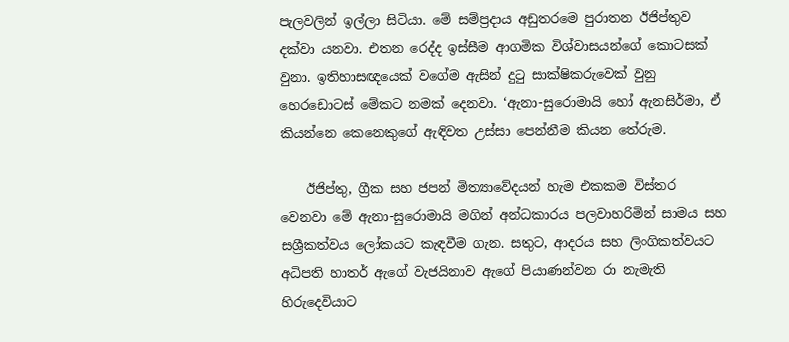පැලවලින් ඉල්ලා සිටියා. මේ සම්ප්‍රදාය අඩුතරමෙ පුරාතන ඊජිප්තුව දක්වා යනවා. එතන රෙද්ද ඉස්සීම ආගමික විශ්වාසයන්ගේ කොටසක් වුනා. ඉතිහාසඥයෙක් වගේම ඇසින් දුටු සාක්ෂිකරුවෙක් වුනු හෙරඩොටස් මේකට නමක් දෙනවා. ‘ඇනා-සුරොමායි හෝ ඇනසිර්මා, ඒ කියන්නෙ කෙනෙකුගේ ඇඳිවත උස්සා පෙන්නීම කියන තේරුම.

    ඊජිප්තු, ග්‍රීක සහ ජපන් මිත්‍යාවේදයන් හැම එකකම විස්තර වෙනවා මේ ඇනා-සුරොමායි මගින් අන්ධකාරය පලවාහරිමින් සාමය සහ සශ්‍රීකත්වය ලෝකයට කැඳවීම ගැන. සතුට, ආදරය සහ ලිංගිකත්වයට අධිපති හාතර් ඇගේ වැජයිනාව ඇගේ පියාණන්වන රා නැමැති හිරුදෙවියාට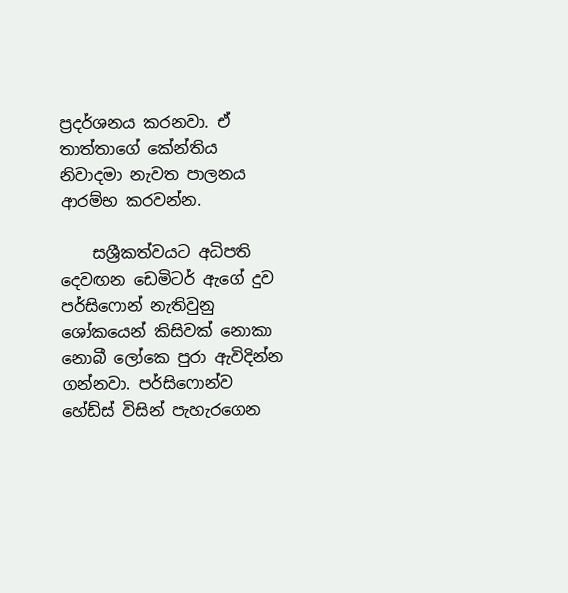ප්‍රදර්ශනය කරනවා. ඒ තාත්තාගේ කේන්තිය නිවාදමා නැවත පාලනය ආරම්භ කරවන්න.

    සශ්‍රීකත්වයට අධිපති දෙවඟන ඩෙමිටර් ඇගේ දුව පර්සිෆොන් නැතිවුනු ශෝකයෙන් කිසිවක් නොකා නොබී ලෝකෙ පුරා ඇවිදින්න ගන්නවා. පර්සිෆොන්ව හේඩ්ස් විසින් පැහැරගෙන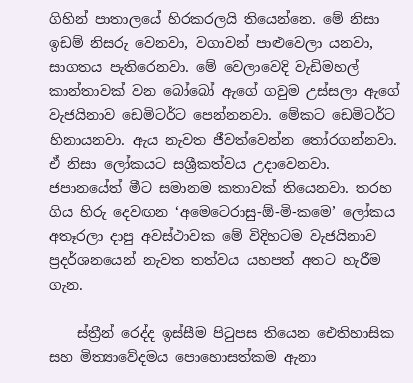ගිහින් පාතාලයේ හිරකරලයි තියෙන්නෙ. මේ නිසා ඉඩම් නිසරු වෙනවා, වගාවන් පාළුවෙලා යනවා, සාගතය පැතිරෙනවා. මේ වෙලාවෙදි වැඩිමහල් කාන්තාවක් වන බෝබෝ ඇගේ ගවුම උස්සලා ඇගේ වැජයිනාව ඩෙමිටර්ට පෙන්නනවා. මේකට ඩෙමිටර්ට හිනායනවා. ඇය නැවත ජීවත්වෙන්න තෝරගන්නවා. ඒ නිසා ලෝකයට සශ්‍රීකත්වය උදාවෙනවා. ජපානයේත් මීට සමානම කතාවක් තියෙනවා. තරහ ගිය හිරු දෙවඟන ‘අමෙටෙරාසු-ඕ-මි-කමෙ’ ලෝකය අතෑරලා දාපු අවස්ථාවක මේ විදිහටම වැජයිනාව ප්‍රදර්ශනයෙන් නැවත තත්වය යහපත් අතට හැරීම ගැන.

    ස්ත්‍රීන් රෙද්ද ඉස්සීම පිටුපස තියෙන ඓතිහාසික සහ මිත්‍යාවේදමය පොහොසත්කම ඇනා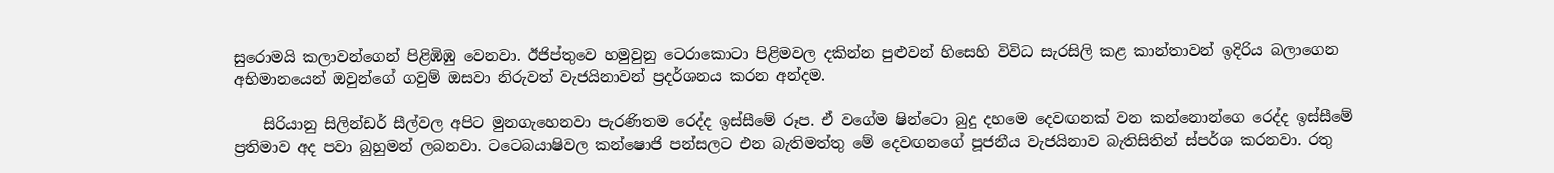සුරොමයි කලාවන්ගෙන් පිළිඹිඹු වෙනවා. ඊජිප්තුවෙ හමුවුනු ටෙරාකොටා පිළිමවල දකින්න පුළුවන් හිසෙහි විවිධ සැරසිලි කළ කාන්තාවන් ඉදිරිය බලාගෙන අභිමානයෙන් ඔවුන්ගේ ගවුම් ඔසවා නිරුවත් වැජයිනාවන් ප්‍රදර්ශනය කරන අන්දම.

    සිරියානු සිලින්ඩර් සීල්වල අපිට මුනගැහෙනවා පැරණිතම රෙද්ද ඉස්සීමේ රූප. ඒ වගේම ෂින්ටො බුදු දහමෙ දෙවඟනක් වන කන්නොන්ගෙ රෙද්ද ඉස්සීමේ ප්‍රතිමාව අද පවා බුහුමන් ලබනවා. ටටෙබයාෂිවල කන්ෂොජි පන්සලට එන බැතිමත්තු මේ දෙවඟනගේ පූජනීය වැජයිනාව බැතිසිතින් ස්පර්ශ කරනවා. රතු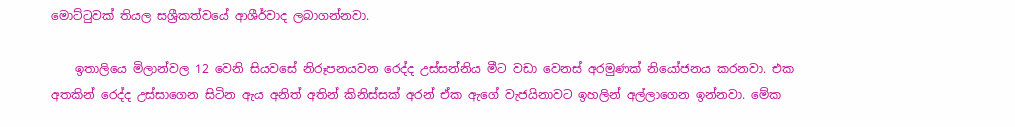මොට්ටුවක් තියල සශ්‍රීකත්වයේ ආශීර්වාද ලබාගන්නවා.

    ඉතාලියෙ මිලාන්වල 12 වෙනි සියවසේ නිරූපනයවන රෙද්ද උස්සන්නිය මීට වඩා වෙනස් අරමුණක් නියෝජනය කරනවා. එක අතකින් රෙද්ද උස්සාගෙන සිටින ඇය අනිත් අතින් කිනිස්සක් අරන් ඒක ඇගේ වැජයිනාවට ඉහලින් අල්ලාගෙන ඉන්නවා. මේක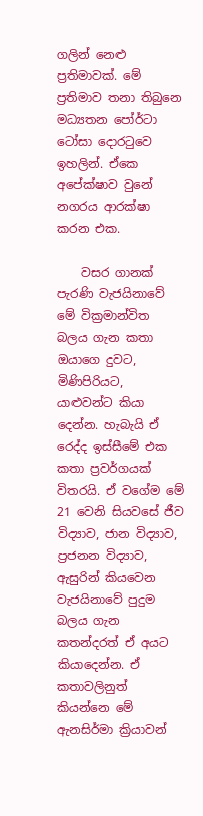ගලින් නෙළු ප්‍රතිමාවක්. මේ ප්‍රතිමාව තනා තිබුනෙ මධ්‍යතන පෝර්ටා ටෝසා දොරටුවෙ ඉහලින්. ඒකෙ අපේක්ෂාව වුනේ නගරය ආරක්ෂා කරන එක.

    වසර ගානක් පැරණි වැජයිනාවේ මේ වික්‍රමාන්විත බලය ගැන කතා ඔයාගෙ දුවට, මිණිපිරියට, යාළුවන්ට කියා දෙන්න. හැබැයි ඒ රෙද්ද ඉස්සීමේ එක කතා ප්‍රවර්ගයක් විතරයි. ඒ වගේම මේ 21 වෙනි සියවසේ ජීව විද්‍යාව, ජාන විද්‍යාව, ප්‍රජනන විද්‍යාව, ඇසුරින් කියවෙන වැජයිනාවේ පුදුම බලය ගැන කතන්දරත් ඒ අයට කියාදෙන්න. ඒ කතාවලිනුත් කියන්නෙ මේ ඇනසිර්මා ක්‍රියාවන්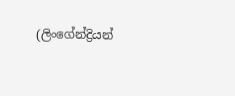(ලිංගේන්ද්‍රියන්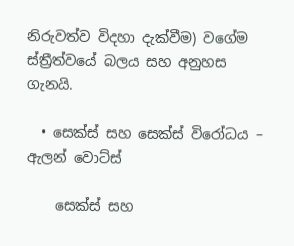නිරුවත්ව විදහා දැක්වීම) වගේම ස්ත්‍රීත්වයේ බලය සහ අනුහස ගැනයි.

  • සෙක්ස් සහ සෙක්ස් විරෝධය – ඇලන් වොට්ස්

    සෙක්ස් සහ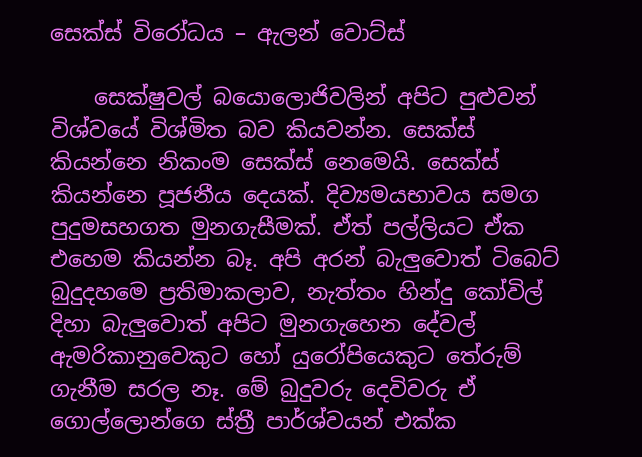සෙක්ස් විරෝධය – ඇලන් වොට්ස්

    සෙක්ෂුවල් බයොලොජිවලින් අපිට පුළුවන් විශ්වයේ විශ්මිත බව කියවන්න. සෙක්ස් කියන්නෙ නිකංම සෙක්ස් නෙමෙයි. සෙක්ස් කියන්නෙ පූජනීය දෙයක්. දිව්‍යමයභාවය සමග පුදුමසහගත මුනගැසීමක්. ඒත් පල්ලියට ඒක එහෙම කියන්න බෑ. අපි අරන් බැලුවොත් ටිබෙට් බුදුදහමෙ ප්‍රතිමාකලාව, නැත්තං හින්දු කෝවිල් දිහා බැලුවොත් අපිට මුනගැහෙන දේවල් ඇමරිකානුවෙකුට හෝ යුරෝපියෙකුට තේරුම් ගැනීම සරල නෑ. මේ බුදුවරු දෙවිවරු ඒ ගොල්ලොන්ගෙ ස්ත්‍රී පාර්ශ්වයන් එක්ක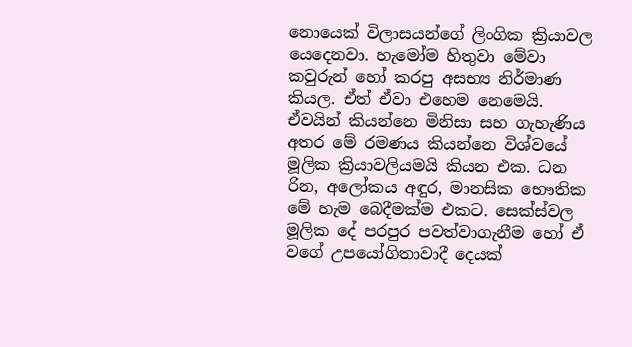නොයෙක් විලාසයන්ගේ ලිංගික ක්‍රියාවල යෙදෙනවා. හැමෝම හිතුවා මේවා කවුරුන් හෝ කරපු අසභ්‍ය නිර්මාණ කියල. ඒත් ඒවා එහෙම නෙමෙයි. ඒවයින් කියන්නෙ මිනිසා සහ ගැහැණිය අතර මේ රමණය කියන්නෙ විශ්වයේ මූලික ක්‍රියාවලියමයි කියන එක. ධන රින, අලෝකය අඳුර, මානසික භෞතික මේ හැම බෙදීමක්ම එකට. සෙක්ස්වල මූලික දේ පරපුර පවත්වාගැනීම හෝ ඒ වගේ උපයෝගිතාවාදී දෙයක්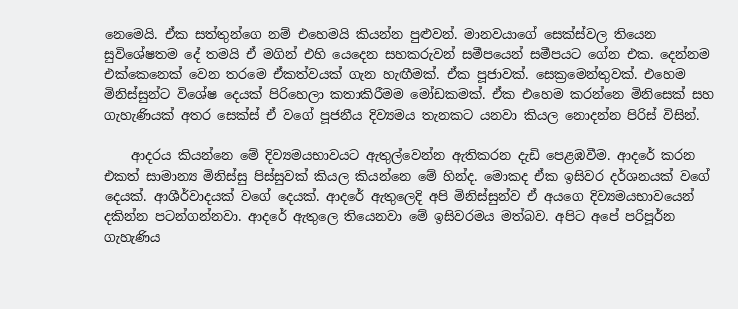නෙමෙයි. ඒක සත්තුන්ගෙ නම් එහෙමයි කියන්න පුළුවන්. මානවයාගේ සෙක්ස්වල තියෙන සුවිශේෂතම දේ තමයි ඒ මගින් එහි යෙදෙන සහකරුවන් සමීපයෙන් සමීපයට ගේන එක. දෙන්නම එක්කෙනෙක් වෙන තරමෙ ඒකත්වයක් ගැන හැඟීමක්. ඒක පූජාවක්. සෙක්‍රමෙන්තුවක්. එහෙම මිනිස්සුන්ට විශේෂ දෙයක් පිරිහෙලා කතාකිරීමම මෝඩකමක්. ඒක එහෙම කරන්නෙ මිනිසෙක් සහ ගැහැණියක් අතර සෙක්ස් ඒ වගේ පූජනීය දිව්‍යමය තැනකට යනවා කියල නොදන්න පිරිස් විසින්.

    ආදරය කියන්නෙ මේ දිව්‍යමයභාවයට ඇතුල්වෙන්න ඇතිකරන දැඩි පෙළඹවීම. ආදරේ කරන එකත් සාමාන්‍ය මිනිස්සු පිස්සුවක් කියල කියන්නෙ මේ හින්ද. මොකද ඒක ඉසිවර දර්ශනයක් වගේ දෙයක්. ආශීර්වාදයක් වගේ දෙයක්. ආදරේ ඇතුලෙදි අපි මිනිස්සුන්ව ඒ අයගෙ දිව්‍යමයභාවයෙන් දකින්න පටන්ගන්නවා. ආදරේ ඇතුලෙ තියෙනවා මේ ඉසිවරමය මත්බව. අපිට අපේ පරිපූර්න ගැහැණිය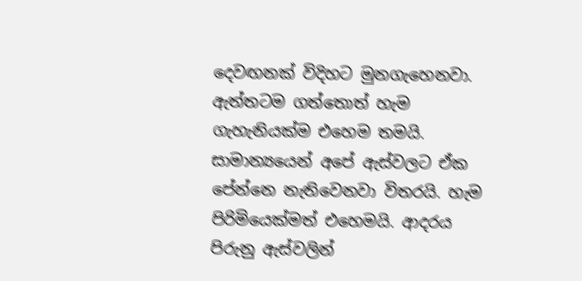දෙවඟනක් විදිහට මුනගැහෙනවා. ඇත්තටම ගත්තොත් හැම ගැහැනියක්ම එහෙම තමයි. සාමාන්‍යයෙන් අපේ ඇස්වලට ඒක පේන්නෙ නැතිවෙනවා විතරයි. හැම පිරිමියෙක්මත් එහෙමයි. ආදරය පිරුනු ඇස්වලින්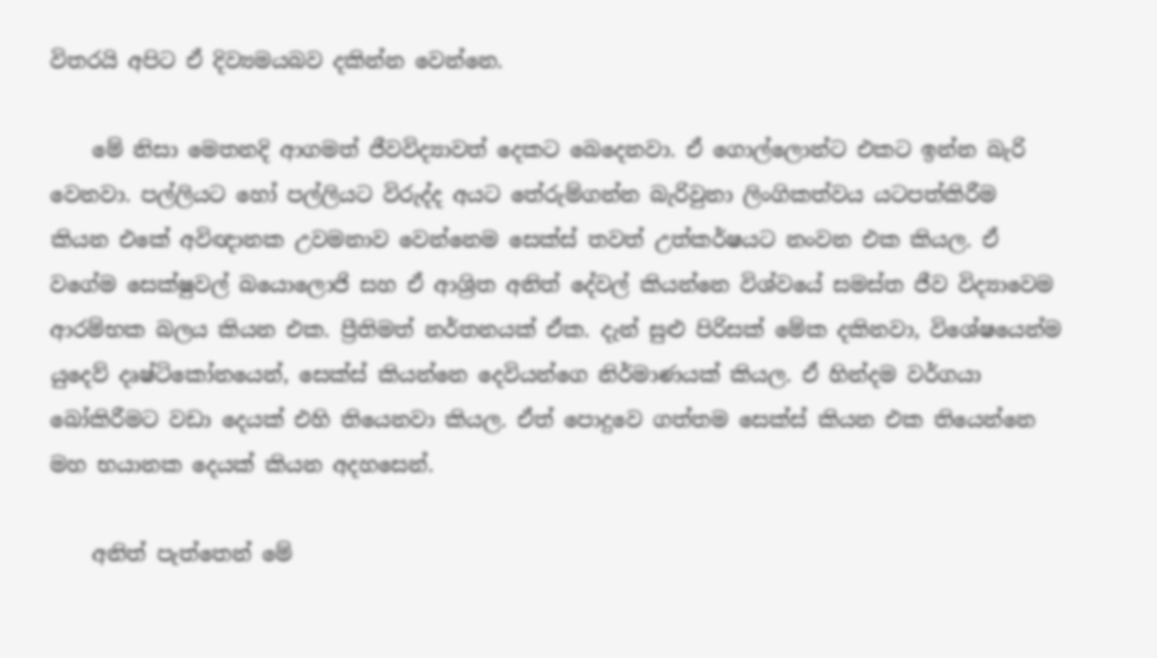විතරයි අපිට ඒ දිව්‍යමයබව දකින්න වෙන්නෙ.

    මේ නිසා මෙතනදි ආගමත් ජීවවිද්‍යාවත් දෙකට බෙදෙනවා. ඒ ගොල්ලොන්ට එකට ඉන්න බැරි වෙනවා. පල්ලියට හෝ පල්ලියට විරුද්ද අයට තේරුම්ගන්න බැරිවුනා ලිංගිකත්වය යටපත්කිරීම කියන එකේ අවිඥානක උවමනාව වෙන්නෙම සෙක්ස් තවත් උත්කර්ෂයට නංවන එක කියල. ඒ වගේම සෙක්ෂුවල් බයොලොජි සහ ඒ ආශ්‍රිත අනිත් දේවල් කියන්නෙ විශ්වයේ සමස්ත ජීව විද්‍යාවෙම ආරම්භක බලය කියන එක. ප්‍රීතිමත් නර්තනයක් ඒක. දැන් සුළු පිරිසක් මේක දකිනවා, විශේෂයෙන්ම යුදෙව් දෘෂ්ටිකෝනයෙන්, සෙක්ස් කියන්නෙ දෙවියන්ගෙ නිර්මාණයක් කියල. ඒ හින්දම වර්ගයා බෝකිරීමට වඩා දෙයක් එහි තියෙනවා කියල. ඒත් පොදුවෙ ගත්තම සෙක්ස් කියන එක තියෙන්නෙ මහ භයානක දෙයක් කියන අදහසෙන්.

    අනිත් පැත්තෙන් මේ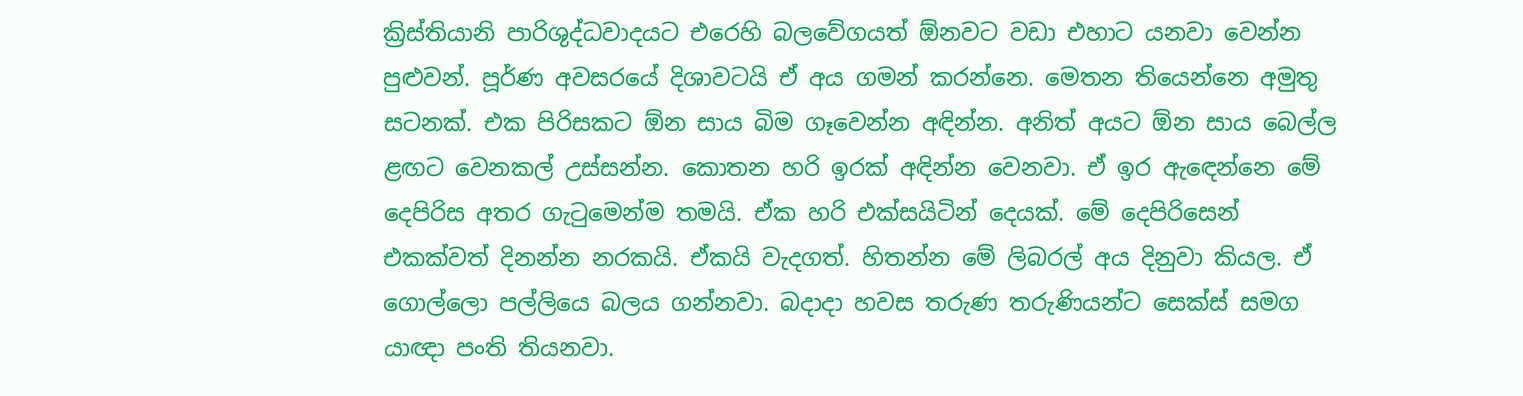ක්‍රිස්තියානි පාරිශුද්ධවාදයට එරෙහි බලවේගයත් ඕනවට වඩා එහාට යනවා වෙන්න පුළුවන්. පූර්ණ අවසරයේ දිශාවටයි ඒ අය ගමන් කරන්නෙ. මෙතන තියෙන්නෙ අමුතු සටනක්. එක පිරිසකට ඕන සාය බිම ගෑවෙන්න අඳින්න. අනිත් අයට ඕන සාය බෙල්ල ළඟට වෙනකල් උස්සන්න. කොතන හරි ඉරක් අඳින්න වෙනවා. ඒ ඉර ඇඳෙන්නෙ මේ දෙපිරිස අතර ගැටුමෙන්ම තමයි. ඒක හරි එක්සයිටින් දෙයක්. මේ දෙපිරිසෙන් එකක්වත් දිනන්න නරකයි. ඒකයි වැදගත්. හිතන්න මේ ලිබරල් අය දිනුවා කියල. ඒ ගොල්ලො පල්ලියෙ බලය ගන්නවා. බදාදා හවස තරුණ තරුණියන්ට සෙක්ස් සමග යාඥා පංති තියනවා.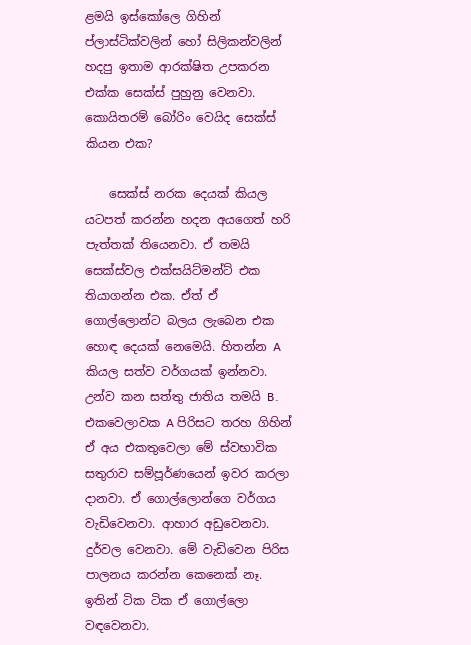ළමයි ඉස්කෝලෙ ගිහින් ප්ලාස්ටික්වලින් හෝ සිලිකන්වලින් හදපු ඉතාම ආරක්ෂිත උපකරන එක්ක සෙක්ස් පුහුනු වෙනවා. කොයිතරම් බෝරිං වෙයිද සෙක්ස් කියන එක?

    සෙක්ස් නරක දෙයක් කියල යටපත් කරන්න හදන අයගෙත් හරි පැත්තක් තියෙනවා. ඒ තමයි සෙක්ස්වල එක්සයිට්මන්ට් එක තියාගන්න එක. ඒත් ඒ ගොල්ලොන්ට බලය ලැබෙන එක හොඳ දෙයක් නෙමෙයි. හිතන්න A කියල සත්ව වර්ගයක් ඉන්නවා. උන්ව කන සත්තු ජාතිය තමයි B. එකවෙලාවක A පිරිසට තරහ ගිහින් ඒ අය එකතුවෙලා මේ ස්වභාවික සතුරාව සම්පූර්ණයෙන් ඉවර කරලා දානවා. ඒ ගොල්ලොන්ගෙ වර්ගය වැඩිවෙනවා. ආහාර අඩුවෙනවා. දුර්වල වෙනවා. මේ වැඩිවෙන පිරිස පාලනය කරන්න කෙනෙක් නෑ. ඉතින් ටික ටික ඒ ගොල්ලො වඳවෙනවා.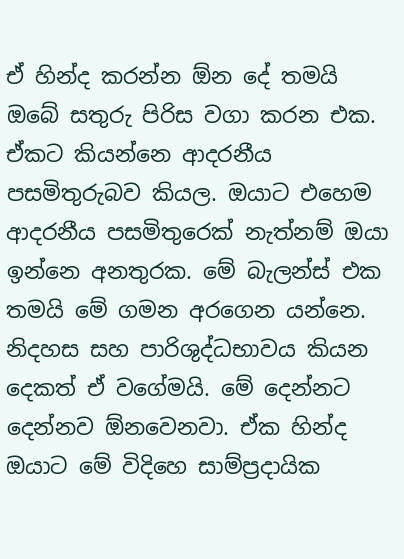ඒ හින්ද කරන්න ඕන දේ තමයි ඔබේ සතුරු පිරිස වගා කරන එක. ඒකට කියන්නෙ ආදරනීය පසමිතුරුබව කියල. ඔයාට එහෙම ආදරනීය පසමිතුරෙක් නැත්නම් ඔයා ඉන්නෙ අනතුරක. මේ බැලන්ස් එක තමයි මේ ගමන අරගෙන යන්නෙ. නිදහස සහ පාරිශුද්ධභාවය කියන දෙකත් ඒ වගේමයි. මේ දෙන්නට දෙන්නව ඕනවෙනවා. ඒක හින්ද ඔයාට මේ විදිහෙ සාම්ප්‍රදායික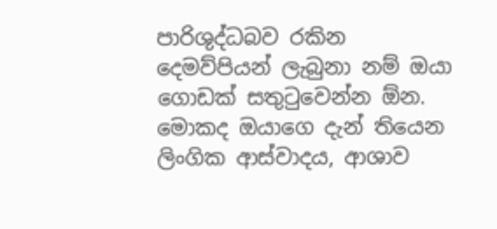පාරිශුද්ධබව රකින දෙමව්පියන් ලැබුනා නම් ඔයා ගොඩක් සතුටුවෙන්න ඕන. මොකද ඔයාගෙ දැන් තියෙන ලිංගික ආස්වාදය, ආශාව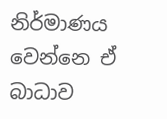නිර්මාණය වෙන්නෙ ඒ බාධාව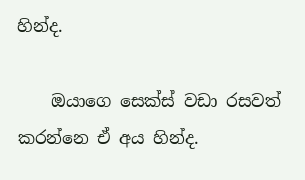හින්ද.

    ඔයාගෙ සෙක්ස් වඩා රසවත් කරන්නෙ ඒ අය හින්ද.